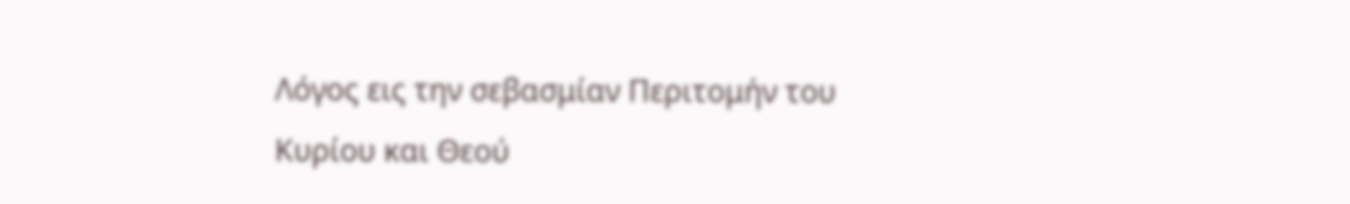Λόγος εις την σεβασμίαν Περιτομήν του Κυρίου και Θεού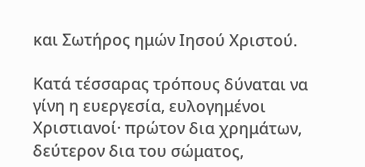και Σωτήρος ημών Ιησού Χριστού.

Κατά τέσσαρας τρόπους δύναται να γίνη η ευεργεσία, ευλογημένοι Χριστιανοί· πρώτον δια χρημάτων, δεύτερον δια του σώματος,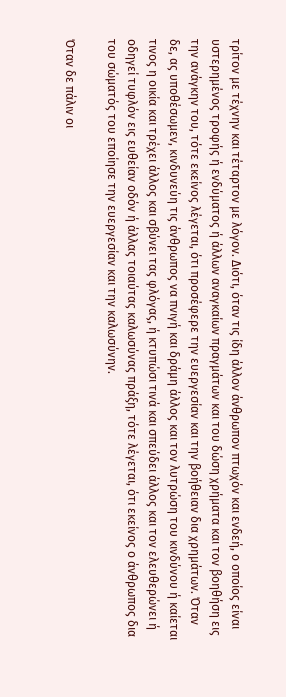τρίτον με τέχνην και τέταρτον με λόγον. Διότι, όταν τις ίδη άλλον άνθρωπον πτωχόν και ενδεή, ο οποίος είναι υστερημένος τροφής ή ενδύματος ή άλλων αναγκαίων πραγμάτων και του δώση χρήματα και τον βοηθήση εις την ανάγκην του, τότε εκείνος λέγεται, ότι προσέφερε την ευεργεσίαν και την βοήθειαν δια χρημάτων. Όταν δε, ας υποθέσωμεν, κινδυνεύη τις άνθρωπος να πνιγή και δράμη άλλος και τον λυτρώση του κινδύνου ή καίεται τινος η οικία και τρέχει άλλος και σβύνει τας φλόγας, ή κτυπώσι τινά και σπεύδει άλλος και τον ελευθερώνει ή οδηγεί τυφλόν εις ευθείαν οδόν ή άλλας τοιαύτας καλωσύνας πράξη, τότε λέγεται, ότι εκείνος ο άνθρωπος δια του σώματός του εποίησε την ευεργεσίαν και την καλωσύνην.

Όταν δε πάλιν οι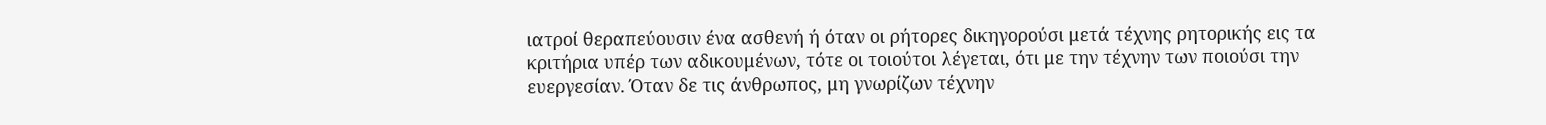ιατροί θεραπεύουσιν ένα ασθενή ή όταν οι ρήτορες δικηγορούσι μετά τέχνης ρητορικής εις τα κριτήρια υπέρ των αδικουμένων, τότε οι τοιούτοι λέγεται, ότι με την τέχνην των ποιούσι την ευεργεσίαν. Όταν δε τις άνθρωπος, μη γνωρίζων τέχνην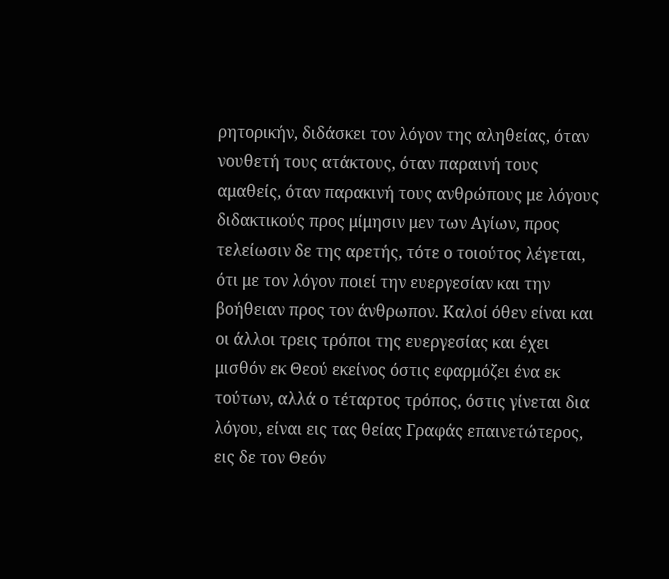ρητορικήν, διδάσκει τον λόγον της αληθείας, όταν νουθετή τους ατάκτους, όταν παραινή τους αμαθείς, όταν παρακινή τους ανθρώπους με λόγους διδακτικούς προς μίμησιν μεν των Αγίων, προς τελείωσιν δε της αρετής, τότε ο τοιούτος λέγεται, ότι με τον λόγον ποιεί την ευεργεσίαν και την βοήθειαν προς τον άνθρωπον. Καλοί όθεν είναι και οι άλλοι τρεις τρόποι της ευεργεσίας και έχει μισθόν εκ Θεού εκείνος όστις εφαρμόζει ένα εκ τούτων, αλλά ο τέταρτος τρόπος, όστις γίνεται δια λόγου, είναι εις τας θείας Γραφάς επαινετώτερος, εις δε τον Θεόν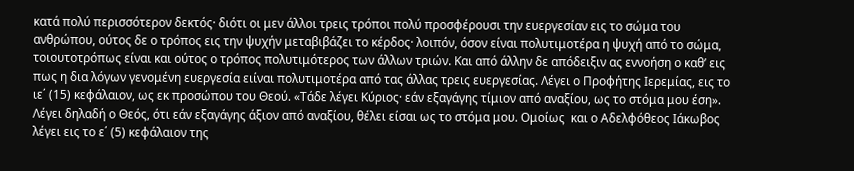κατά πολύ περισσότερον δεκτός· διότι οι μεν άλλοι τρεις τρόποι πολύ προσφέρουσι την ευεργεσίαν εις το σώμα του ανθρώπου, ούτος δε ο τρόπος εις την ψυχήν μεταβιβάζει το κέρδος· λοιπόν, όσον είναι πολυτιμοτέρα η ψυχή από το σώμα, τοιουτοτρόπως είναι και ούτος ο τρόπος πολυτιμότερος των άλλων τριών. Και από άλλην δε απόδειξιν ας εννοήση ο καθ’ εις πως η δια λόγων γενομένη ευεργεσία ειίναι πολυτιμοτέρα από τας άλλας τρεις ευεργεσίας. Λέγει ο Προφήτης Ιερεμίας, εις το ιε΄ (15) κεφάλαιον, ως εκ προσώπου του Θεού. «Τάδε λέγει Κύριος· εάν εξαγάγης τίμιον από αναξίου, ως το στόμα μου έση». Λέγει δηλαδή ο Θεός, ότι εάν εξαγάγης άξιον από αναξίου, θέλει είσαι ως το στόμα μου. Ομοίως  και ο Αδελφόθεος Ιάκωβος λέγει εις το ε΄ (5) κεφάλαιον της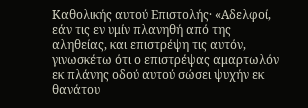Καθολικής αυτού Επιστολής· «Αδελφοί, εάν τις εν υμίν πλανηθή από της αληθείας, και επιστρέψη τις αυτόν, γινωσκέτω ότι ο επιστρέψας αμαρτωλόν εκ πλάνης οδού αυτού σώσει ψυχήν εκ θανάτου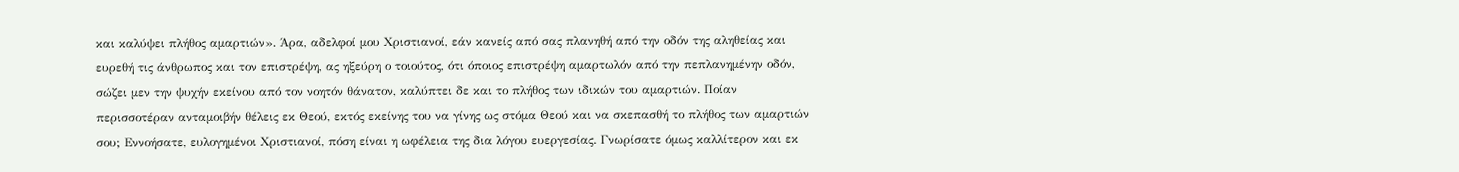και καλύψει πλήθος αμαρτιών». Άρα, αδελφοί μου Χριστιανοί, εάν κανείς από σας πλανηθή από την οδόν της αληθείας και ευρεθή τις άνθρωπος και τον επιστρέψη, ας ηξεύρη ο τοιούτος, ότι όποιος επιστρέψη αμαρτωλόν από την πεπλανημένην οδόν, σώζει μεν την ψυχήν εκείνου από τον νοητόν θάνατον, καλύπτει δε και το πλήθος των ιδικών του αμαρτιών. Ποίαν περισσοτέραν ανταμοιβήν θέλεις εκ Θεού, εκτός εκείνης του να γίνης ως στόμα Θεού και να σκεπασθή το πλήθος των αμαρτιών σου; Εννοήσατε, ευλογημένοι Χριστιανοί, πόση είναι η ωφέλεια της δια λόγου ευεργεσίας. Γνωρίσατε όμως καλλίτερον και εκ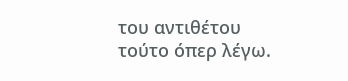του αντιθέτου τούτο όπερ λέγω.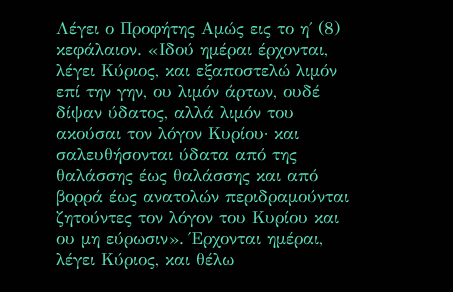Λέγει ο Προφήτης Αμώς εις το η΄ (8) κεφάλαιον. «Ιδού ημέραι έρχονται, λέγει Κύριος, και εξαποστελώ λιμόν επί την γην, ου λιμόν άρτων, ουδέ δίψαν ύδατος, αλλά λιμόν του ακούσαι τον λόγον Κυρίου· και σαλευθήσονται ύδατα από της θαλάσσης έως θαλάσσης και από βορρά έως ανατολών περιδραμούνται ζητούντες τον λόγον του Κυρίου και ου μη εύρωσιν». Έρχονται ημέραι, λέγει Κύριος, και θέλω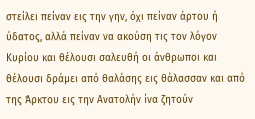στείλει πείναν εις την γην, όχι πείναν άρτου ή ύδατος, αλλά πείναν να ακούση τις τον λόγον Κυρίου και θέλουσι σαλευθή οι άνθρωποι και θέλουσι δράμει από θαλάσης εις θάλασσαν και από της Άρκτου εις την Ανατολήν ίνα ζητούν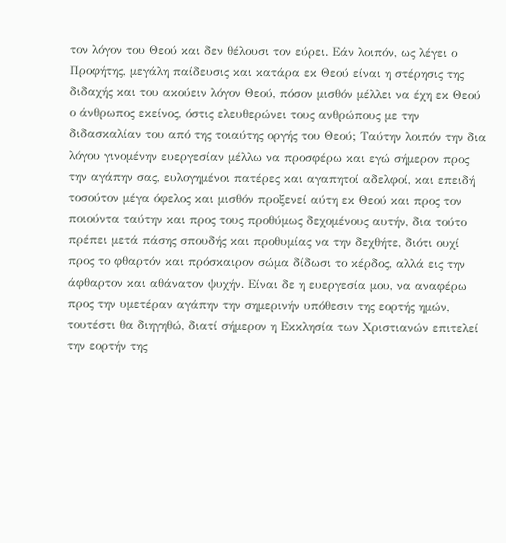τον λόγον του Θεού και δεν θέλουσι τον εύρει. Εάν λοιπόν, ως λέγει ο Προφήτης, μεγάλη παίδευσις και κατάρα εκ Θεού είναι η στέρησις της διδαχής και του ακούειν λόγον Θεού, πόσον μισθόν μέλλει να έχη εκ Θεού ο άνθρωπος εκείνος, όστις ελευθερώνει τους ανθρώπους με την διδασκαλίαν του από της τοιαύτης οργής του Θεού; Ταύτην λοιπόν την δια λόγου γινομένην ευεργεσίαν μέλλω να προσφέρω και εγώ σήμερον προς την αγάπην σας, ευλογημένοι πατέρες και αγαπητοί αδελφοί, και επειδή τοσούτον μέγα όφελος και μισθόν προξενεί αύτη εκ Θεού και προς τον ποιούντα ταύτην και προς τους προθύμως δεχομένους αυτήν, δια τούτο πρέπει μετά πάσης σπουδής και προθυμίας να την δεχθήτε, διότι ουχί προς το φθαρτόν και πρόσκαιρον σώμα δίδωσι το κέρδος, αλλά εις την άφθαρτον και αθάνατον ψυχήν. Είναι δε η ευεργεσία μου, να αναφέρω προς την υμετέραν αγάπην την σημερινήν υπόθεσιν της εορτής ημών, τουτέστι θα διηγηθώ, διατί σήμερον η Εκκλησία των Χριστιανών επιτελεί την εορτήν της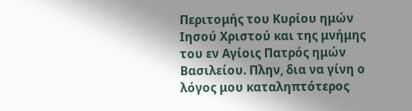Περιτομής του Κυρίου ημών Ιησού Χριστού και της μνήμης του εν Αγίοις Πατρός ημών Βασιλείου. Πλην, δια να γίνη ο λόγος μου καταληπτότερος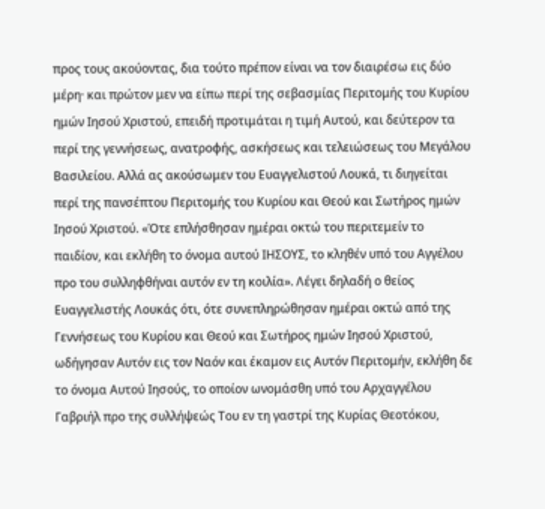προς τους ακούοντας, δια τούτο πρέπον είναι να τον διαιρέσω εις δύο μέρη· και πρώτον μεν να είπω περί της σεβασμίας Περιτομής του Κυρίου ημών Ιησού Χριστού, επειδή προτιμάται η τιμή Αυτού, και δεύτερον τα περί της γεννήσεως, ανατροφής, ασκήσεως και τελειώσεως του Μεγάλου Βασιλείου. Αλλά ας ακούσωμεν του Ευαγγελιστού Λουκά, τι διηγείται περί της πανσέπτου Περιτομής του Κυρίου και Θεού και Σωτήρος ημών Ιησού Χριστού. «Ότε επλήσθησαν ημέραι οκτώ του περιτεμείν το παιδίον, και εκλήθη το όνομα αυτού ΙΗΣΟΥΣ, το κληθέν υπό του Αγγέλου προ του συλληφθήναι αυτόν εν τη κοιλία». Λέγει δηλαδή ο θείος Ευαγγελιστής Λουκάς ότι, ότε συνεπληρώθησαν ημέραι οκτώ από της Γεννήσεως του Κυρίου και Θεού και Σωτήρος ημών Ιησού Χριστού, ωδήγησαν Αυτόν εις τον Ναόν και έκαμον εις Αυτόν Περιτομήν, εκλήθη δε το όνομα Αυτού Ιησούς, το οποίον ωνομάσθη υπό του Αρχαγγέλου Γαβριήλ προ της συλλήψεώς Του εν τη γαστρί της Κυρίας Θεοτόκου,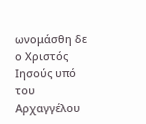ωνομάσθη δε ο Χριστός Ιησούς υπό του Αρχαγγέλου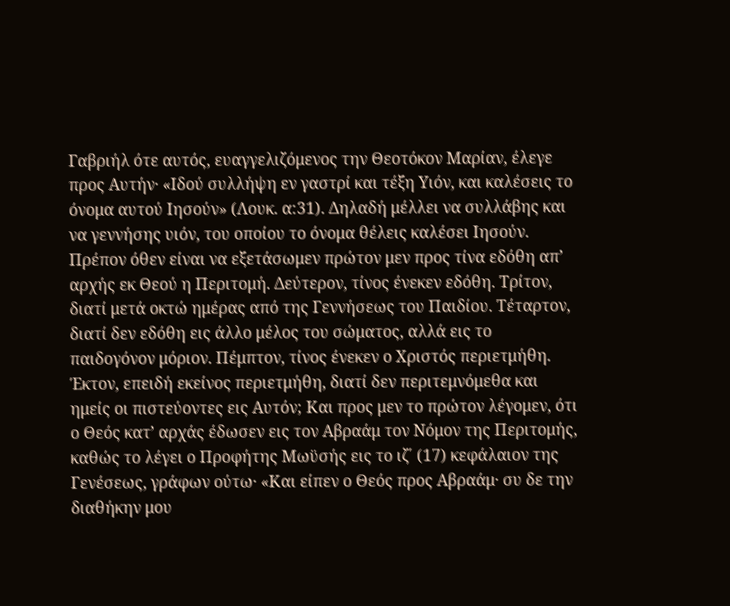Γαβριήλ ότε αυτός, ευαγγελιζόμενος την Θεοτόκον Μαρίαν, έλεγε προς Αυτήν· «Ιδού συλλήψη εν γαστρί και τέξη Υιόν, και καλέσεις το όνομα αυτού Ιησούν» (Λουκ. α:31). Δηλαδή μέλλει να συλλάβης και να γεννήσης υιόν, του οποίου το όνομα θέλεις καλέσει Ιησούν. Πρέπον όθεν είναι να εξετάσωμεν πρώτον μεν προς τίνα εδόθη απ’ αρχής εκ Θεού η Περιτομή. Δεύτερον, τίνος ένεκεν εδόθη. Τρίτον, διατί μετά οκτώ ημέρας από της Γεννήσεως του Παιδίου. Τέταρτον, διατί δεν εδόθη εις άλλο μέλος του σώματος, αλλά εις το παιδογόνον μόριον. Πέμπτον, τίνος ένεκεν ο Χριστός περιετμήθη. Έκτον, επειδή εκείνος περιετμήθη, διατί δεν περιτεμνόμεθα και ημείς οι πιστεύοντες εις Αυτόν; Και προς μεν το πρώτον λέγομεν, ότι ο Θεός κατ’ αρχάς έδωσεν εις τον Αβραάμ τον Νόμον της Περιτομής, καθώς το λέγει ο Προφήτης Μωϋσής εις το ιζ΄ (17) κεφάλαιον της Γενέσεως, γράφων ούτω· «Και είπεν ο Θεός προς Αβραάμ· συ δε την διαθήκην μου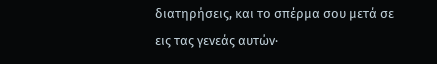διατηρήσεις, και το σπέρμα σου μετά σε εις τας γενεάς αυτών·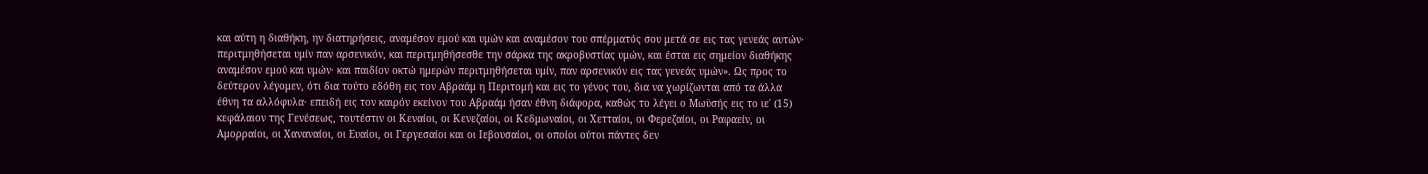και αύτη η διαθήκη, ην διατηρήσεις, αναμέσον εμού και υμών και αναμέσον του σπέρματός σου μετά σε εις τας γενεάς αυτών· περιτμηθήσεται υμίν παν αρσενικόν, και περιτμηθήσεσθε την σάρκα της ακροβυστίας υμών, και έσται εις σημείον διαθήκης αναμέσον εμού και υμών· και παιδίον οκτώ ημερών περιτμηθήσεται υμίν, παν αρσενικόν εις τας γενεάς υμών». Ως προς το δεύτερον λέγομεν, ότι δια τούτο εδόθη εις τον Αβραάμ η Περιτομή και εις το γένος του, δια να χωρίζωνται από τα άλλα έθνη τα αλλόφυλα· επειδή εις τον καιρόν εκείνον του Αβραάμ ήσαν έθνη διάφορα, καθώς το λέγει ο Μωϋσής εις το ιε΄ (15) κεφάλαιον της Γενέσεως, τουτέστιν οι Κεναίοι, οι Κενεζαίοι, οι Κεδμωναίοι, οι Χετταίοι, οι Φερεζαίοι, οι Ραφαείν, οι Αμορραίοι, οι Χαναναίοι, οι Ευαίοι, οι Γεργεσαίοι και οι Ιεβουσαίοι, οι οποίοι ούτοι πάντες δεν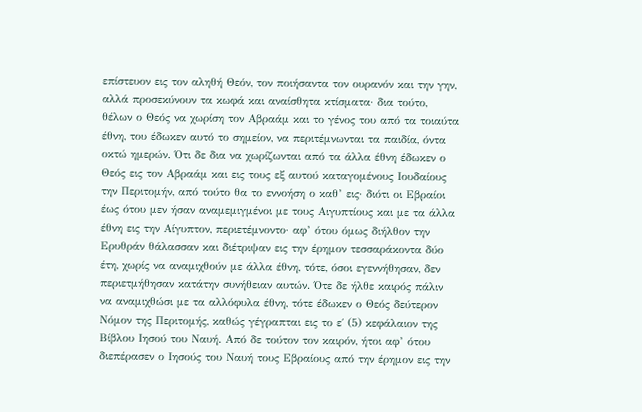επίστευον εις τον αληθή Θεόν, τον ποιήσαντα τον ουρανόν και την γην, αλλά προσεκύνουν τα κωφά και αναίσθητα κτίσματα· δια τούτο, θέλων ο Θεός να χωρίση τον Αβραάμ και το γένος του από τα τοιαύτα έθνη, του έδωκεν αυτό το σημείον, να περιτέμνωνται τα παιδία, όντα οκτώ ημερών. Ότι δε δια να χωρίζωνται από τα άλλα έθνη έδωκεν ο Θεός εις τον Αβραάμ και εις τους εξ αυτού καταγομένους Ιουδαίους την Περιτομήν, από τούτο θα το εννοήση ο καθ’ εις· διότι οι Εβραίοι έως ότου μεν ήσαν αναμεμιγμένοι με τους Αιγυπτίους και με τα άλλα έθνη εις την Αίγυπτον, περιετέμνοντο· αφ’ ότου όμως διήλθον την Ερυθράν θάλασσαν και διέτριψαν εις την έρημον τεσσαράκοντα δύο έτη, χωρίς να αναμιχθούν με άλλα έθνη, τότε, όσοι εγεννήθησαν, δεν περιετμήθησαν κατάτην συνήθειαν αυτών. Ότε δε ήλθε καιρός πάλιν να αναμιχθώσι με τα αλλόφυλα έθνη, τότε έδωκεν ο Θεός δεύτερον Νόμον της Περιτομής, καθώς γέγραπται εις το ε΄ (5) κεφάλαιον της Βίβλου Ιησού του Ναυή. Από δε τούτον τον καιρόν, ήτοι αφ’ ότου διεπέρασεν ο Ιησούς του Ναυή τους Εβραίους από την έρημον εις την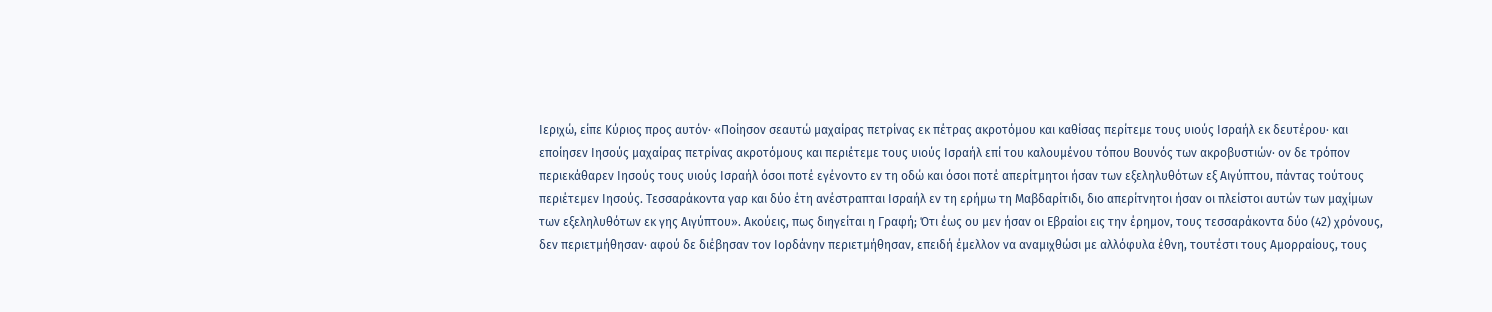Ιεριχώ, είπε Κύριος προς αυτόν· «Ποίησον σεαυτώ μαχαίρας πετρίνας εκ πέτρας ακροτόμου και καθίσας περίτεμε τους υιούς Ισραήλ εκ δευτέρου· και εποίησεν Ιησούς μαχαίρας πετρίνας ακροτόμους και περιέτεμε τους υιούς Ισραήλ επί του καλουμένου τόπου Βουνός των ακροβυστιών· ον δε τρόπον περιεκάθαρεν Ιησούς τους υιούς Ισραήλ όσοι ποτέ εγένοντο εν τη οδώ και όσοι ποτέ απερίτμητοι ήσαν των εξεληλυθότων εξ Αιγύπτου, πάντας τούτους περιέτεμεν Ιησούς. Τεσσαράκοντα γαρ και δύο έτη ανέστραπται Ισραήλ εν τη ερήμω τη Μαβδαρίτιδι, διο απερίτνητοι ήσαν οι πλείστοι αυτών των μαχίμων των εξεληλυθότων εκ γης Αιγύπτου». Ακούεις, πως διηγείται η Γραφή; Ότι έως ου μεν ήσαν οι Εβραίοι εις την έρημον, τους τεσσαράκοντα δύο (42) χρόνους, δεν περιετμήθησαν· αφού δε διέβησαν τον Ιορδάνην περιετμήθησαν, επειδή έμελλον να αναμιχθώσι με αλλόφυλα έθνη, τουτέστι τους Αμορραίους, τους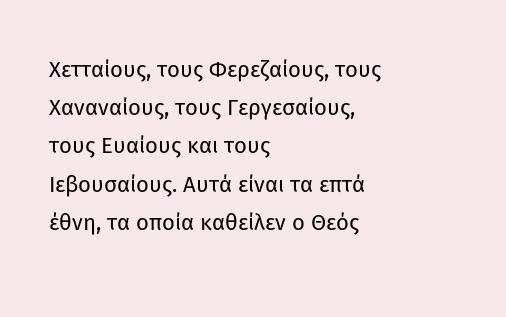Χετταίους, τους Φερεζαίους, τους Χαναναίους, τους Γεργεσαίους, τους Ευαίους και τους Ιεβουσαίους. Αυτά είναι τα επτά έθνη, τα οποία καθείλεν ο Θεός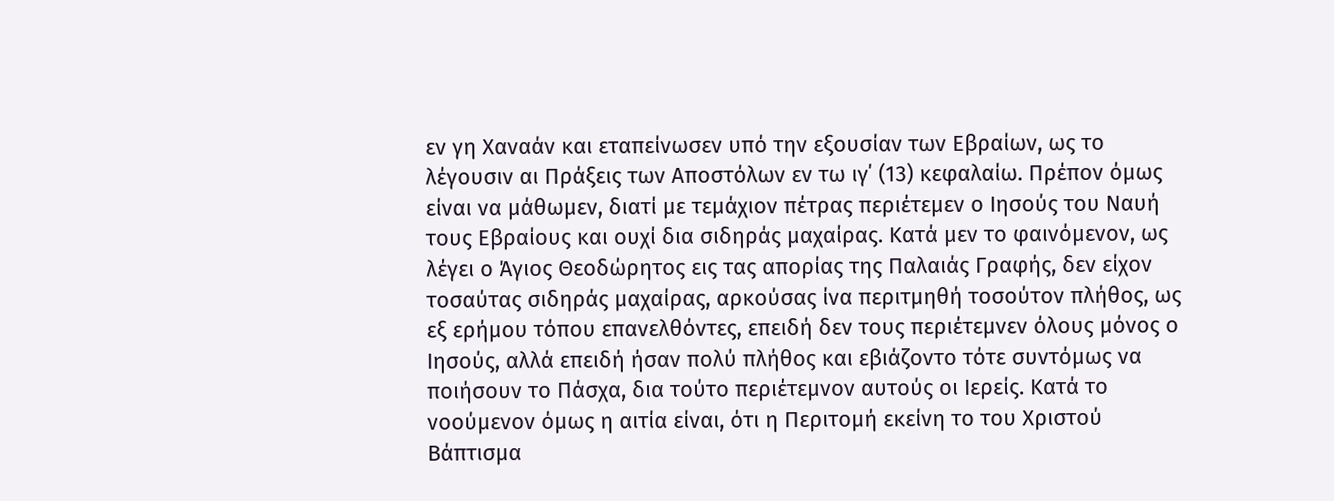εν γη Χαναάν και εταπείνωσεν υπό την εξουσίαν των Εβραίων, ως το λέγουσιν αι Πράξεις των Αποστόλων εν τω ιγ΄ (13) κεφαλαίω. Πρέπον όμως είναι να μάθωμεν, διατί με τεμάχιον πέτρας περιέτεμεν ο Ιησούς του Ναυή τους Εβραίους και ουχί δια σιδηράς μαχαίρας. Κατά μεν το φαινόμενον, ως λέγει ο Άγιος Θεοδώρητος εις τας απορίας της Παλαιάς Γραφής, δεν είχον τοσαύτας σιδηράς μαχαίρας, αρκούσας ίνα περιτμηθή τοσούτον πλήθος, ως εξ ερήμου τόπου επανελθόντες, επειδή δεν τους περιέτεμνεν όλους μόνος ο Ιησούς, αλλά επειδή ήσαν πολύ πλήθος και εβιάζοντο τότε συντόμως να ποιήσουν το Πάσχα, δια τούτο περιέτεμνον αυτούς οι Ιερείς. Κατά το νοούμενον όμως η αιτία είναι, ότι η Περιτομή εκείνη το του Χριστού Βάπτισμα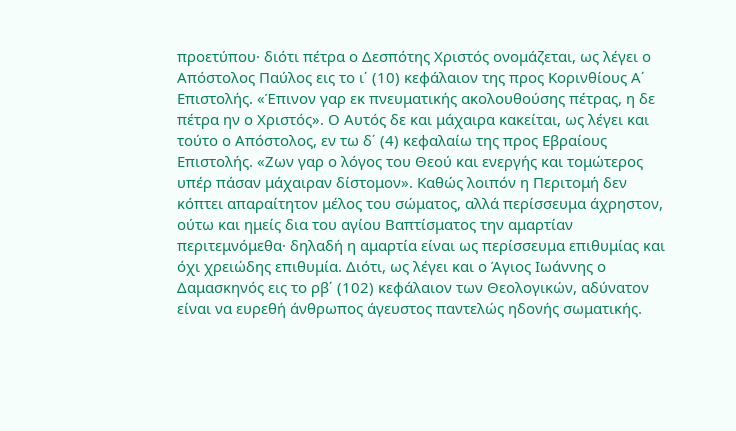προετύπου· διότι πέτρα ο Δεσπότης Χριστός ονομάζεται, ως λέγει ο Απόστολος Παύλος εις το ι΄ (10) κεφάλαιον της προς Κορινθίους Α΄ Επιστολής. «Έπινον γαρ εκ πνευματικής ακολουθούσης πέτρας, η δε πέτρα ην ο Χριστός». Ο Αυτός δε και μάχαιρα κακείται, ως λέγει και τούτο ο Απόστολος, εν τω δ΄ (4) κεφαλαίω της προς Εβραίους Επιστολής. «Ζων γαρ ο λόγος του Θεού και ενεργής και τομώτερος υπέρ πάσαν μάχαιραν δίστομον». Καθώς λοιπόν η Περιτομή δεν κόπτει απαραίτητον μέλος του σώματος, αλλά περίσσευμα άχρηστον, ούτω και ημείς δια του αγίου Βαπτίσματος την αμαρτίαν περιτεμνόμεθα· δηλαδή η αμαρτία είναι ως περίσσευμα επιθυμίας και όχι χρειώδης επιθυμία. Διότι, ως λέγει και ο Άγιος Ιωάννης ο Δαμασκηνός εις το ρβ΄ (102) κεφάλαιον των Θεολογικών, αδύνατον είναι να ευρεθή άνθρωπος άγευστος παντελώς ηδονής σωματικής.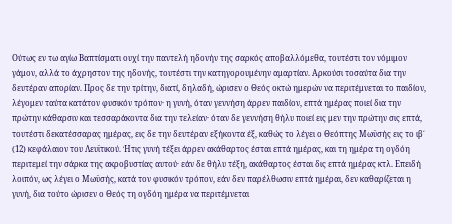Ούτως εν τω αγίω Βαπτίσματι ουχί την παντελή ηδονήν της σαρκός αποβαλλόμεθα, τουτέστι τον νόμιμον γάμον, αλλά το άχρηστον της ηδονής, τουτέστι την κατηγορουμένην αμαρτίαν. Αρκούσι τοσαύτα δια την δευτέραν απορίαν. Προς δε την τρίτην, διατί, δηλαδή, ώρισεν ο Θεός οκτώ ημερών να περιτέμνεται το παιδίον, λέγομεν ταύτα κατάτον φυσικόν τρόπον· η γυνή, όταν γεννήση άρρεν παιδίον, επτά ημέρας ποιεί δια την πρώτην κάθαρσιν και τεσσαράκοντα δια την τελείαν· όταν δε γεννήση θήλυ ποιεί εις μεν την πρώτην σις επτά, τουτέστι δεκατέσσαρας ημέρας, εις δε την δευτέραν εξήκοντα έξ, καθώς το λέγει ο Θεόπτης Μωϋσής εις το ιβ΄ (12) κεφάλαιον του Λευϊτικού. Ήτις γυνή τέξει άρρεν ακάθαρτος έσται επτά ημέρας, και τη ημέρα τη ογδόη περιτεμεί την σάρκα της ακροβυστίας αυτού· εάν δε θήλυ τέξη, ακάθαρτος έσται δις επτά ημέρας κτλ. Επειδή λοιπόν, ως λέγει ο Μωϋσής, κατά τον φυσικόν τρόπον, εάν δεν παρέλθωσιν επτά ημέραι, δεν καθαρίζεται η γυνή, δια τούτο ώρισεν ο Θεός τη ογδόη ημέρα να περιτέμνεται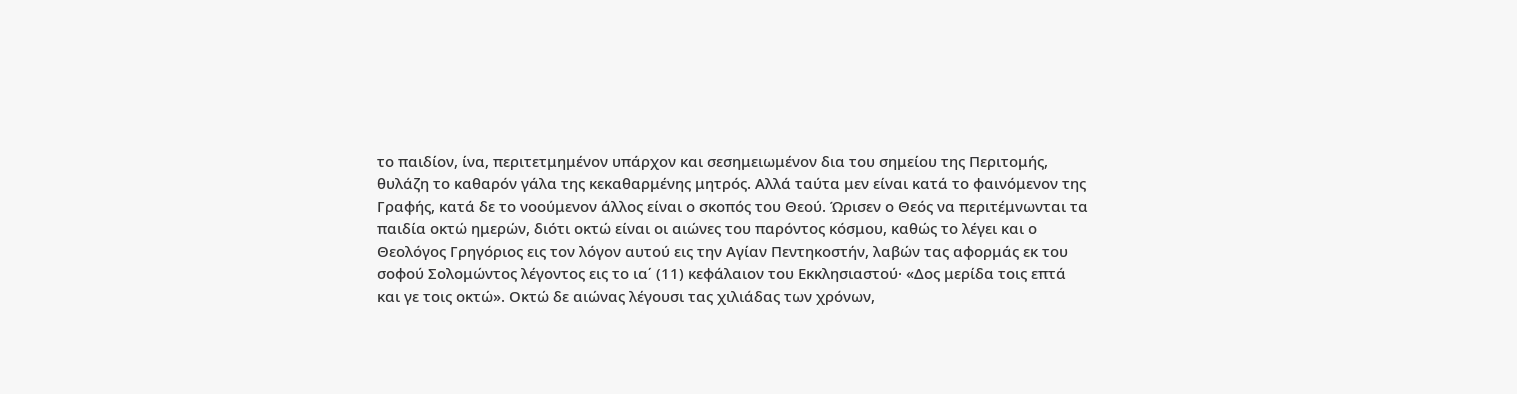το παιδίον, ίνα, περιτετμημένον υπάρχον και σεσημειωμένον δια του σημείου της Περιτομής, θυλάζη το καθαρόν γάλα της κεκαθαρμένης μητρός. Αλλά ταύτα μεν είναι κατά το φαινόμενον της Γραφής, κατά δε το νοούμενον άλλος είναι ο σκοπός του Θεού. Ώρισεν ο Θεός να περιτέμνωνται τα παιδία οκτώ ημερών, διότι οκτώ είναι οι αιώνες του παρόντος κόσμου, καθώς το λέγει και ο Θεολόγος Γρηγόριος εις τον λόγον αυτού εις την Αγίαν Πεντηκοστήν, λαβών τας αφορμάς εκ του σοφού Σολομώντος λέγοντος εις το ια΄ (11) κεφάλαιον του Εκκλησιαστού· «Δος μερίδα τοις επτά και γε τοις οκτώ». Οκτώ δε αιώνας λέγουσι τας χιλιάδας των χρόνων,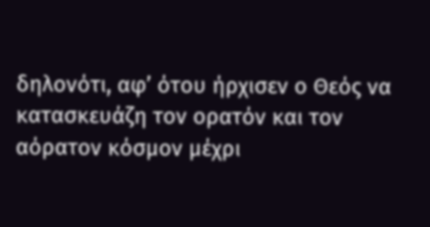δηλονότι, αφ’ ότου ήρχισεν ο Θεός να κατασκευάζη τον ορατόν και τον αόρατον κόσμον μέχρι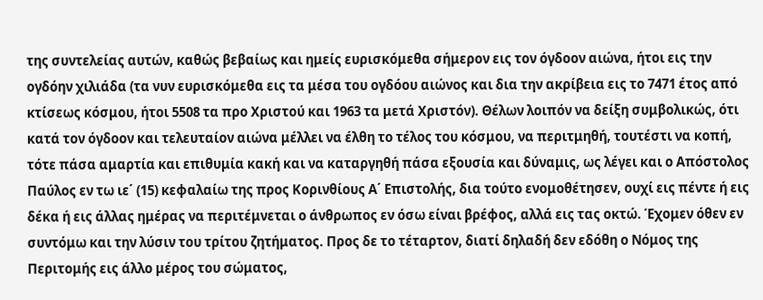της συντελείας αυτών, καθώς βεβαίως και ημείς ευρισκόμεθα σήμερον εις τον όγδοον αιώνα, ήτοι εις την ογδόην χιλιάδα (τα νυν ευρισκόμεθα εις τα μέσα του ογδόου αιώνος και δια την ακρίβεια εις το 7471 έτος από κτίσεως κόσμου, ήτοι 5508 τα προ Χριστού και 1963 τα μετά Χριστόν). Θέλων λοιπόν να δείξη συμβολικώς, ότι κατά τον όγδοον και τελευταίον αιώνα μέλλει να έλθη το τέλος του κόσμου, να περιτμηθή, τουτέστι να κοπή, τότε πάσα αμαρτία και επιθυμία κακή και να καταργηθή πάσα εξουσία και δύναμις, ως λέγει και ο Απόστολος Παύλος εν τω ιε΄ (15) κεφαλαίω της προς Κορινθίους Α΄ Επιστολής, δια τούτο ενομοθέτησεν, ουχί εις πέντε ή εις δέκα ή εις άλλας ημέρας να περιτέμνεται ο άνθρωπος εν όσω είναι βρέφος, αλλά εις τας οκτώ. Έχομεν όθεν εν συντόμω και την λύσιν του τρίτου ζητήματος. Προς δε το τέταρτον, διατί δηλαδή δεν εδόθη ο Νόμος της Περιτομής εις άλλο μέρος του σώματος,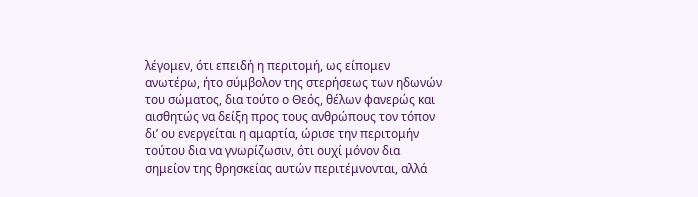λέγομεν, ότι επειδή η περιτομή, ως είπομεν ανωτέρω, ήτο σύμβολον της στερήσεως των ηδωνών του σώματος, δια τούτο ο Θεός, θέλων φανερώς και αισθητώς να δείξη προς τους ανθρώπους τον τόπον δι’ ου ενεργείται η αμαρτία, ώρισε την περιτομήν τούτου δια να γνωρίζωσιν, ότι ουχί μόνον δια σημείον της θρησκείας αυτών περιτέμνονται, αλλά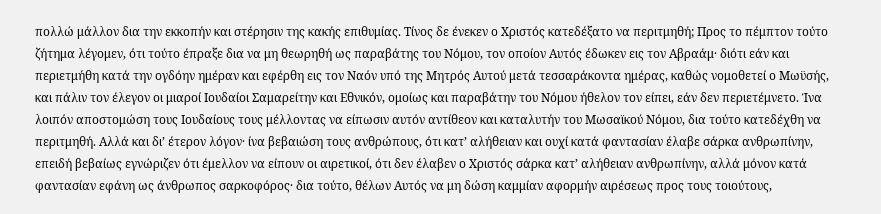πολλώ μάλλον δια την εκκοπήν και στέρησιν της κακής επιθυμίας. Τίνος δε ένεκεν ο Χριστός κατεδέξατο να περιτμηθή; Προς το πέμπτον τούτο ζήτημα λέγομεν, ότι τούτο έπραξε δια να μη θεωρηθή ως παραβάτης του Νόμου, τον οποίον Αυτός έδωκεν εις τον Αβραάμ· διότι εάν και περιετμήθη κατά την ογδόην ημέραν και εφέρθη εις τον Ναόν υπό της Μητρός Αυτού μετά τεσσαράκοντα ημέρας, καθώς νομοθετεί ο Μωϋσής, και πάλιν τον έλεγον οι μιαροί Ιουδαίοι Σαμαρείτην και Εθνικόν, ομοίως και παραβάτην του Νόμου ήθελον τον είπει, εάν δεν περιετέμνετο. Ίνα λοιπόν αποστομώση τους Ιουδαίους τους μέλλοντας να είπωσιν αυτόν αντίθεον και καταλυτήν του Μωσαϊκού Νόμου, δια τούτο κατεδέχθη να περιτμηθή. Αλλά και δι’ έτερον λόγον· ίνα βεβαιώση τους ανθρώπους, ότι κατ’ αλήθειαν και ουχί κατά φαντασίαν έλαβε σάρκα ανθρωπίνην, επειδή βεβαίως εγνώριζεν ότι έμελλον να είπουν οι αιρετικοί, ότι δεν έλαβεν ο Χριστός σάρκα κατ’ αλήθειαν ανθρωπίνην, αλλά μόνον κατά φαντασίαν εφάνη ως άνθρωπος σαρκοφόρος· δια τούτο, θέλων Αυτός να μη δώση καμμίαν αφορμήν αιρέσεως προς τους τοιούτους,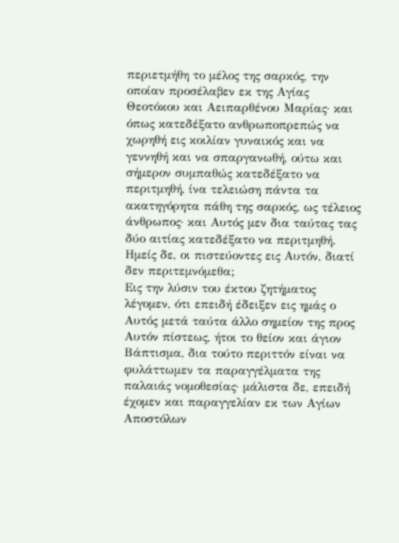περιετμήθη το μέλος της σαρκός, την οποίαν προσέλαβεν εκ της Αγίας Θεοτόκου και Αειπαρθένου Μαρίας· και όπως κατεδέξατο ανθρωποπρεπώς να χωρηθή εις κοιλίαν γυναικός και να γεννηθή και να σπαργανωθή, ούτω και σήμερον συμπαθώς κατεδέξατο να περιτμηθή, ίνα τελειώση πάντα τα ακατηγόρητα πάθη της σαρκός, ως τέλειος άνθρωπος· και Αυτός μεν δια ταύτας τας δύο αιτίας κατεδέξατο να περιτμηθή. Ημείς δε, οι πιστεύοντες εις Αυτόν, διατί δεν περιτεμνόμεθα;                            Εις την λύσιν του έκτου ζητήματος λέγομεν, ότι επειδή έδειξεν εις ημάς ο Αυτός μετά ταύτα άλλο σημείον της προς Αυτόν πίστεως, ήτοι το θείον και άγιον Βάπτισμα, δια τούτο περιττόν είναι να φυλάττωμεν τα παραγγέλματα της παλαιάς νομοθεσίας· μάλιστα δε, επειδή έχομεν και παραγγελίαν εκ των Αγίων Αποστόλων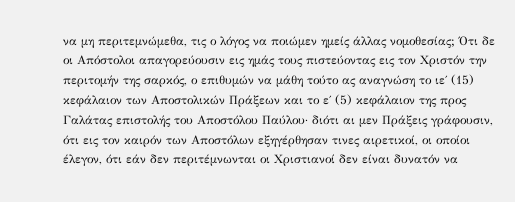να μη περιτεμνώμεθα, τις ο λόγος να ποιώμεν ημείς άλλας νομοθεσίας; Ότι δε οι Απόστολοι απαγορεύουσιν εις ημάς τους πιστεύοντας εις τον Χριστόν την περιτομήν της σαρκός, ο επιθυμών να μάθη τούτο ας αναγνώση το ιε΄ (15) κεφάλαιον των Αποστολικών Πράξεων και το ε΄ (5) κεφάλαιον της προς Γαλάτας επιστολής του Αποστόλου Παύλου· διότι αι μεν Πράξεις γράφουσιν, ότι εις τον καιρόν των Αποστόλων εξηγέρθησαν τινες αιρετικοί, οι οποίοι έλεγον, ότι εάν δεν περιτέμνωνται οι Χριστιανοί δεν είναι δυνατόν να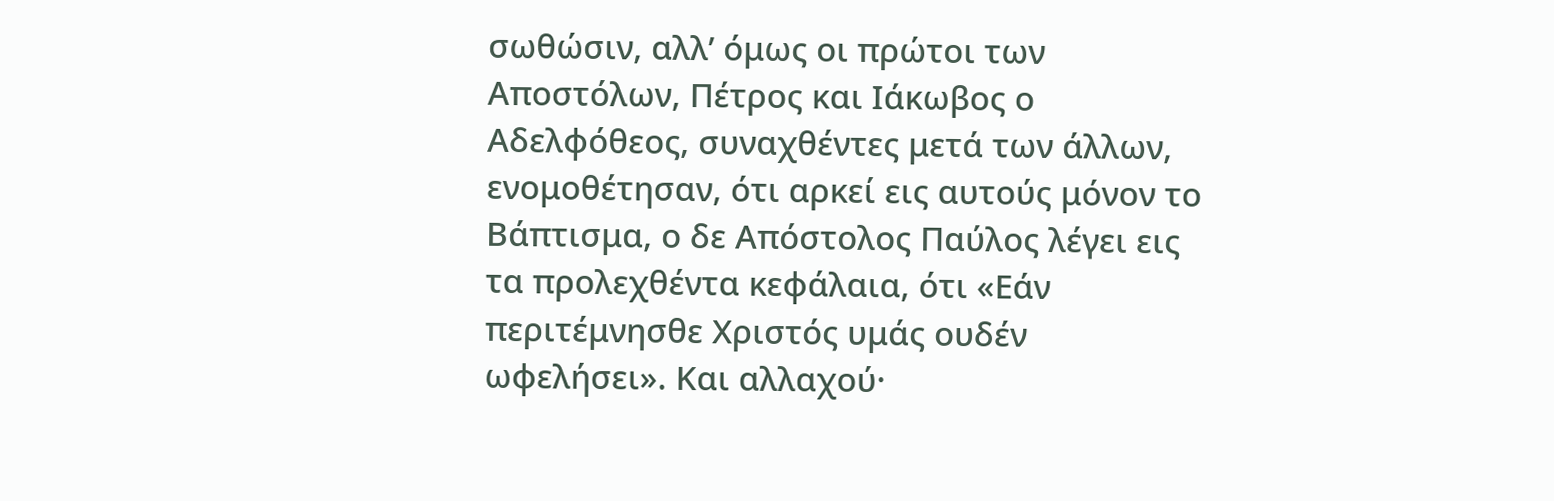σωθώσιν, αλλ’ όμως οι πρώτοι των Αποστόλων, Πέτρος και Ιάκωβος ο Αδελφόθεος, συναχθέντες μετά των άλλων, ενομοθέτησαν, ότι αρκεί εις αυτούς μόνον το Βάπτισμα, ο δε Απόστολος Παύλος λέγει εις τα προλεχθέντα κεφάλαια, ότι «Εάν περιτέμνησθε Χριστός υμάς ουδέν ωφελήσει». Και αλλαχού·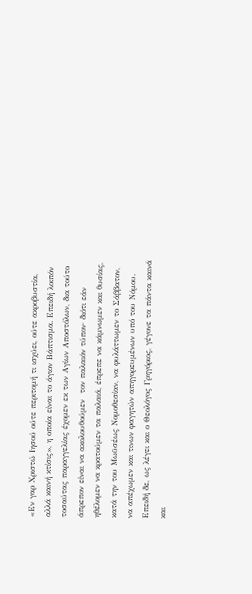«Εν γαρ Χριστώ Ιησού ούτε περιτομή τι ισχύει, ούτε ακροβυστία, αλλά καινή κτίσις», η οποία είναι το άγιον Βάπτισμα. Επειδή λοιπόν τοσαύτας παραγγελίας έχομεν εκ των Αγίων Αποστόλων, δια τούτο άπρεπον είναι να ακολουθούμεν  τον παλαιόν τύπον· διότι εάν ηθέλομεν να κρατούμεν τα παλαιά, έπρεπε να κάμνωμεν και θυσίας, κατά την του Μωϋσέως Νομοθεσίαν, να φυλάττωμεν το Σάββατον, να απέχωμεν και τινων φαγητών απηγορευμένων υπό του Νόμου. Επειδή δε, ως λέγει και ο Θεολόγος Γρηγόριος, γέγονε τα πάντα καινά και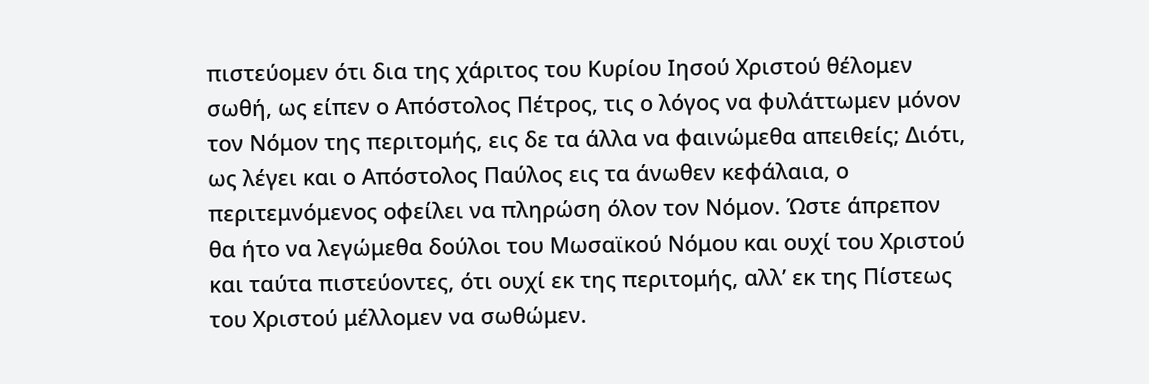πιστεύομεν ότι δια της χάριτος του Κυρίου Ιησού Χριστού θέλομεν σωθή, ως είπεν ο Απόστολος Πέτρος, τις ο λόγος να φυλάττωμεν μόνον τον Νόμον της περιτομής, εις δε τα άλλα να φαινώμεθα απειθείς; Διότι, ως λέγει και ο Απόστολος Παύλος εις τα άνωθεν κεφάλαια, ο περιτεμνόμενος οφείλει να πληρώση όλον τον Νόμον. Ώστε άπρεπον θα ήτο να λεγώμεθα δούλοι του Μωσαϊκού Νόμου και ουχί του Χριστού και ταύτα πιστεύοντες, ότι ουχί εκ της περιτομής, αλλ’ εκ της Πίστεως του Χριστού μέλλομεν να σωθώμεν.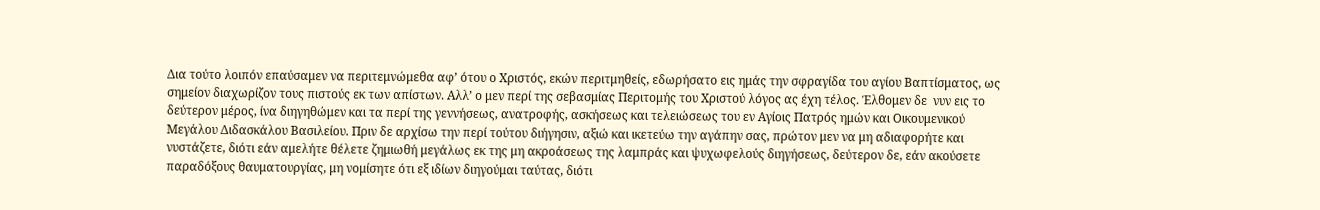Δια τούτο λοιπόν επαύσαμεν να περιτεμνώμεθα αφ’ ότου ο Χριστός, εκών περιτμηθείς, εδωρήσατο εις ημάς την σφραγίδα του αγίου Βαπτίσματος, ως σημείον διαχωρίζον τους πιστούς εκ των απίστων. Αλλ’ ο μεν περί της σεβασμίας Περιτομής του Χριστού λόγος ας έχη τέλος. Έλθομεν δε  νυν εις το δεύτερον μέρος, ίνα διηγηθώμεν και τα περί της γεννήσεως, ανατροφής, ασκήσεως και τελειώσεως του εν Αγίοις Πατρός ημών και Οικουμενικού Μεγάλου Διδασκάλου Βασιλείου. Πριν δε αρχίσω την περί τούτου διήγησιν, αξιώ και ικετεύω την αγάπην σας, πρώτον μεν να μη αδιαφορήτε και νυστάζετε, διότι εάν αμελήτε θέλετε ζημιωθή μεγάλως εκ της μη ακροάσεως της λαμπράς και ψυχωφελούς διηγήσεως, δεύτερον δε, εάν ακούσετε παραδόξους θαυματουργίας, μη νομίσητε ότι εξ ιδίων διηγούμαι ταύτας, διότι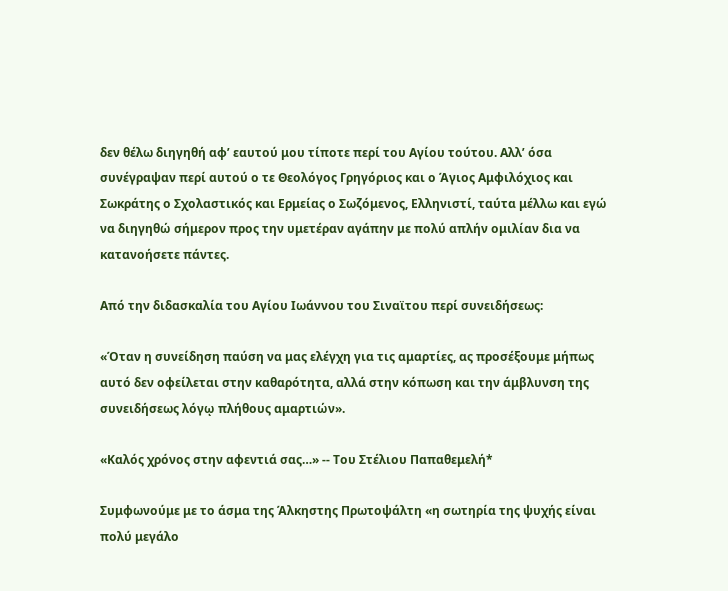δεν θέλω διηγηθή αφ’ εαυτού μου τίποτε περί του Αγίου τούτου. Αλλ’ όσα συνέγραψαν περί αυτού ο τε Θεολόγος Γρηγόριος και ο Άγιος Αμφιλόχιος και Σωκράτης ο Σχολαστικός και Ερμείας ο Σωζόμενος, Ελληνιστί, ταύτα μέλλω και εγώ να διηγηθώ σήμερον προς την υμετέραν αγάπην με πολύ απλήν ομιλίαν δια να κατανοήσετε πάντες.

Από την διδασκαλία του Αγίου Ιωάννου του Σιναϊτου περί συνειδήσεως:

«Όταν η συνείδηση παύση να μας ελέγχη για τις αμαρτίες, ας προσέξουμε μήπως αυτό δεν οφείλεται στην καθαρότητα, αλλά στην κόπωση και την άμβλυνση της συνειδήσεως λόγῳ πλήθους αμαρτιών».

«Καλός χρόνος στην αφεντιά σας…» -- Του Στέλιου Παπαθεμελή*

Συμφωνούμε με το άσμα της Άλκηστης Πρωτοψάλτη «η σωτηρία της ψυχής είναι πολύ μεγάλο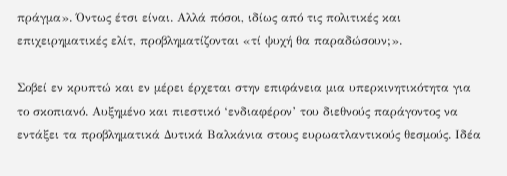πράγμα». Όντως έτσι είναι. Αλλά πόσοι, ιδίως από τις πολιτικές και επιχειρηματικές ελίτ, προβληματίζονται «τί ψυχή θα παραδώσουν;».

Σοβεί εν κρυπτώ και εν μέρει έρχεται στην επιφάνεια μια υπερκινητικότητα για το σκοπιανό. Αυξημένο και πιεστικό ‘ενδιαφέρον’ του διεθνούς παράγοντος να εντάξει τα προβληματικά Δυτικά Βαλκάνια στους ευρωατλαντικούς θεσμούς. Ιδέα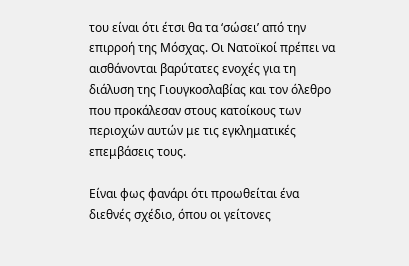του είναι ότι έτσι θα τα ‘σώσει’ από την επιρροή της Μόσχας. Οι Νατοϊκοί πρέπει να αισθάνονται βαρύτατες ενοχές για τη διάλυση της Γιουγκοσλαβίας και τον όλεθρο που προκάλεσαν στους κατοίκους των περιοχών αυτών με τις εγκληματικές επεμβάσεις τους.

Είναι φως φανάρι ότι προωθείται ένα διεθνές σχέδιο, όπου οι γείτονες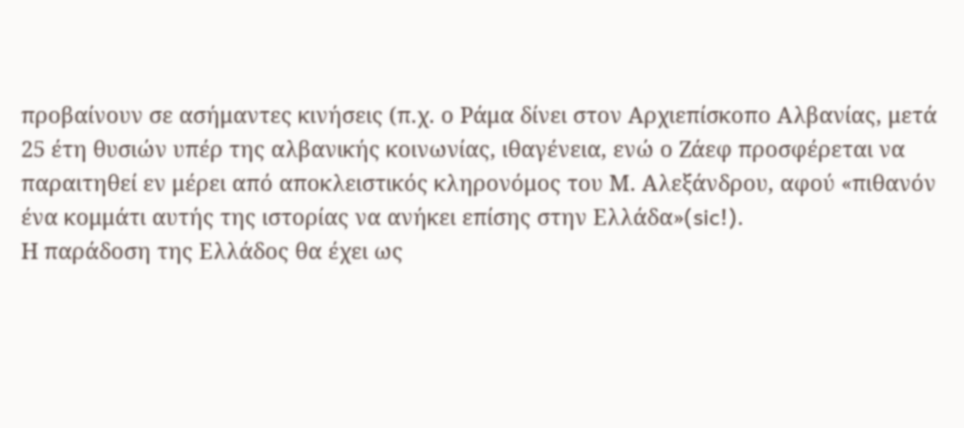προβαίνουν σε ασήμαντες κινήσεις (π.χ. ο Ράμα δίνει στον Αρχιεπίσκοπο Αλβανίας, μετά 25 έτη θυσιών υπέρ της αλβανικής κοινωνίας, ιθαγένεια, ενώ ο Ζάεφ προσφέρεται να παραιτηθεί εν μέρει από αποκλειστικός κληρονόμος του Μ. Αλεξάνδρου, αφού «πιθανόν ένα κομμάτι αυτής της ιστορίας να ανήκει επίσης στην Ελλάδα»(sic!).
Η παράδοση της Ελλάδος θα έχει ως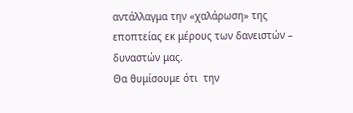αντάλλαγμα την «χαλάρωση» της εποπτείας εκ μέρους των δανειστών – δυναστών μας.
Θα θυμίσουμε ότι  την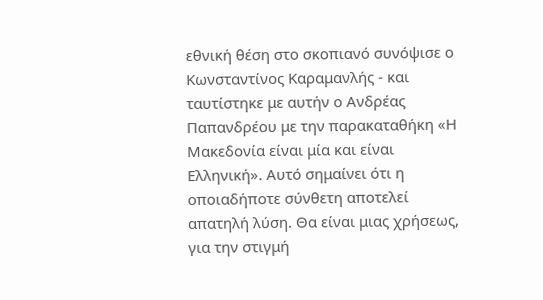εθνική θέση στο σκοπιανό συνόψισε ο Κωνσταντίνος Καραμανλής - και ταυτίστηκε με αυτήν ο Ανδρέας Παπανδρέου με την παρακαταθήκη «Η Μακεδονία είναι μία και είναι Ελληνική». Αυτό σημαίνει ότι η οποιαδήποτε σύνθετη αποτελεί  απατηλή λύση. Θα είναι μιας χρήσεως, για την στιγμή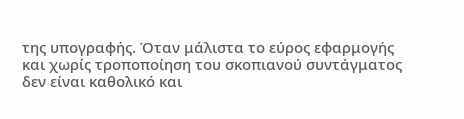της υπογραφής. Όταν μάλιστα το εύρος εφαρμογής και χωρίς τροποποίηση του σκοπιανού συντάγματος δεν είναι καθολικό και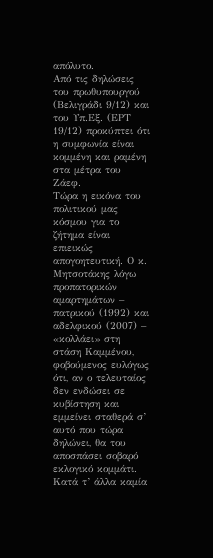απόλυτο.
Από τις δηλώσεις του πρωθυπουργού (Βελιγράδι 9/12) και του Υπ.Εξ. (ΕΡΤ 19/12) προκύπτει ότι η συμφωνία είναι κομμένη και ραμένη στα μέτρα του Ζάεφ.
Τώρα η εικόνα του πολιτικού μας κόσμου για το ζήτημα είναι επιεικώς απογοητευτική. Ο κ. Μητσοτάκης λόγω προπατορικών αμαρτημάτων – πατρικού (1992) και αδελφικού (2007) – «κολλάει» στη στάση Καμμένου, φοβούμενος ευλόγως ότι, αν ο τελευταίος δεν ενδώσει σε κυβίστηση και εμμείνει σταθερά σ’ αυτό που τώρα δηλώνει, θα του αποσπάσει σοβαρό εκλογικό κομμάτι. Κατά τ’ άλλα καμία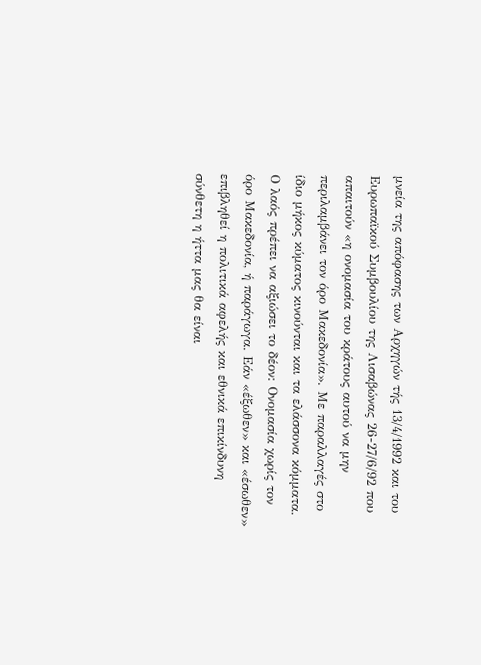μνεία της απόφασης των Αρχηγών τής 13/4/1992 και του Ευρωπαϊκού Συμβουλίου της Λισαβώνας 26-27/6/92 που απαιτούν «η ονομασία του κράτους αυτού να μην περιλαμβάνει τον όρο Μακεδονία». Με παραλλαγές στο ίδιο μήκος κύματος κινούνται και τα ελάσσονα κόμματα.
Ο λαός πρέπει να αξιώσει το δέον: Ονομασία χωρίς τον όρο Μακεδονία, ή παράγωγα. Εάν «έξωθεν» και «έσωθεν» επιβληθεί η πολιτικά αφελής και εθνικά επικίνδυνη σύνθετη η ήττα μας θα είναι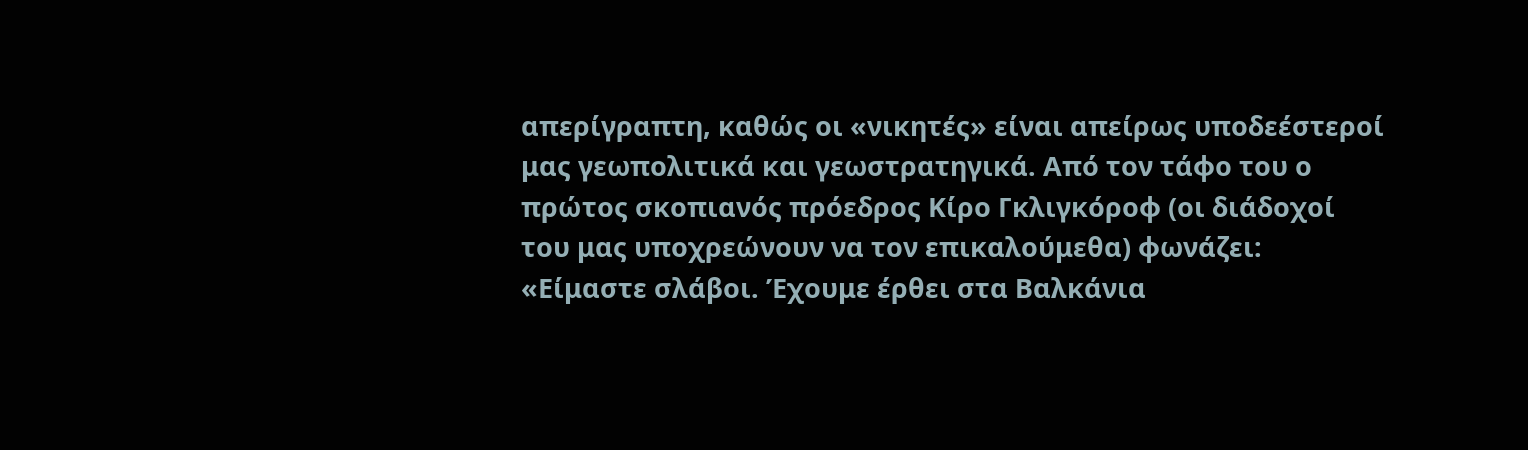απερίγραπτη, καθώς οι «νικητές» είναι απείρως υποδεέστεροί μας γεωπολιτικά και γεωστρατηγικά. Από τον τάφο του ο πρώτος σκοπιανός πρόεδρος Κίρο Γκλιγκόροφ (οι διάδοχοί του μας υποχρεώνουν να τον επικαλούμεθα) φωνάζει: «Είμαστε σλάβοι. Έχουμε έρθει στα Βαλκάνια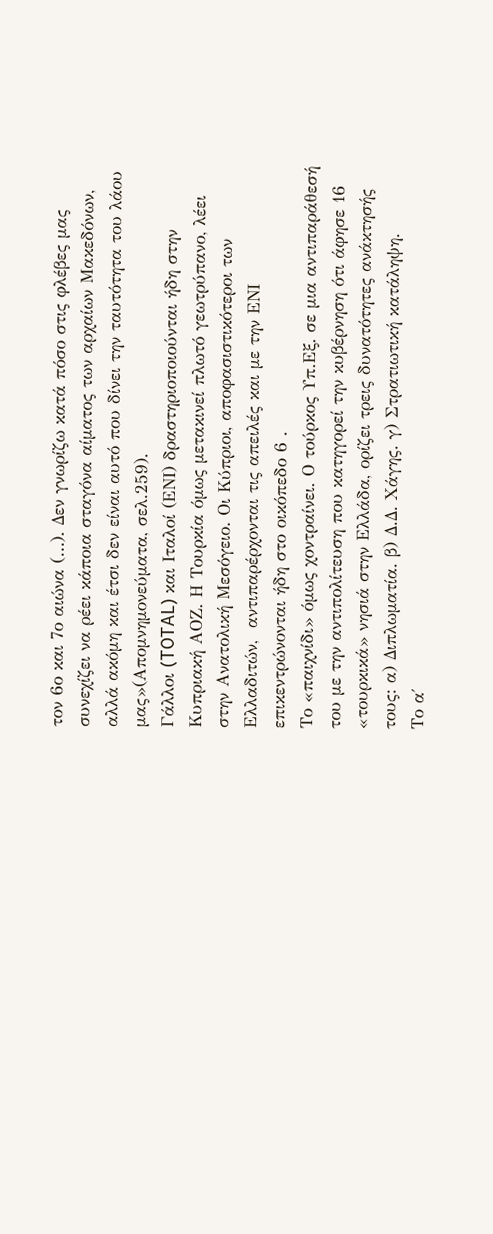τον 6ο και 7ο αιώνα (…). Δεν γνωρίζω κατά πόσο στις φλέβες μας συνεχίζει να ρέει κάποια σταγόνα αίματος των αρχαίων Μακεδόνων, αλλά ακόμη και έτσι δεν είναι αυτό που δίνει την ταυτότητα του λάου μας»(Απομνημονεύματα, σελ.259).
Γάλλοι (TOTAL) και Ιταλοί (ΕΝΙ) δραστηριοποιούνται ήδη στην Κυπριακή ΑΟΖ. Η Τουρκία όμως μετακινεί πλωτό γεωτρύπανο, λέει στην Ανατολική Μεσόγειο. Οι Κύπριοι, αποφασιστικότεροι των Ελλαδιτών,  αντιπαρέρχονται τις απειλές και με την ΕΝΙ επικεντρώνονται ήδη στο οικόπεδο 6 .
Το «παιχνίδι» όμως χοντραίνει. Ο τούρκος Υπ.Εξ. σε μια αντιπαράθεσή του με την αντιπολίτευση που κατηγορεί την κυβέρνηση ότι άφησε 16 «τουρκικά» νησιά στην Ελλάδα, ορίζει τρεις δυνατότητες ανάκτησής τους: α) Διπλωματία. β) Δ.Δ. Χάγης. γ) Στρατιωτική κατάληψη.
Το α΄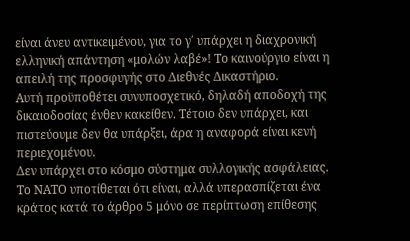είναι άνευ αντικειμένου, για το γ΄ υπάρχει η διαχρονική ελληνική απάντηση «μολών λαβέ»! Το καινούργιο είναι η απειλή της προσφυγής στο Διεθνές Δικαστήριο.
Αυτή προϋποθέτει συνυποσχετικό, δηλαδή αποδοχή της δικαιοδοσίας ένθεν κακείθεν. Τέτοιο δεν υπάρχει, και πιστεύουμε δεν θα υπάρξει, άρα η αναφορά είναι κενή περιεχομένου.
Δεν υπάρχει στο κόσμο σύστημα συλλογικής ασφάλειας. Το ΝΑΤΟ υποτίθεται ότι είναι, αλλά υπερασπίζεται ένα κράτος κατά το άρθρο 5 μόνο σε περίπτωση επίθεσης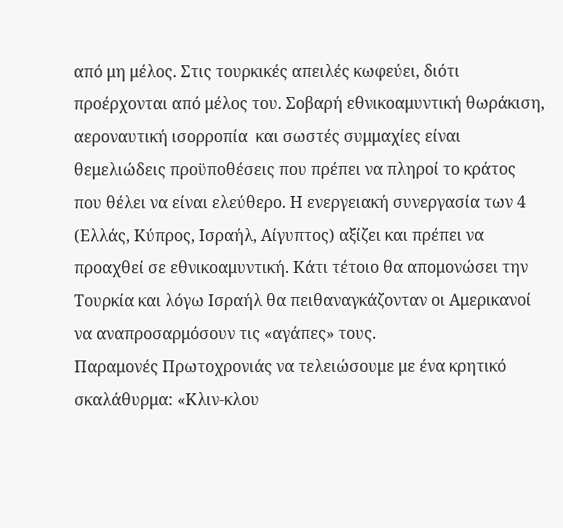από μη μέλος. Στις τουρκικές απειλές κωφεύει, διότι προέρχονται από μέλος του. Σοβαρή εθνικοαμυντική θωράκιση, αεροναυτική ισορροπία  και σωστές συμμαχίες είναι θεμελιώδεις προϋποθέσεις που πρέπει να πληροί το κράτος που θέλει να είναι ελεύθερο. Η ενεργειακή συνεργασία των 4 (Ελλάς, Κύπρος, Ισραήλ, Αίγυπτος) αξίζει και πρέπει να προαχθεί σε εθνικοαμυντική. Κάτι τέτοιο θα απομονώσει την Τουρκία και λόγω Ισραήλ θα πειθαναγκάζονταν οι Αμερικανοί να αναπροσαρμόσουν τις «αγάπες» τους.
Παραμονές Πρωτοχρονιάς να τελειώσουμε με ένα κρητικό σκαλάθυρμα: «Κλιν-κλου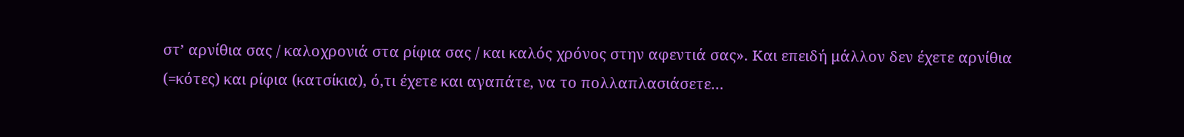στ’ αρνίθια σας / καλοχρονιά στα ρίφια σας / και καλός χρόνος στην αφεντιά σας». Και επειδή μάλλον δεν έχετε αρνίθια (=κότες) και ρίφια (κατσίκια), ό,τι έχετε και αγαπάτε, να το πολλαπλασιάσετε…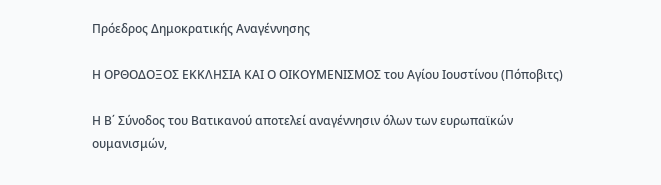Πρόεδρος Δημοκρατικής Αναγέννησης

Η ΟΡΘΟΔΟΞΟΣ ΕΚΚΛΗΣΙΑ ΚΑΙ Ο ΟΙΚΟΥΜΕΝΙΣΜΟΣ του Αγίου Ιουστίνου (Πόποβιτς)

Η Β΄ Σύνοδος του Βατικανού αποτελεί αναγέννησιν όλων των ευρωπαϊκών ουμανισμών,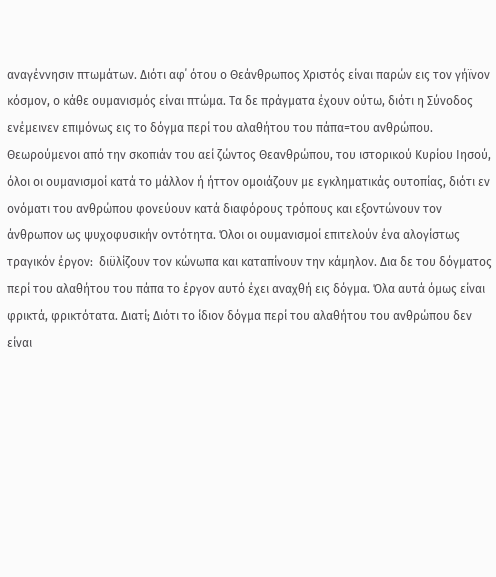αναγέννησιν πτωμάτων. Διότι αφ΄ ότου ο Θεάνθρωπος Χριστός είναι παρών εις τον γήϊνον κόσμον, ο κάθε ουμανισμός είναι πτώμα. Τα δε πράγματα έχουν ούτω, διότι η Σύνοδος ενέμεινεν επιμόνως εις το δόγμα περί του αλαθήτου του πάπα=του ανθρώπου. Θεωρούμενοι από την σκοπιάν του αεί ζώντος Θεανθρώπου, του ιστορικού Κυρίου Ιησού, όλοι οι ουμανισμοί κατά το μάλλον ή ήττον ομοιάζουν με εγκληματικάς ουτοπίας, διότι εν ονόματι του ανθρώπου φονεύουν κατά διαφόρους τρόπους και εξοντώνουν τον άνθρωπον ως ψυχοφυσικήν οντότητα. Όλοι οι ουμανισμοί επιτελούν ένα αλογίστως τραγικόν έργον:  διϋλίζουν τον κώνωπα και καταπίνουν την κάμηλον. Δια δε του δόγματος περί του αλαθήτου του πάπα το έργον αυτό έχει αναχθή εις δόγμα. Όλα αυτά όμως είναι φρικτά, φρικτότατα. Διατί; Διότι το ίδιον δόγμα περί του αλαθήτου του ανθρώπου δεν είναι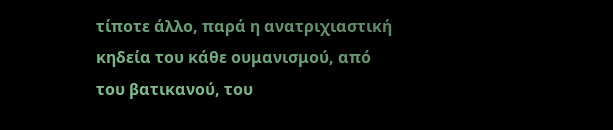τίποτε άλλο, παρά η ανατριχιαστική κηδεία του κάθε ουμανισμού, από του βατικανού, του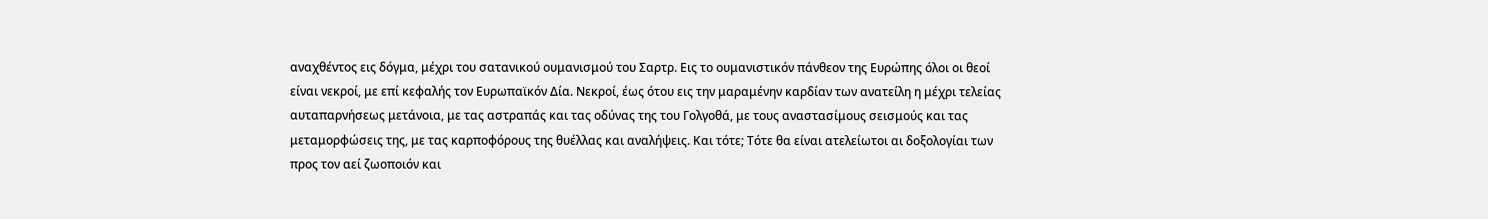αναχθέντος εις δόγμα, μέχρι του σατανικού ουμανισμού του Σαρτρ. Εις το ουμανιστικόν πάνθεον της Ευρώπης όλοι οι θεοί είναι νεκροί, με επί κεφαλής τον Ευρωπαϊκόν Δία. Νεκροί, έως ότου εις την μαραμένην καρδίαν των ανατείλη η μέχρι τελείας αυταπαρνήσεως μετάνοια, με τας αστραπάς και τας οδύνας της του Γολγοθά, με τους αναστασίμους σεισμούς και τας μεταμορφώσεις της, με τας καρποφόρους της θυέλλας και αναλήψεις. Και τότε; Τότε θα είναι ατελείωτοι αι δοξολογίαι των προς τον αεί ζωοποιόν και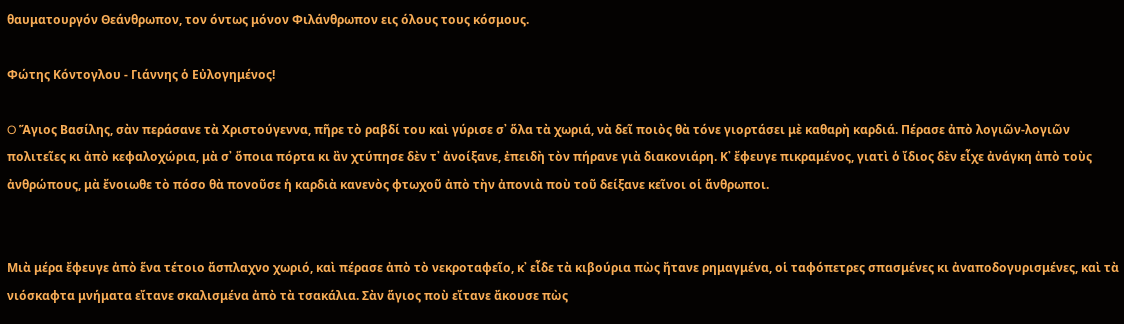θαυματουργόν Θεάνθρωπον, τον όντως μόνον Φιλάνθρωπον εις όλους τους κόσμους.

Φώτης Κόντογλου - Γιάννης ὁ Εὐλογημένος!

O Ἅγιος Βασίλης, σὰν περάσανε τὰ Χριστούγεννα, πῆρε τὸ ραβδί του καὶ γύρισε σ᾿ ὅλα τὰ χωριά, νὰ δεῖ ποιὸς θὰ τόνε γιορτάσει μὲ καθαρὴ καρδιά. Πέρασε ἀπὸ λογιῶν-λογιῶν πολιτεῖες κι ἀπὸ κεφαλοχώρια, μὰ σ᾿ ὅποια πόρτα κι ἂν χτύπησε δὲν τ᾿ ἀνοίξανε, ἐπειδὴ τὸν πήρανε γιὰ διακονιάρη. Κ᾿ ἔφευγε πικραμένος, γιατὶ ὁ ἴδιος δὲν εἶχε ἀνάγκη ἀπὸ τοὺς ἀνθρώπους, μὰ ἔνοιωθε τὸ πόσο θὰ πονοῦσε ἡ καρδιὰ κανενὸς φτωχοῦ ἀπὸ τὴν ἀπονιὰ ποὺ τοῦ δείξανε κεῖνοι οἱ ἄνθρωποι.


Μιὰ μέρα ἔφευγε ἀπὸ ἕνα τέτοιο ἄσπλαχνο χωριό, καὶ πέρασε ἀπὸ τὸ νεκροταφεῖο, κ᾿ εἶδε τὰ κιβούρια πὼς ἤτανε ρημαγμένα, οἱ ταφόπετρες σπασμένες κι ἀναποδογυρισμένες, καὶ τὰ νιόσκαφτα μνήματα εἴτανε σκαλισμένα ἀπὸ τὰ τσακάλια. Σὰν ἅγιος ποὺ εἴτανε ἄκουσε πὼς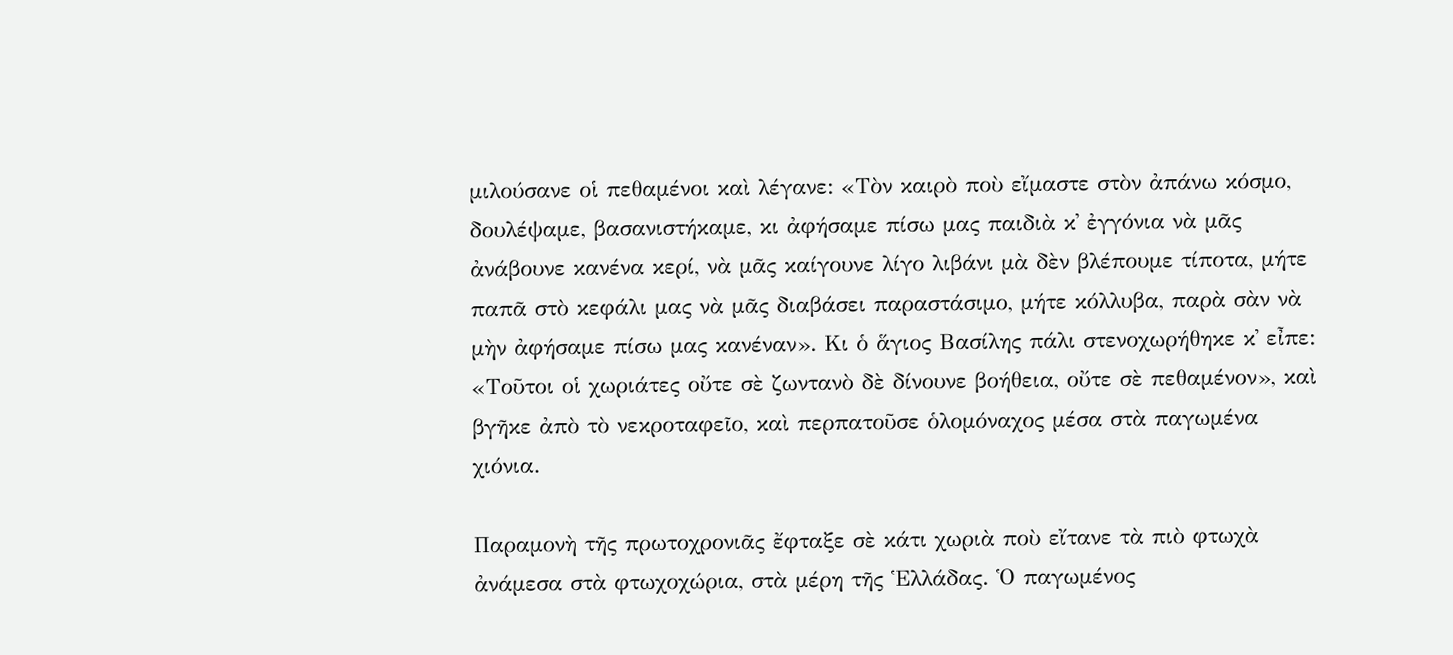μιλούσανε οἱ πεθαμένοι καὶ λέγανε: «Τὸν καιρὸ ποὺ εἴμαστε στὸν ἀπάνω κόσμο, δουλέψαμε, βασανιστήκαμε, κι ἀφήσαμε πίσω μας παιδιὰ κ᾿ ἐγγόνια νὰ μᾶς ἀνάβουνε κανένα κερί, νὰ μᾶς καίγουνε λίγο λιβάνι μὰ δὲν βλέπουμε τίποτα, μήτε παπᾶ στὸ κεφάλι μας νὰ μᾶς διαβάσει παραστάσιμο, μήτε κόλλυβα, παρὰ σὰν νὰ μὴν ἀφήσαμε πίσω μας κανέναν». Κι ὁ ἅγιος Βασίλης πάλι στενοχωρήθηκε κ᾿ εἶπε: «Τοῦτοι οἱ χωριάτες οὔτε σὲ ζωντανὸ δὲ δίνουνε βοήθεια, οὔτε σὲ πεθαμένον», καὶ βγῆκε ἀπὸ τὸ νεκροταφεῖο, καὶ περπατοῦσε ὁλομόναχος μέσα στὰ παγωμένα χιόνια.

Παραμονὴ τῆς πρωτοχρονιᾶς ἔφταξε σὲ κάτι χωριὰ ποὺ εἴτανε τὰ πιὸ φτωχὰ ἀνάμεσα στὰ φτωχοχώρια, στὰ μέρη τῆς Ἑλλάδας. Ὁ παγωμένος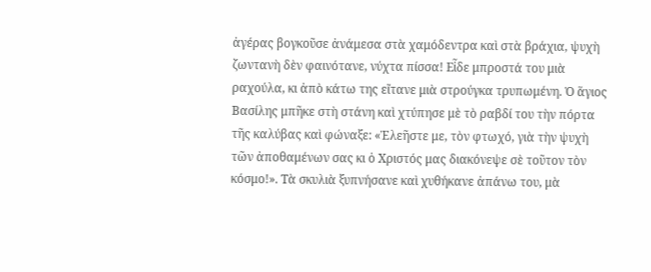ἀγέρας βογκοῦσε ἀνάμεσα στὰ χαμόδεντρα καὶ στὰ βράχια, ψυχὴ ζωντανὴ δὲν φαινότανε, νύχτα πίσσα! Εἶδε μπροστά του μιὰ ραχούλα, κι ἀπὸ κάτω της εἴτανε μιὰ στρούγκα τρυπωμένη. Ὁ ἅγιος Βασίλης μπῆκε στὴ στάνη καὶ χτύπησε μὲ τὸ ραβδί του τὴν πόρτα τῆς καλύβας καὶ φώναξε: «Ἐλεῆστε με, τὸν φτωχό, γιὰ τὴν ψυχὴ τῶν ἀποθαμένων σας κι ὁ Χριστός μας διακόνεψε σὲ τοῦτον τὸν κόσμο!». Τὰ σκυλιὰ ξυπνήσανε καὶ χυθήκανε ἀπάνω του, μὰ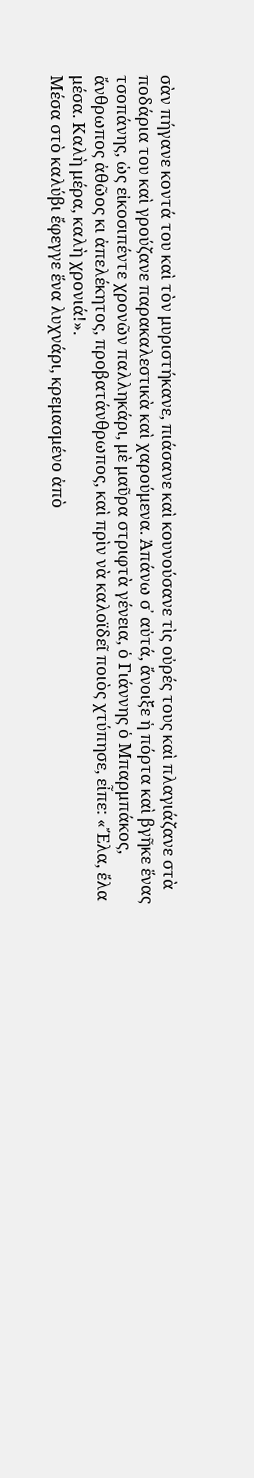σὰν πήγανε κοντά του καὶ τὸν μυριστήκανε, πιάσανε καὶ κουνούσανε τὶς οὐρές τους καὶ πλαγιάζανε στὰ ποδάρια του καὶ γρούζανε παρακαλεστικὰ καὶ χαρούμενα. Ἀπάνω σ᾿ αὐτά, ἄνοιξε ἡ πόρτα καὶ βγῆκε ἕνας τσοπάνης, ὡς εἰκοσιπέντε χρονῶν παλληκάρι, μὲ μαῦρα στριφτὰ γένεια, ὁ Γιάννης ὁ Μπαρμπάκος, ἄνθρωπος ἀθῶος κι ἀπελέκητος, προβατάνθρωπος, καὶ πρὶν νὰ καλοϊδεῖ ποιὸς χτύπησε, εἶπε: «Ἔλα, ἔλα μέσα. Καλὴ μέρα, καλὴ χρονιά!».
Μέσα στὸ καλύβι ἔφεγγε ἕνα λυχνάρι, κρεμασμένο ἀπὸ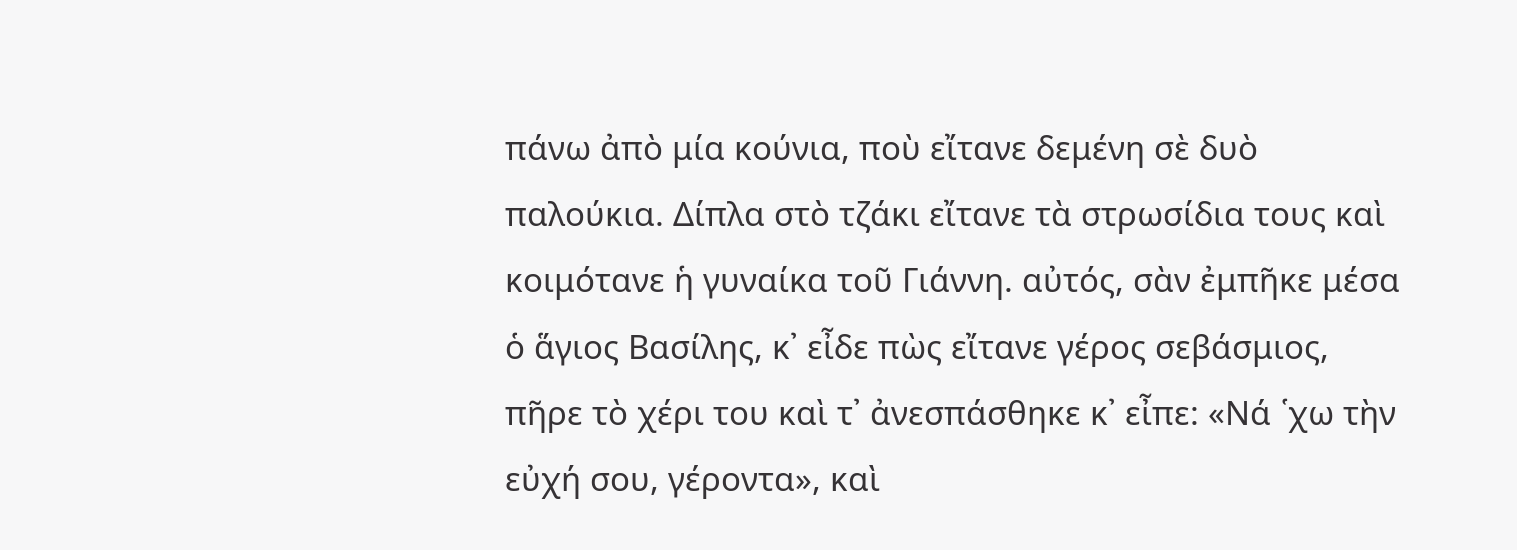πάνω ἀπὸ μία κούνια, ποὺ εἴτανε δεμένη σὲ δυὸ παλούκια. Δίπλα στὸ τζάκι εἴτανε τὰ στρωσίδια τους καὶ κοιμότανε ἡ γυναίκα τοῦ Γιάννη. αὐτός, σὰν ἐμπῆκε μέσα ὁ ἅγιος Βασίλης, κ᾿ εἶδε πὼς εἴτανε γέρος σεβάσμιος, πῆρε τὸ χέρι του καὶ τ᾿ ἀνεσπάσθηκε κ᾿ εἶπε: «Νά ῾χω τὴν εὐχή σου, γέροντα», καὶ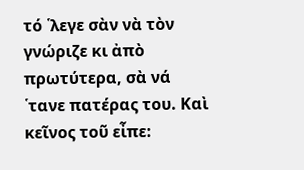τό ῾λεγε σὰν νὰ τὸν γνώριζε κι ἀπὸ πρωτύτερα, σὰ νά ῾τανε πατέρας του. Καὶ κεῖνος τοῦ εἶπε: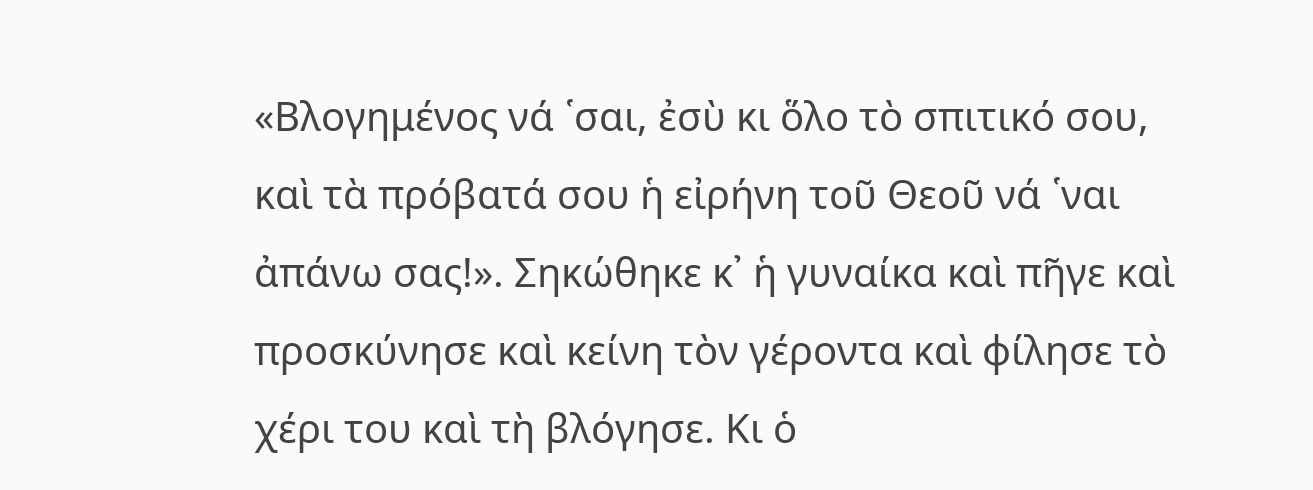«Βλογημένος νά ῾σαι, ἐσὺ κι ὅλο τὸ σπιτικό σου, καὶ τὰ πρόβατά σου ἡ εἰρήνη τοῦ Θεοῦ νά ῾ναι ἀπάνω σας!». Σηκώθηκε κ᾿ ἡ γυναίκα καὶ πῆγε καὶ προσκύνησε καὶ κείνη τὸν γέροντα καὶ φίλησε τὸ χέρι του καὶ τὴ βλόγησε. Κι ὁ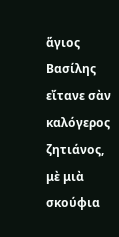ἅγιος Βασίλης εἴτανε σὰν καλόγερος ζητιάνος, μὲ μιὰ σκούφια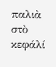παλιὰ στὸ κεφάλί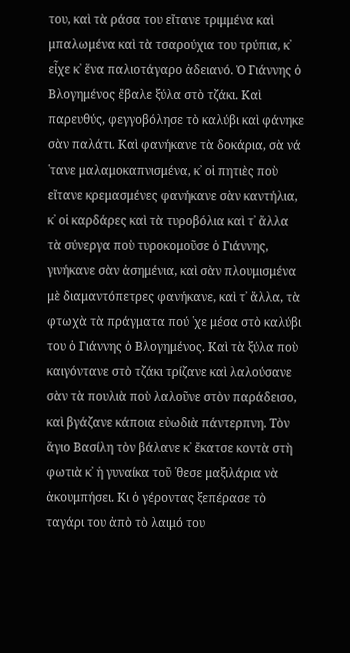του, καὶ τὰ ράσα του εἴτανε τριμμένα καὶ μπαλωμένα καὶ τὰ τσαρούχια του τρύπια, κ᾿ εἶχε κ᾿ ἕνα παλιοτάγαρο ἀδειανό. Ὁ Γιάννης ὁ Βλογημένος ἔβαλε ξύλα στὸ τζάκι. Καὶ παρευθύς, φεγγοβόλησε τὸ καλύβι καὶ φάνηκε σὰν παλάτι. Καὶ φανήκανε τὰ δοκάρια, σὰ νά ῾τανε μαλαμοκαπνισμένα, κ᾿ οἱ πητιὲς ποὺ εἴτανε κρεμασμένες φανήκανε σὰν καντήλια, κ᾿ οἱ καρδάρες καὶ τὰ τυροβόλια καὶ τ᾿ ἄλλα τὰ σύνεργα ποὺ τυροκομοῦσε ὁ Γιάννης, γινήκανε σὰν ἀσημένια, καὶ σὰν πλουμισμένα μὲ διαμαντόπετρες φανήκανε, καὶ τ᾿ ἄλλα, τὰ φτωχὰ τὰ πράγματα πού ῾χε μέσα στὸ καλύβι του ὁ Γιάννης ὁ Βλογημένος. Καὶ τὰ ξύλα ποὺ καιγόντανε στὸ τζάκι τρίζανε καὶ λαλούσανε σὰν τὰ πουλιὰ ποὺ λαλοῦνε στὸν παράδεισο, καὶ βγάζανε κάποια εὐωδιὰ πάντερπνη. Τὸν ἅγιο Βασίλη τὸν βάλανε κ᾿ ἔκατσε κοντὰ στὴ φωτιὰ κ᾿ ἡ γυναίκα τοῦ ῾θεσε μαξιλάρια νὰ ἀκουμπήσει. Κι ὁ γέροντας ξεπέρασε τὸ ταγάρι του ἀπὸ τὸ λαιμό του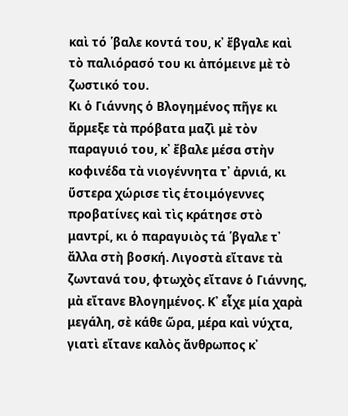καὶ τό ῾βαλε κοντά του, κ᾿ ἔβγαλε καὶ τὸ παλιόρασό του κι ἀπόμεινε μὲ τὸ ζωστικό του.
Κι ὁ Γιάννης ὁ Βλογημένος πῆγε κι ἄρμεξε τὰ πρόβατα μαζὶ μὲ τὸν παραγυιό του, κ᾿ ἔβαλε μέσα στὴν κοφινέδα τὰ νιογέννητα τ᾿ ἀρνιά, κι ὕστερα χώρισε τὶς ἑτοιμόγεννες προβατίνες καὶ τὶς κράτησε στὸ μαντρί, κι ὁ παραγυιὸς τά ῾βγαλε τ᾿ ἄλλα στὴ βοσκή. Λιγοστὰ εἴτανε τὰ ζωντανά του, φτωχὸς εἴτανε ὁ Γιάννης, μὰ εἴτανε Βλογημένος. Κ᾿ εἶχε μία χαρὰ μεγάλη, σὲ κάθε ὥρα, μέρα καὶ νύχτα, γιατὶ εἴτανε καλὸς ἄνθρωπος κ᾿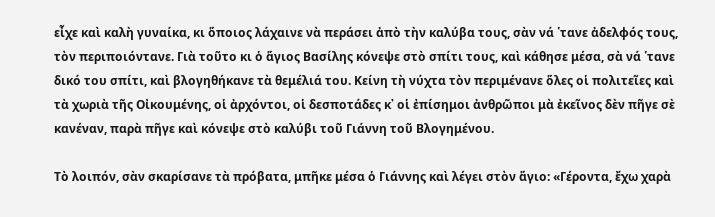εἶχε καὶ καλὴ γυναίκα, κι ὅποιος λάχαινε νὰ περάσει ἀπὸ τὴν καλύβα τους, σὰν νά ῾τανε ἀδελφός τους, τὸν περιποιόντανε. Γιὰ τοῦτο κι ὁ ἅγιος Βασίλης κόνεψε στὸ σπίτι τους, καὶ κάθησε μέσα, σὰ νά ῾τανε δικό του σπίτι, καὶ βλογηθήκανε τὰ θεμέλιά του. Κείνη τὴ νύχτα τὸν περιμένανε ὅλες οἱ πολιτεῖες καὶ τὰ χωριὰ τῆς Οἰκουμένης, οἱ ἀρχόντοι, οἱ δεσποτάδες κ᾿ οἱ ἐπίσημοι ἀνθρῶποι μὰ ἐκεῖνος δὲν πῆγε σὲ κανέναν, παρὰ πῆγε καὶ κόνεψε στὸ καλύβι τοῦ Γιάννη τοῦ Βλογημένου.

Τὸ λοιπόν, σὰν σκαρίσανε τὰ πρόβατα, μπῆκε μέσα ὁ Γιάννης καὶ λέγει στὸν ἅγιο: «Γέροντα, ἔχω χαρὰ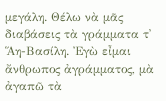μεγάλη. Θέλω νὰ μᾶς διαβάσεις τὰ γράμματα τ᾿ Ἅη-Βασίλη. Ἐγὼ εἶμαι ἄνθρωπος ἀγράμματος, μὰ ἀγαπῶ τὰ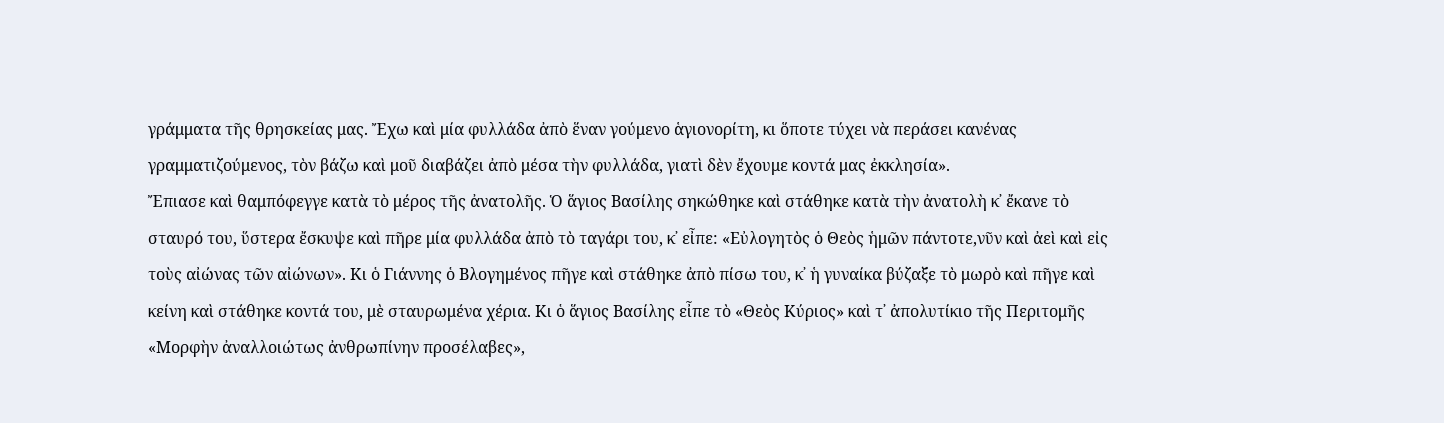γράμματα τῆς θρησκείας μας. Ἔχω καὶ μία φυλλάδα ἀπὸ ἕναν γούμενο ἁγιονορίτη, κι ὅποτε τύχει νὰ περάσει κανένας γραμματιζούμενος, τὸν βάζω καὶ μοῦ διαβάζει ἀπὸ μέσα τὴν φυλλάδα, γιατὶ δὲν ἔχουμε κοντά μας ἐκκλησία».
Ἔπιασε καὶ θαμπόφεγγε κατὰ τὸ μέρος τῆς ἀνατολῆς. Ὁ ἅγιος Βασίλης σηκώθηκε καὶ στάθηκε κατὰ τὴν ἀνατολὴ κ᾿ ἔκανε τὸ σταυρό του, ὕστερα ἔσκυψε καὶ πῆρε μία φυλλάδα ἀπὸ τὸ ταγάρι του, κ᾿ εἶπε: «Εὐλογητὸς ὁ Θεὸς ἡμῶν πάντοτε,νῦν καὶ ἀεὶ καὶ εἰς τοὺς αἰώνας τῶν αἰώνων». Κι ὁ Γιάννης ὁ Βλογημένος πῆγε καὶ στάθηκε ἀπὸ πίσω του, κ᾿ ἡ γυναίκα βύζαξε τὸ μωρὸ καὶ πῆγε καὶ κείνη καὶ στάθηκε κοντά του, μὲ σταυρωμένα χέρια. Κι ὁ ἅγιος Βασίλης εἶπε τὸ «Θεὸς Κύριος» καὶ τ᾿ ἀπολυτίκιο τῆς Περιτομῆς «Μορφὴν ἀναλλοιώτως ἀνθρωπίνην προσέλαβες»,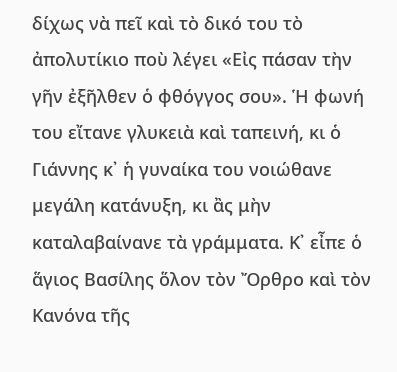δίχως νὰ πεῖ καὶ τὸ δικό του τὸ ἀπολυτίκιο ποὺ λέγει «Εἰς πάσαν τὴν γῆν ἐξῆλθεν ὁ φθόγγος σου». Ἡ φωνή του εἴτανε γλυκειὰ καὶ ταπεινή, κι ὁ Γιάννης κ᾿ ἡ γυναίκα του νοιώθανε μεγάλη κατάνυξη, κι ἂς μὴν καταλαβαίνανε τὰ γράμματα. Κ᾿ εἶπε ὁ ἅγιος Βασίλης ὅλον τὸν Ὄρθρο καὶ τὸν Κανόνα τῆς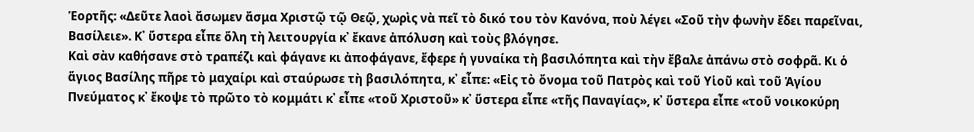Ἑορτῆς: «Δεῦτε λαοὶ ἄσωμεν ἄσμα Χριστῷ τῷ Θεῷ, χωρὶς νὰ πεῖ τὸ δικό του τὸν Κανόνα, ποὺ λέγει «Σοῦ τὴν φωνὴν ἔδει παρεῖναι, Βασίλειε». Κ᾿ ὕστερα εἶπε ὅλη τὴ λειτουργία κ᾿ ἔκανε ἀπόλυση καὶ τοὺς βλόγησε.
Καὶ σὰν καθήσανε στὸ τραπέζι καὶ φάγανε κι ἀποφάγανε, ἔφερε ἡ γυναίκα τὴ βασιλόπητα καὶ τὴν ἔβαλε ἀπάνω στὸ σοφρᾶ. Κι ὁ ἅγιος Βασίλης πῆρε τὸ μαχαίρι καὶ σταύρωσε τὴ βασιλόπητα, κ᾿ εἶπε: «Εἰς τὸ ὄνομα τοῦ Πατρὸς καὶ τοῦ Υἱοῦ καὶ τοῦ Ἁγίου Πνεύματος κ᾿ ἔκοψε τὸ πρῶτο τὸ κομμάτι κ᾿ εἶπε «τοῦ Χριστοῦ» κ᾿ ὕστερα εἶπε «τῆς Παναγίας», κ᾿ ὕστερα εἶπε «τοῦ νοικοκύρη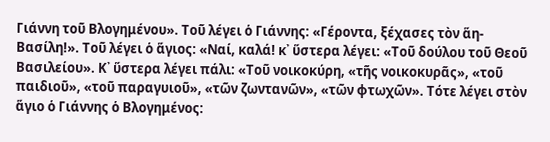Γιάννη τοῦ Βλογημένου». Τοῦ λέγει ὁ Γιάννης: «Γέροντα, ξέχασες τὸν ἅη- Βασίλη!». Τοῦ λέγει ὁ ἅγιος: «Ναί, καλά! κ᾿ ὕστερα λέγει: «Τοῦ δούλου τοῦ Θεοῦ Βασιλείου». Κ᾿ ὕστερα λέγει πάλι: «Τοῦ νοικοκύρη, «τῆς νοικοκυρᾶς», «τοῦ παιδιοῦ», «τοῦ παραγυιοῦ», «τῶν ζωντανῶν», «τῶν φτωχῶν». Τότε λέγει στὸν ἅγιο ὁ Γιάννης ὁ Βλογημένος: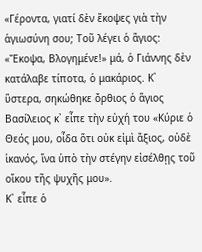«Γέροντα, γιατί δὲν ἔκοψες γιὰ τὴν ἁγιωσύνη σου; Τοῦ λέγει ὁ ἅγιος: «Ἔκοψα, Βλογημένε!» μά, ὁ Γιάννης δὲν κατάλαβε τίποτα, ὁ μακάριος. Κ᾿ ὕστερα, σηκώθηκε ὄρθιος ὁ ἅγιος Βασίλειος κ᾿ εἶπε τὴν εὐχή του «Κύριε ὁ Θεός μου, οἶδα ὅτι οὐκ εἰμὶ ἄξιος, οὐδὲ ἱκανός, ἵνα ὑπὸ τὴν στέγην εἰσέλθῃς τοῦ οἴκου τῆς ψυχῆς μου».
Κ᾿ εἶπε ὁ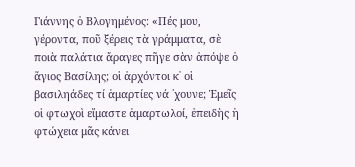Γιάννης ὁ Βλογημένος: «Πές μου, γέροντα, ποῦ ξέρεις τὰ γράμματα, σὲ ποιὰ παλάτια ἄραγες πῆγε σὰν ἀπόψε ὁ ἅγιος Βασίλης; οἱ ἀρχόντοι κ᾿ οἱ βασιληάδες τί ἁμαρτίες νά ῾χουνε; Ἐμεῖς οἱ φτωχοὶ εἴμαστε ἁμαρτωλοί, ἐπειδὴς ἡ φτώχεια μᾶς κάνει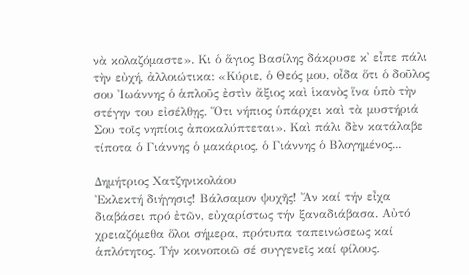νὰ κολαζόμαστε». Κι ὁ ἅγιος Βασίλης δάκρυσε κ᾿ εἶπε πάλι τὴν εὐχή, ἀλλοιώτικα: «Κύριε, ὁ Θεός μου, οἶδα ὅτι ὁ δοῦλος σου Ἰωάννης ὁ ἁπλοῦς ἐστὶν ἄξιος καὶ ἱκανὸς ἵνα ὑπὸ τὴν στέγην του εἰσέλθῃς. Ὅτι νήπιος ὑπάρχει καὶ τὰ μυστήριά Σου τοῖς νηπίοις ἀποκαλύπτεται». Καὶ πάλι δὲν κατάλαβε τίποτα ὁ Γιάννης ὁ μακάριος, ὁ Γιάννης ὁ Βλογημένος...

Δημήτριος Χατζηνικολάου
Ἐκλεκτή διήγησις! Βάλσαμον ψυχῆς! Ἄν καί τήν εἶχα διαβάσει πρό ἐτῶν, εὐχαρίστως τήν ξαναδιάβασα. Αὐτό χρειαζόμεθα ὅλοι σήμερα, πρότυπα ταπεινώσεως καί ἁπλότητος. Τήν κοινοποιῶ σέ συγγενεῖς καί φίλους.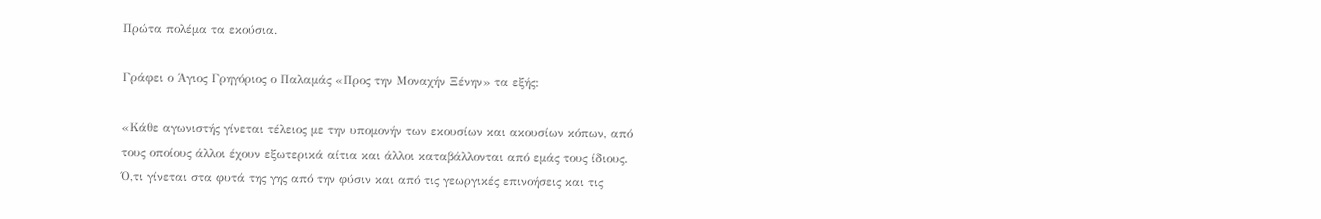Πρώτα πολέμα τα εκούσια.

Γράφει ο Άγιος Γρηγόριος ο Παλαμάς «Προς την Μοναχήν Ξένην» τα εξής:

«Κάθε αγωνιστής γίνεται τέλειος με την υπομονήν των εκουσίων και ακουσίων κόπων, από τους οποίους άλλοι έχουν εξωτερικά αίτια και άλλοι καταβάλλονται από εμάς τους ίδιους. Ό,τι γίνεται στα φυτά της γης από την φύσιν και από τις γεωργικές επινοήσεις και τις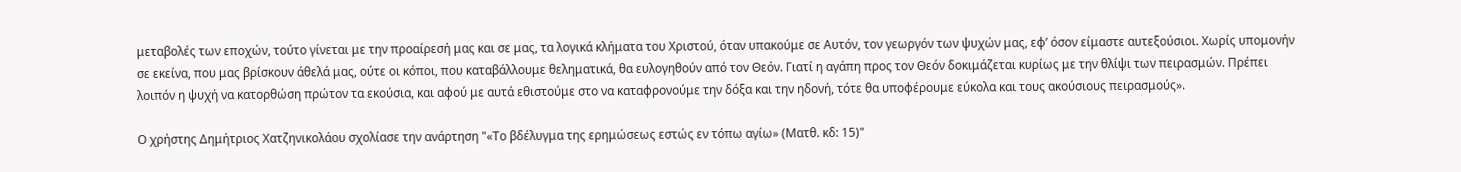μεταβολές των εποχών, τούτο γίνεται με την προαίρεσή μας και σε μας, τα λογικά κλήματα του Χριστού, όταν υπακούμε σε Αυτόν, τον γεωργόν των ψυχών μας, εφ’ όσον είμαστε αυτεξούσιοι. Χωρίς υπομονήν σε εκείνα, που μας βρίσκουν άθελά μας, ούτε οι κόποι, που καταβάλλουμε θεληματικά, θα ευλογηθούν από τον Θεόν. Γιατί η αγάπη προς τον Θεόν δοκιμάζεται κυρίως με την θλίψι των πειρασμών. Πρέπει λοιπόν η ψυχή να κατορθώση πρώτον τα εκούσια, και αφού με αυτά εθιστούμε στο να καταφρονούμε την δόξα και την ηδονή, τότε θα υποφέρουμε εύκολα και τους ακούσιους πειρασμούς».

Ο χρήστης Δημήτριος Χατζηνικολάου σχολίασε την ανάρτηση "«Το βδέλυγμα της ερημώσεως εστώς εν τόπω αγίω» (Ματθ. κδ: 15)"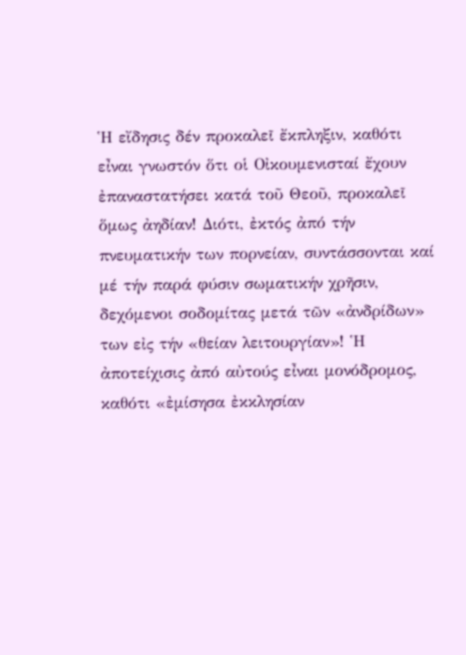Ἡ εἴδησις δέν προκαλεῖ ἔκπληξιν, καθότι εἶναι γνωστόν ὅτι οἱ Οἰκουμενισταί ἔχουν ἐπαναστατήσει κατά τοῦ Θεοῦ, προκαλεῖ ὅμως ἀηδίαν! Διότι, ἐκτός ἀπό τήν πνευματικήν των πορνείαν, συντάσσονται καί μέ τήν παρά φύσιν σωματικήν χρῆσιν, δεχόμενοι σοδομίτας μετά τῶν «ἀνδρίδων» των εἰς τήν «θείαν λειτουργίαν»! Ἡ ἀποτείχισις ἀπό αὐτούς εἶναι μονόδρομος, καθότι «ἐμίσησα ἐκκλησίαν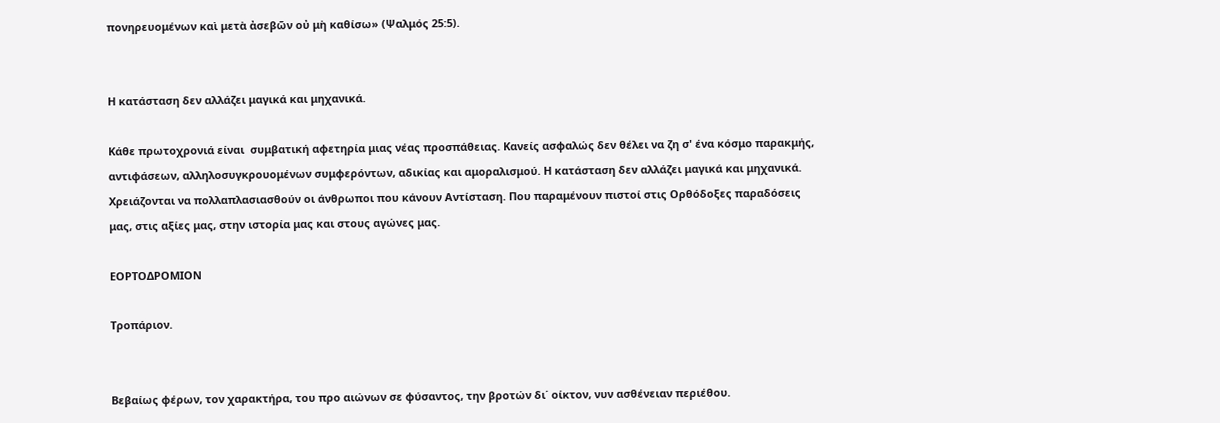πονηρευομένων καὶ μετὰ ἀσεβῶν οὐ μὴ καθίσω» (Ψαλμός 25:5).


Η κατάσταση δεν αλλάζει μαγικά και μηχανικά.

Κάθε πρωτοχρονιά είναι  συμβατική αφετηρία μιας νέας προσπάθειας. Κανείς ασφαλώς δεν θέλει να ζη σ' ένα κόσμο παρακμής, αντιφάσεων, αλληλοσυγκρουομένων συμφερόντων, αδικίας και αμοραλισμού. Η κατάσταση δεν αλλάζει μαγικά και μηχανικά. Χρειάζονται να πολλαπλασιασθούν οι άνθρωποι που κάνουν Αντίσταση. Που παραμένουν πιστοί στις Ορθόδοξες παραδόσεις μας, στις αξίες μας, στην ιστορία μας και στους αγώνες μας.

ΕΟΡΤΟΔΡΟΜΙΟΝ

Τροπάριον.


Βεβαίως φέρων, τον χαρακτήρα, του προ αιώνων σε φύσαντος, την βροτών δι΄ οίκτον, νυν ασθένειαν περιέθου.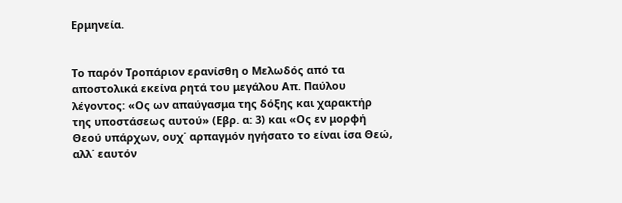Ερμηνεία.


Το παρόν Τροπάριον ερανίσθη ο Μελωδός από τα αποστολικά εκείνα ρητά του μεγάλου Απ. Παύλου λέγοντος: «Ος ων απαύγασμα της δόξης και χαρακτήρ της υποστάσεως αυτού» (Εβρ. α: 3) και «Ος εν μορφή Θεού υπάρχων, ουχ΄ αρπαγμόν ηγήσατο το είναι ίσα Θεώ, αλλ΄ εαυτόν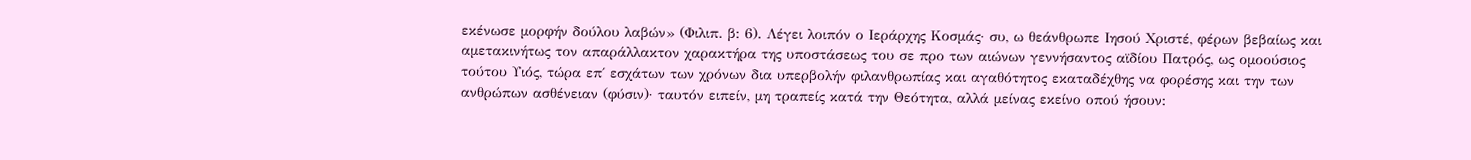εκένωσε μορφήν δούλου λαβών» (Φιλιπ. β: 6). Λέγει λοιπόν ο Ιεράρχης Κοσμάς· συ, ω θεάνθρωπε Ιησού Χριστέ, φέρων βεβαίως και αμετακινήτως τον απαράλλακτον χαρακτήρα της υποστάσεως του σε προ των αιώνων γεννήσαντος αϊδίου Πατρός, ως ομοούσιος τούτου Υιός, τώρα επ΄ εσχάτων των χρόνων δια υπερβολήν φιλανθρωπίας και αγαθότητος εκαταδέχθης να φορέσης και την των ανθρώπων ασθένειαν (φύσιν)· ταυτόν ειπείν, μη τραπείς κατά την Θεότητα, αλλά μείνας εκείνο οπού ήσουν: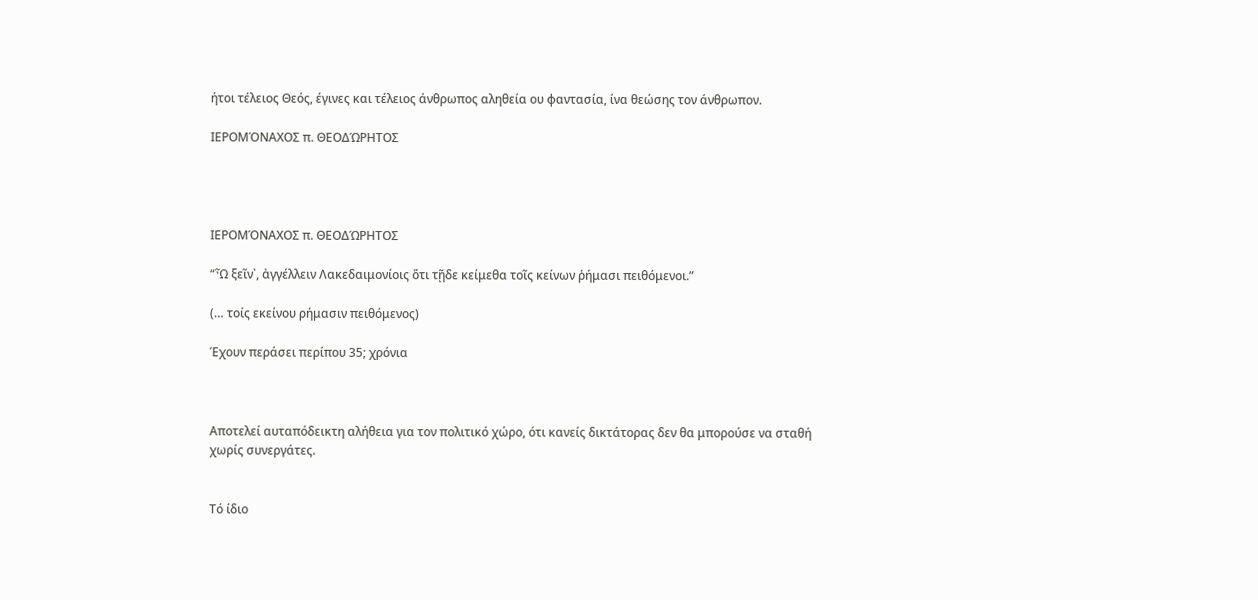ήτοι τέλειος Θεός, έγινες και τέλειος άνθρωπος αληθεία ου φαντασία, ίνα θεώσης τον άνθρωπον.

ΙΕΡΟΜΌΝΑΧΟΣ π. ΘΕΟΔΏΡΗΤΟΣ




ΙΕΡΟΜΌΝΑΧΟΣ π. ΘΕΟΔΏΡΗΤΟΣ

“Ὦ ξεῖν᾿, ἀγγέλλειν Λακεδαιμονίοις ὅτι τῇδε κείμεθα τοῖς κείνων ῥήμασι πειθόμενοι.”

(… τοίς εκείνου ρήμασιν πειθόμενος)

Έχουν περάσει περίπου 35; χρόνια



Αποτελεί αυταπόδεικτη αλήθεια για τον πολιτικό χώρο, ότι κανείς δικτάτορας δεν θα μπορούσε να σταθή χωρίς συνεργάτες.


Τό ίδιο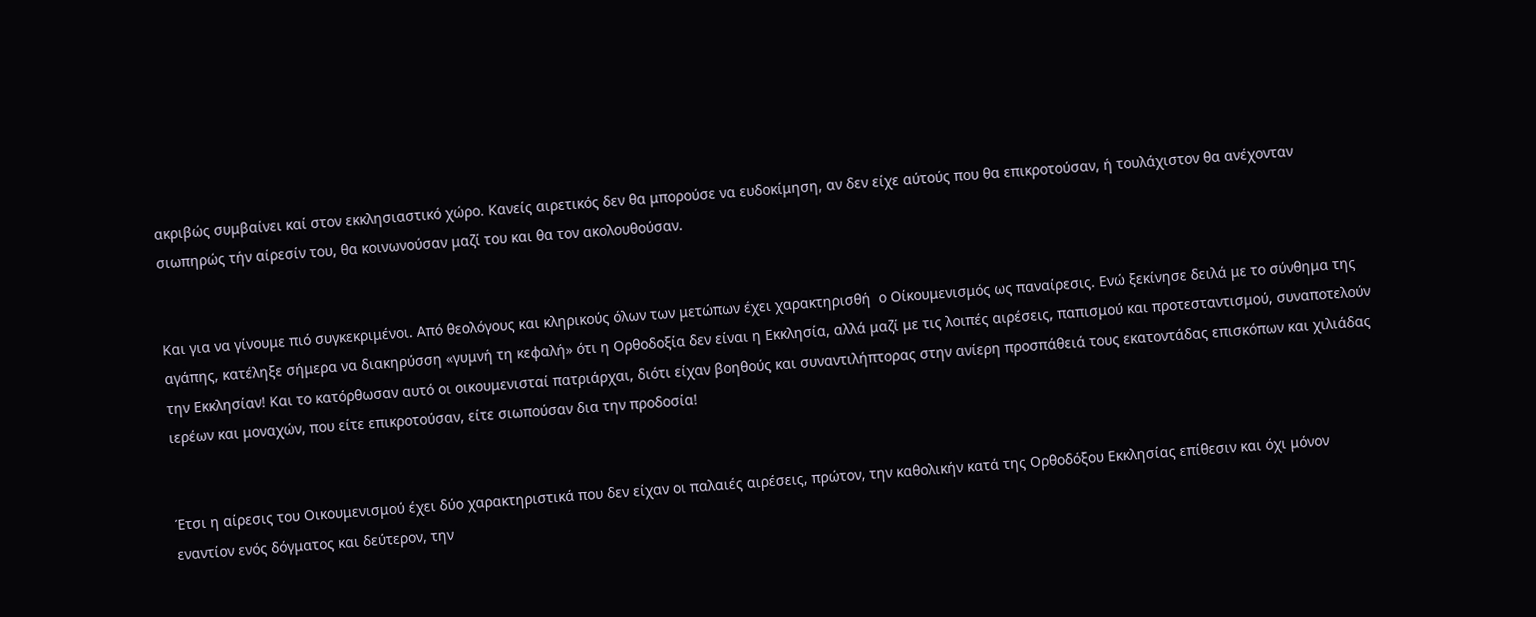ακριβώς συμβαίνει καί στον εκκλησιαστικό χώρο. Κανείς αιρετικός δεν θα μπορούσε να ευδοκίμηση, αν δεν είχε αύτούς που θα επικροτούσαν, ή τουλάχιστον θα ανέχονταν σιωπηρώς τήν αίρεσίν του, θα κοινωνούσαν μαζί του και θα τον ακολουθούσαν.


Και για να γίνουμε πιό συγκεκριμένοι. Από θεολόγους και κληρικούς όλων των μετώπων έχει χαρακτηρισθή  ο Οίκουμενισμός ως παναίρεσις. Ενώ ξεκίνησε δειλά με το σύνθημα της αγάπης, κατέληξε σήμερα να διακηρύσση «γυμνή τη κεφαλή» ότι η Ορθοδοξία δεν είναι η Εκκλησία, αλλά μαζί με τις λοιπές αιρέσεις, παπισμού και προτεσταντισμού, συναποτελούν την Εκκλησίαν! Και το κατόρθωσαν αυτό οι οικουμενισταί πατριάρχαι, διότι είχαν βοηθούς και συναντιλήπτορας στην ανίερη προσπάθειά τους εκατοντάδας επισκόπων και χιλιάδας ιερέων και μοναχών, που είτε επικροτούσαν, είτε σιωπούσαν δια την προδοσία!


Έτσι η αίρεσις του Οικουμενισμού έχει δύο χαρακτηριστικά που δεν είχαν οι παλαιές αιρέσεις, πρώτον, την καθολικήν κατά της Ορθοδόξου Εκκλησίας επίθεσιν και όχι μόνον εναντίον ενός δόγματος και δεύτερον, την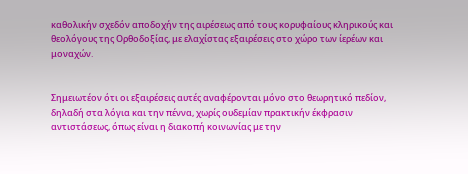καθολικήν σχεδόν αποδοχήν της αιρέσεως από τους κορυφαίους κληρικούς και θεολόγους της Ορθοδοξίας, με ελαχίστας εξαιρέσεις στο χώρο των ίερέων και μοναχών.


Σημειωτέον ότι οι εξαιρέσεις αυτές αναφέρονται μόνο στο θεωρητικό πεδίον, δηλαδή στα λόγια και την πέννα, χωρίς ουδεμίαν πρακτικήν έκφρασιν αντιστάσεως, όπως είναι η διακοπή κοινωνίας με την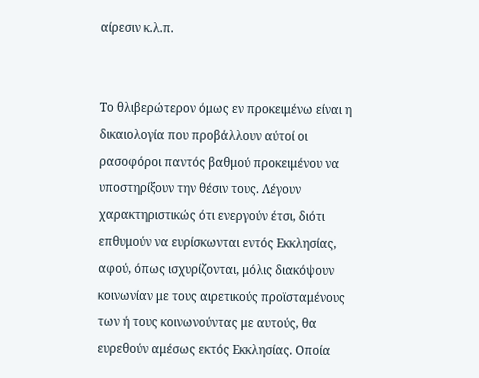αίρεσιν κ.λ.π.


Το θλιβερώτερον όμως εν προκειμένω είναι η δικαιολογία που προβάλλουν αύτοί οι ρασοφόροι παντός βαθμού προκειμένου να υποστηρίξουν την θέσιν τους. Λέγουν χαρακτηριστικώς ότι ενεργούν έτσι, διότι επθυμούν να ευρίσκωνται εντός Εκκλησίας, αφού, όπως ισχυρίζονται, μόλις διακόψουν κοινωνίαν με τους αιρετικούς προϊσταμένους των ή τους κοινωνούντας με αυτούς, θα ευρεθούν αμέσως εκτός Εκκλησίας. Οποία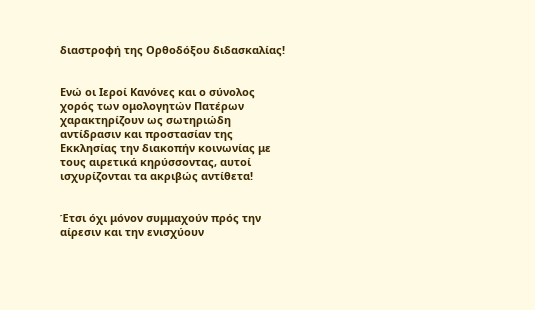διαστροφή της Ορθοδόξου διδασκαλίας!


Ενώ οι Iεροί Κανόνες και ο σύνολος χορός των ομολογητών Πατέρων χαρακτηρίζουν ως σωτηριώδη αντίδρασιν και προστασίαν της Εκκλησίας την διακοπήν κοινωνίας με τους αιρετικά κηρύσσοντας, αυτοί ισχυρίζονται τα ακριβώς αντίθετα!


Έτσι όχι μόνον συμμαχούν πρός την αίρεσιν και την ενισχύουν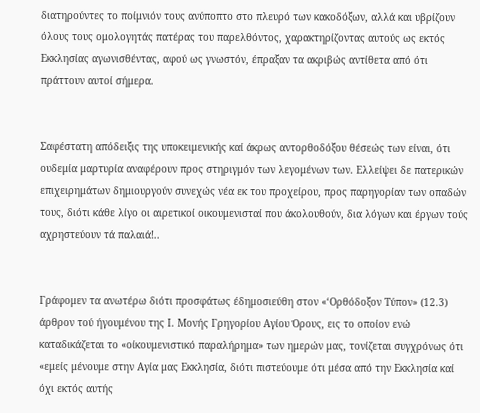διατηρούντες το ποίμνιόν τους ανύποπτο στο πλευρό των κακοδόξων, αλλά και υβρίζουν όλους τους ομολογητάς πατέρας του παρελθόντος, χαρακτηρίζοντας αυτούς ως εκτός Εκκλησίας αγωνισθέντας, αφού ως γνωστόν, έπραξαν τα ακριβώς αντίθετα από ότι πράττουν αυτοί σήμερα.


Σαφέστατη απόδειξις της υποκειμενικής καί άκρως αντορθοδόξου θέσεώς των είναι, ότι ουδεμία μαρτυρία αναφέρουν προς στηριγμόν των λεγομένων των. Ελλείψει δε πατερικών επιχειρημάτων δημιουργούν συνεχώς νέα εκ του προχείρου, προς παρηγορίαν των οπαδών τους, διότι κάθε λίγο οι αιρετικοί οικουμενισταί που άκολουθούν, δια λόγων και έργων τούς αχρηστεύουν τά παλαιά!..


Γράφομεν τα ανωτέρω διότι προσφάτως έδημοσιεύθη στον «‘Ορθόδοξον Τύπον» (12.3) άρθρον τού ήγουμένου της Ι. Μονής Γρηγορίου Αγίου Όρους, εις το οποίον ενώ καταδικάζεται το «οίκουμενιστικό παραλήρημα» των ημερών μας, τονίζεται συγχρόνως ότι «εμείς μένουμε στην Αγία μας Εκκλησία, διότι πιστεύουμε ότι μέσα από την Εκκλησία καί όχι εκτός αυτής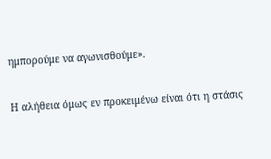ημπορούμε να αγωνισθούμε».

Η αλήθεια όμως εν προκειμένω είναι ότι η στάσις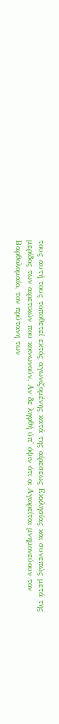τους αυτή τους τοποθετεί εκτός αγωνιζομένης κατά της αίρεσεως Εκκλησίας και συνεπώς μετά της μερίδος των αιρετικών που κοινωνούν. Αν δε ληφθή ύπ' όψιν ότι οι Αγιορείται μνημονεύουν τον Βαρθολομαίο, τον πρύτανη των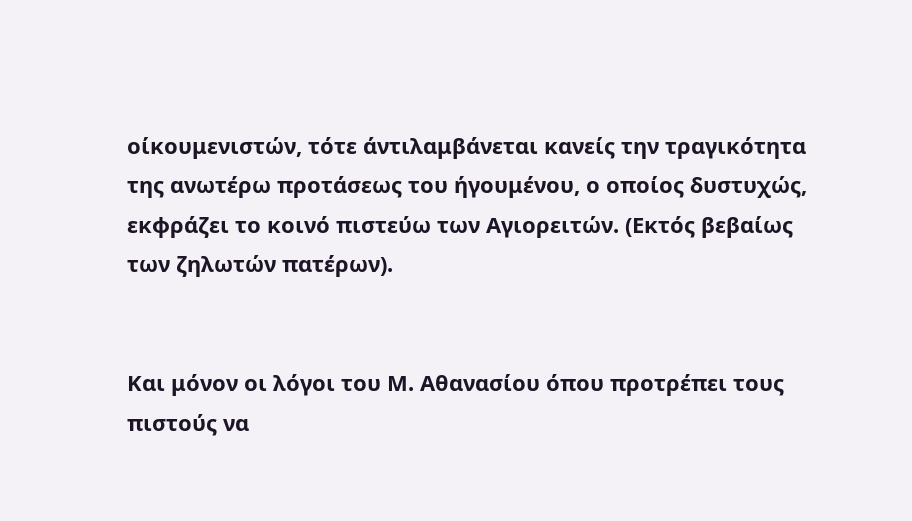οίκουμενιστών, τότε άντιλαμβάνεται κανείς την τραγικότητα της ανωτέρω προτάσεως του ήγουμένου, ο οποίος δυστυχώς, εκφράζει το κοινό πιστεύω των Αγιορειτών. (Εκτός βεβαίως των ζηλωτών πατέρων).


Και μόνον οι λόγοι του Μ. Αθανασίου όπου προτρέπει τους πιστούς να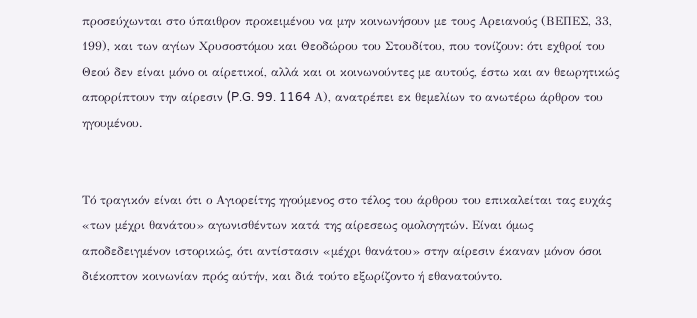προσεύχωνται στο ύπαιθρον προκειμένου να μην κοινωνήσουν με τους Αρειανούς (ΒΕΠΕΣ, 33, 199), και των αγίων Χρυσοστόμου και Θεοδώρου του Στουδίτου, που τονίζουν: ότι εχθροί του Θεού δεν είναι μόνο οι αίρετικοί, αλλά και οι κοινωνούντες με αυτούς, έστω και αν θεωρητικώς απορρίπτουν την αίρεσιν (P.G. 99. 1164 Α), ανατρέπει εκ θεμελίων το ανωτέρω άρθρον του ηγουμένου.


Τό τραγικόν είναι ότι ο Αγιορείτης ηγούμενος στο τέλος του άρθρου του επικαλείται τας ευχάς «των μέχρι θανάτου» αγωνισθέντων κατά της αίρεσεως ομολογητών. Είναι όμως αποδεδειγμένον ιστορικώς, ότι αντίστασιν «μέχρι θανάτου» στην αίρεσιν έκαναν μόνον όσοι διέκοπτον κοινωνίαν πρός αύτήν, και διά τούτο εξωρίζοντο ή εθανατούντο.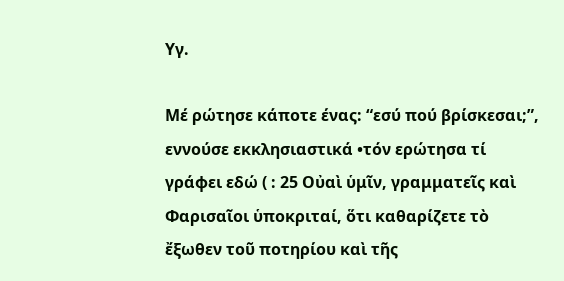Υγ.

Μέ ρώτησε κάποτε ένας: “εσύ πού βρίσκεσαι;”, εννούσε εκκλησιαστικά •τόν ερώτησα τί γράφει εδώ ( : 25 Οὐαὶ ὑμῖν, γραμματεῖς καὶ Φαρισαῖοι ὑποκριταί, ὅτι καθαρίζετε τὸ ἔξωθεν τοῦ ποτηρίου καὶ τῆς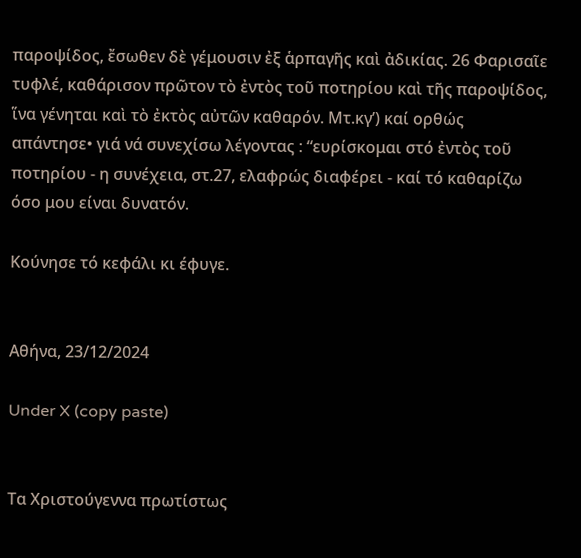παροψίδος, ἔσωθεν δὲ γέμουσιν ἐξ ἁρπαγῆς καὶ ἀδικίας. 26 Φαρισαῖε τυφλέ, καθάρισον πρῶτον τὸ ἐντὸς τοῦ ποτηρίου καὶ τῆς παροψίδος, ἵνα γένηται καὶ τὸ ἐκτὸς αὐτῶν καθαρόν. Μτ.κγ’) καί ορθώς απάντησε• γιά νά συνεχίσω λέγοντας : “ευρίσκομαι στό ἐντὸς τοῦ ποτηρίου - η συνέχεια, στ.27, ελαφρώς διαφέρει - καί τό καθαρίζω όσο μου είναι δυνατόν.

Κούνησε τό κεφάλι κι έφυγε.


Αθήνα, 23/12/2024

Under X (copy paste)


Τα Χριστούγεννα πρωτίστως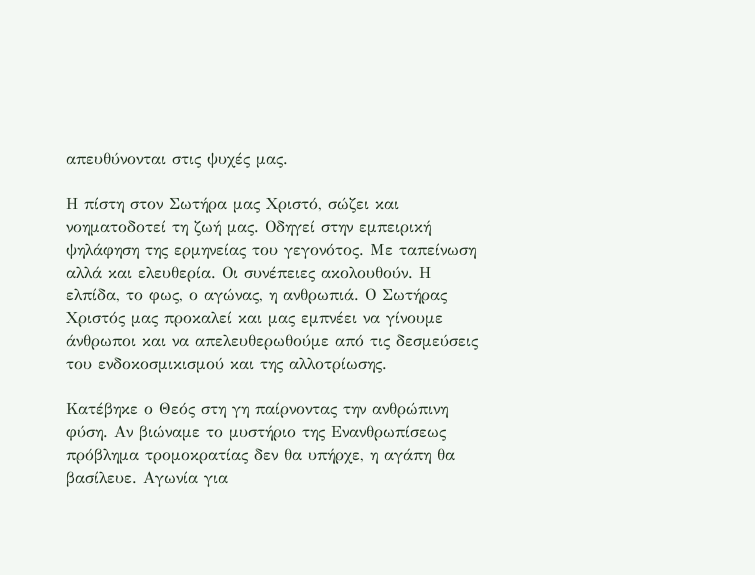απευθύνονται στις ψυχές μας.

Η πίστη στον Σωτήρα μας Χριστό, σώζει και νοηματοδοτεί τη ζωή μας. Οδηγεί στην εμπειρική ψηλάφηση της ερμηνείας του γεγονότος. Με ταπείνωση αλλά και ελευθερία. Οι συνέπειες ακολουθούν. Η ελπίδα, το φως, ο αγώνας, η ανθρωπιά. Ο Σωτήρας Χριστός μας προκαλεί και μας εμπνέει να γίνουμε άνθρωποι και να απελευθερωθούμε από τις δεσμεύσεις του ενδοκοσμικισμού και της αλλοτρίωσης.

Κατέβηκε ο Θεός στη γη παίρνοντας την ανθρώπινη φύση. Αν βιώναμε το μυστήριο της Ενανθρωπίσεως πρόβλημα τρομοκρατίας δεν θα υπήρχε, η αγάπη θα βασίλευε. Αγωνία για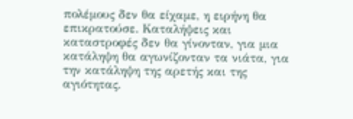πολέμους δεν θα είχαμε, η ειρήνη θα επικρατούσε. Καταλήψεις και καταστροφές δεν θα γίνονταν, για μια κατάληψη θα αγωνίζονταν τα νιάτα, για την κατάληψη της αρετής και της αγιότητας.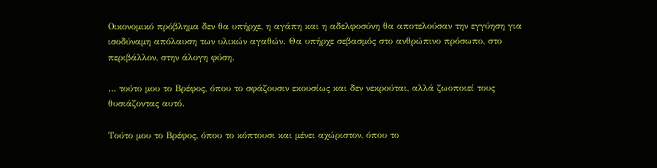Οικονομικό πρόβλημα δεν θα υπήρχε, η αγάπη και η αδελφοσύνη θα αποτελούσαν την εγγύηση για ισοδύναμη απόλαυση των υλικών αγαθών. Θα υπήρχε σεβασμός στο ανθρώπινο πρόσωπο, στο περιβάλλον, στην άλογη φύση.

… τούτο μου το Βρέφος, όπου το σφάζουσιν εκουσίως και δεν νεκρούται, αλλά ζωοποιεί τους θυσιάζοντας αυτό.

Τούτο μου το Βρέφος, όπου το κόπτουσι και μένει αχώριστον, όπου το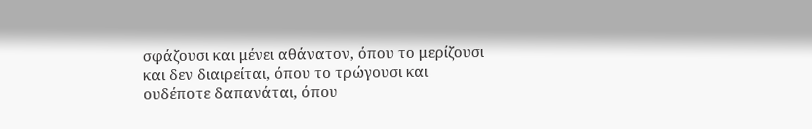σφάζουσι και μένει αθάνατον, όπου το μερίζουσι και δεν διαιρείται, όπου το τρώγουσι και ουδέποτε δαπανάται, όπου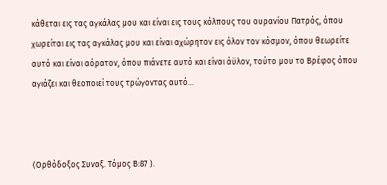κάθεται εις τας αγκάλας μου και είναι εις τους κόλπους του ουρανίου Πατρός, όπου χωρείται εις τας αγκάλας μου και είναι αχώρητον εις όλον τον κόσμον, όπου θεωρείτε αυτό και είναι αόρατον, όπου πιάνετε αυτό και είναι άϋλον, τούτο μου το Βρέφος όπου αγιάζει και θεοποιεί τους τρώγοντας αυτό…



(Ορθόδοξος Συναξ. Τόμος Β:87 ).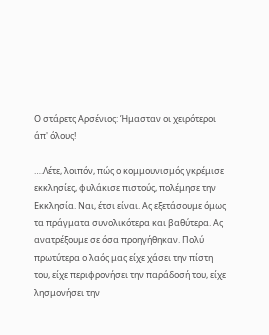Ο στάρετς Αρσένιος: Ήμασταν οι χειρότεροι άπ' όλους!

….Λέτε, λοιπόν, πώς ο κομμουνισμός γκρέμισε εκκλησίες, φυλάκισε πιστούς, πολέμησε την Εκκλησία. Ναι, έτσι είναι. Ας εξετάσουμε όμως τα πράγματα συνολικότερα και βαθύτερα. Ας ανατρέξουμε σε όσα προηγήθηκαν. Πολύ πρωτύτερα ο λαός μας είχε χάσει την πίστη του, είχε περιφρονήσει την παράδοσή του, είχε λησμονήσει την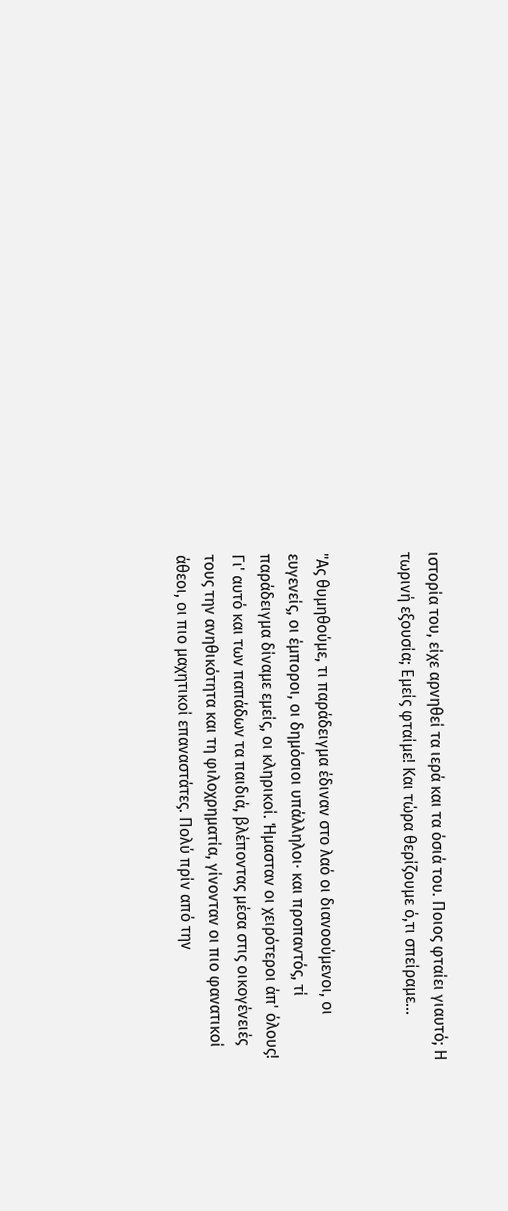ιστορία του, είχε αρνηθεί τα ιερά και τα όσιά του. Ποιος φταίει γιαυτό; Η τωρινή εξουσία; Εμείς φταίμε! Και τώρα θερίζουμε ό,τι σπείραμε...


"Ας θυμηθούμε, τι παράδειγμα έδιναν στο λαό οι διανοούμενοι, οι ευγενείς, οι έμποροι, οι δημόσιοι υπάλληλοι· και προπαντός, τί παράδειγμα δίναμε εμείς, οι κληρικοί. Ήμασταν οι χειρότεροι άπ' όλους! Γι' αυτό και των παπάδων τα παιδιά, βλέποντας μέσα στις οικογένειές τους την ανηθικότητα και τη φιλοχρηματία, γίνονταν οι πιο φανατικοί άθεοι, οι πιο μαχητικοί επαναστάτες. Πολύ πρίν από την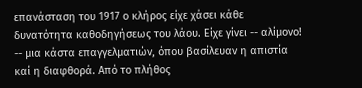επανάσταση του 1917 ο κλήρος είχε χάσει κάθε δυνατότητα καθοδηγήσεως του λάου. Είχε γίνει -- αλίμονο! -- μια κάστα επαγγελματιών, όπου βασίλευαν η απιστία καί η διαφθορά. Από το πλήθος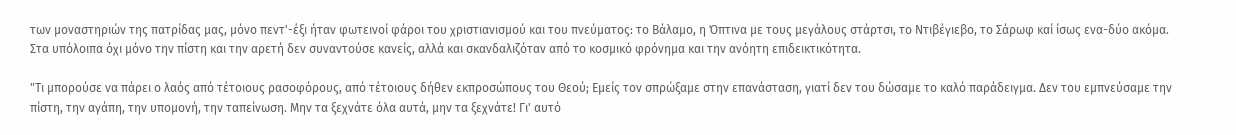των μοναστηριών της πατρίδας μας, μόνο πεντ'-έξι ήταν φωτεινοί φάροι του χριστιανισμού και του πνεύματος: το Βάλαμο, η Όπτινα με τους μεγάλους στάρτσι, το Ντιβέγιεβο, το Σάρωφ καί ίσως ενα-δύο ακόμα. Στα υπόλοιπα όχι μόνο την πίστη και την αρετή δεν συναντούσε κανείς, αλλά και σκανδαλιζόταν από το κοσμικό φρόνημα και την ανόητη επιδεικτικότητα.

"Τι μπορούσε να πάρει ο λαός από τέτοιους ρασοφόρους, από τέτοιους δήθεν εκπροσώπους του Θεού; Εμείς τον σπρώξαμε στην επανάσταση, γιατί δεν του δώσαμε το καλό παράδειγμα. Δεν του εμπνεύσαμε την πίστη, την αγάπη, την υπομονή, την ταπείνωση. Μην τα ξεχνάτε όλα αυτά, μην τα ξεχνάτε! Γι' αυτό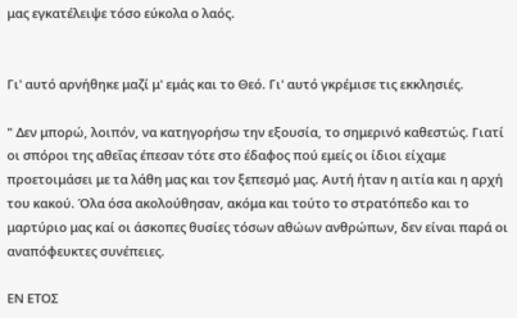μας εγκατέλειψε τόσο εύκολα ο λαός.


Γι' αυτό αρνήθηκε μαζί μ' εμάς και το Θεό. Γι' αυτό γκρέμισε τις εκκλησιές.

" Δεν μπορώ, λοιπόν, να κατηγορήσω την εξουσία, το σημερινό καθεστώς. Γιατί οι σπόροι της αθεΐας έπεσαν τότε στο έδαφος πού εμείς οι ίδιοι είχαμε προετοιμάσει με τα λάθη μας και τον ξεπεσμό μας. Αυτή ήταν η αιτία και η αρχή του κακού. Όλα όσα ακολούθησαν, ακόμα και τούτο το στρατόπεδο και το μαρτύριο μας καί οι άσκοπες θυσίες τόσων αθώων ανθρώπων, δεν είναι παρά οι αναπόφευκτες συνέπειες.

ΕΝ ΕΤΟΣ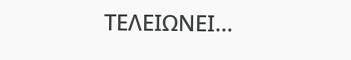ΤΕΛΕΙΩΝΕΙ…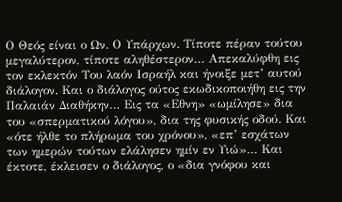Ο Θεός είναι ο Ων. Ο Υπάρχων. Τίποτε πέραν τούτου μεγαλύτερον, τίποτε αληθέστερον… Απεκαλύφθη εις τον εκλεκτόν Του λαόν Ισραήλ και ήνοιξε μετ’ αυτού διάλογον. Και ο διάλογος ούτος εκωδικοποιήθη εις την Παλαιάν Διαθήκην… Εις τα «Εθνη» «ωμίλησε» δια του «σπερματικού λόγου», δια της φυσικής οδού. Και «ότε ήλθε το πλήρωμα του χρόνου», «επ’ εσχάτων των ημερών τούτων ελάλησεν ημίν εν Υιώ»… Και έκτοτε, έκλεισεν ο διάλογος, ο «δια γνόφου και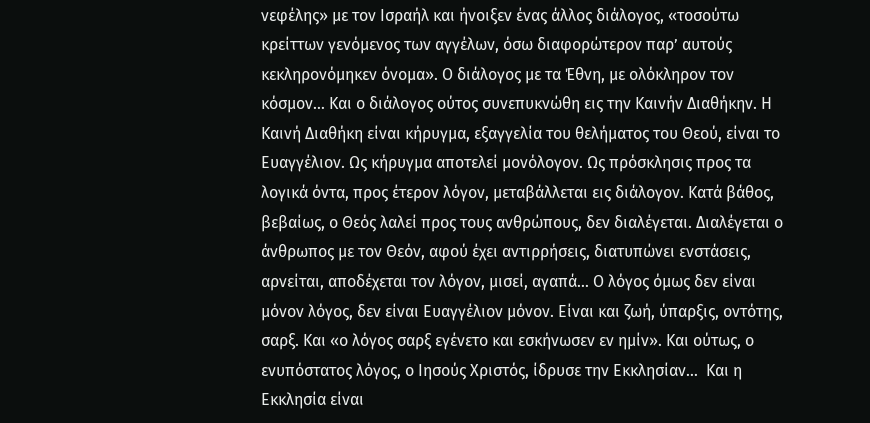νεφέλης» με τον Ισραήλ και ήνοιξεν ένας άλλος διάλογος, «τοσούτω κρείττων γενόμενος των αγγέλων, όσω διαφορώτερον παρ’ αυτούς κεκληρονόμηκεν όνομα». Ο διάλογος με τα Έθνη, με ολόκληρον τον κόσμον… Και ο διάλογος ούτος συνεπυκνώθη εις την Καινήν Διαθήκην. Η Καινή Διαθήκη είναι κήρυγμα, εξαγγελία του θελήματος του Θεού, είναι το Ευαγγέλιον. Ως κήρυγμα αποτελεί μονόλογον. Ως πρόσκλησις προς τα λογικά όντα, προς έτερον λόγον, μεταβάλλεται εις διάλογον. Κατά βάθος, βεβαίως, ο Θεός λαλεί προς τους ανθρώπους, δεν διαλέγεται. Διαλέγεται ο άνθρωπος με τον Θεόν, αφού έχει αντιρρήσεις, διατυπώνει ενστάσεις, αρνείται, αποδέχεται τον λόγον, μισεί, αγαπά… Ο λόγος όμως δεν είναι μόνον λόγος, δεν είναι Ευαγγέλιον μόνον. Είναι και ζωή, ύπαρξις, οντότης, σαρξ. Και «ο λόγος σαρξ εγένετο και εσκήνωσεν εν ημίν». Και ούτως, ο ενυπόστατος λόγος, ο Ιησούς Χριστός, ίδρυσε την Εκκλησίαν…  Και η Εκκλησία είναι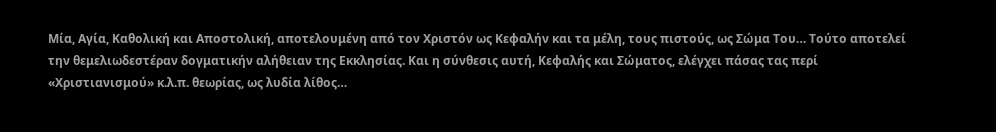Μία, Αγία, Καθολική και Αποστολική, αποτελουμένη από τον Χριστόν ως Κεφαλήν και τα μέλη, τους πιστούς, ως Σώμα Του… Τούτο αποτελεί την θεμελιωδεστέραν δογματικήν αλήθειαν της Εκκλησίας. Και η σύνθεσις αυτή, Κεφαλής και Σώματος, ελέγχει πάσας τας περί «Χριστιανισμού» κ.λ.π. θεωρίας, ως λυδία λίθος…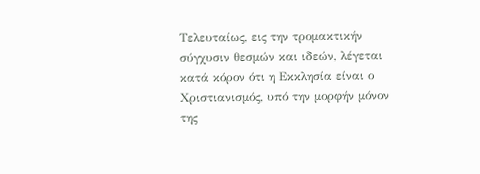Τελευταίως, εις την τρομακτικήν σύγχυσιν θεσμών και ιδεών, λέγεται κατά κόρον ότι η Εκκλησία είναι ο Χριστιανισμός, υπό την μορφήν μόνον της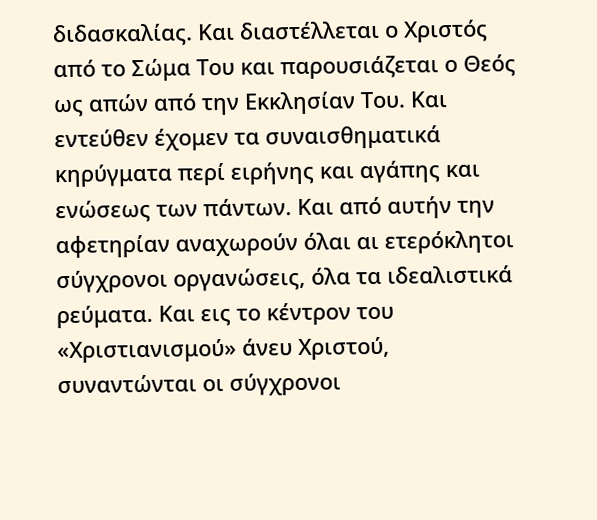διδασκαλίας. Και διαστέλλεται ο Χριστός από το Σώμα Του και παρουσιάζεται ο Θεός ως απών από την Εκκλησίαν Του. Και εντεύθεν έχομεν τα συναισθηματικά κηρύγματα περί ειρήνης και αγάπης και ενώσεως των πάντων. Και από αυτήν την αφετηρίαν αναχωρούν όλαι αι ετερόκλητοι σύγχρονοι οργανώσεις, όλα τα ιδεαλιστικά ρεύματα. Και εις το κέντρον του «Χριστιανισμού» άνευ Χριστού, συναντώνται οι σύγχρονοι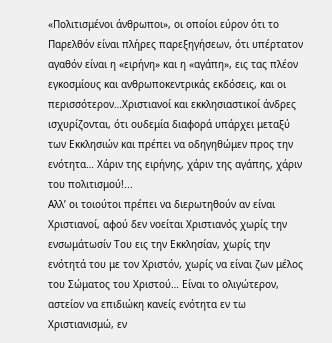«Πολιτισμένοι άνθρωποι», οι οποίοι εύρον ότι το Παρελθόν είναι πλήρες παρεξηγήσεων, ότι υπέρτατον αγαθόν είναι η «ειρήνη» και η «αγάπη», εις τας πλέον εγκοσμίους και ανθρωποκεντρικάς εκδόσεις, και οι περισσότερον…Χριστιανοί και εκκλησιαστικοί άνδρες ισχυρίζονται, ότι ουδεμία διαφορά υπάρχει μεταξύ των Εκκλησιών και πρέπει να οδηγηθώμεν προς την ενότητα… Χάριν της ειρήνης, χάριν της αγάπης, χάριν του πολιτισμού!...
Αλλ’ οι τοιούτοι πρέπει να διερωτηθούν αν είναι Χριστιανοί, αφού δεν νοείται Χριστιανός χωρίς την ενσωμάτωσίν Του εις την Εκκλησίαν, χωρίς την ενότητά του με τον Χριστόν, χωρίς να είναι ζων μέλος του Σώματος του Χριστού… Είναι το ολιγώτερον, αστείον να επιδιώκη κανείς ενότητα εν τω Χριστιανισμώ, εν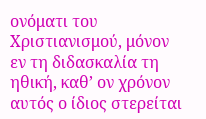ονόματι του Χριστιανισμού, μόνον εν τη διδασκαλία τη ηθική, καθ’ ον χρόνον αυτός ο ίδιος στερείται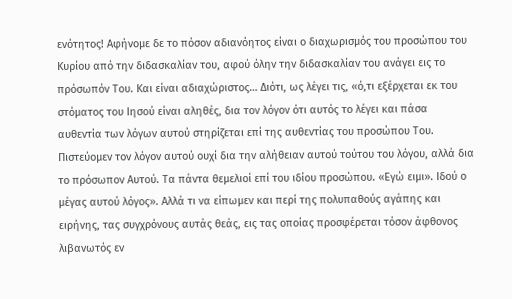ενότητος! Αφήνομε δε το πόσον αδιανόητος είναι ο διαχωρισμός του προσώπου του Κυρίου από την διδασκαλίαν του, αφού όλην την διδασκαλίαν του ανάγει εις το πρόσωπόν Του. Και είναι αδιαχώριστος… Διότι, ως λέγει τις, «ό,τι εξέρχεται εκ του στόματος του Ιησού είναι αληθές, δια τον λόγον ότι αυτός το λέγει και πάσα αυθεντία των λόγων αυτού στηρίζεται επί της αυθεντίας του προσώπου Του. Πιστεύομεν τον λόγον αυτού ουχί δια την αλήθειαν αυτού τούτου του λόγου, αλλά δια το πρόσωπον Αυτού. Τα πάντα θεμελιοί επί του ιδίου προσώπου. «Εγώ ειμι». Ιδού ο μέγας αυτού λόγος». Αλλά τι να είπωμεν και περί της πολυπαθούς αγάπης και ειρήνης, τας συγχρόνους αυτάς θεάς, εις τας οποίας προσφέρεται τόσον άφθονος λιβανωτός εν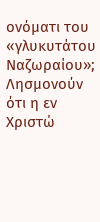ονόματι του «γλυκυτάτου Ναζωραίου»; Λησμονούν ότι η εν Χριστώ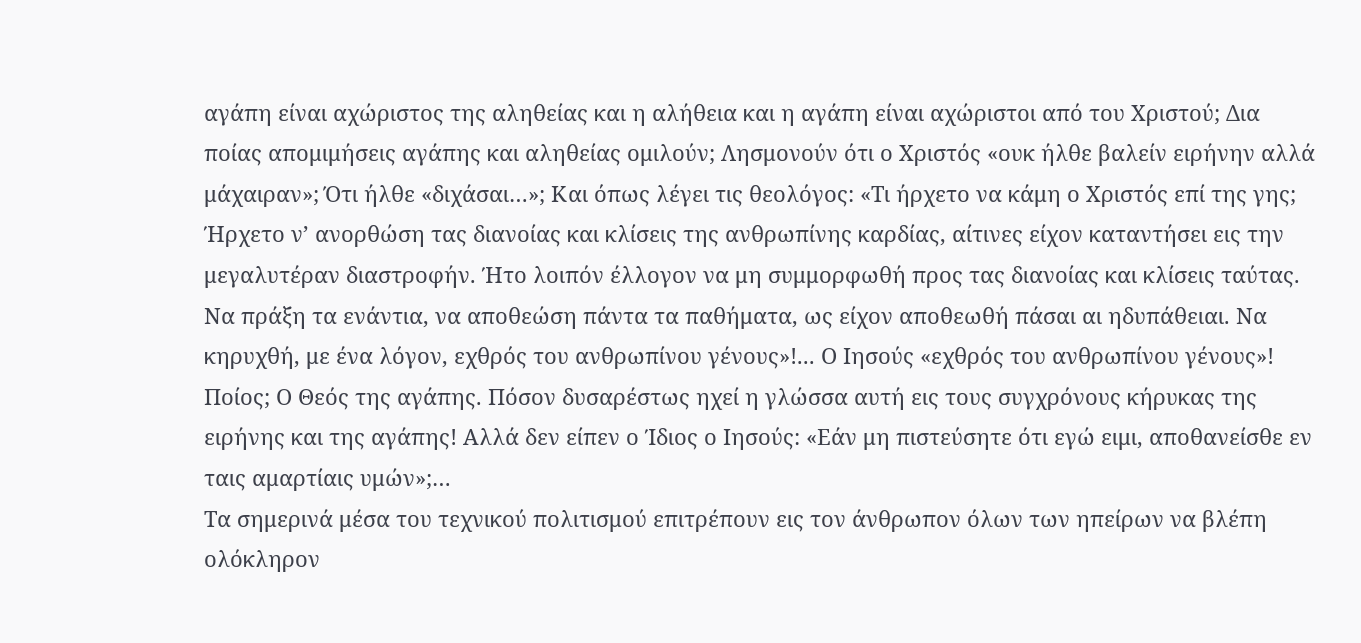αγάπη είναι αχώριστος της αληθείας και η αλήθεια και η αγάπη είναι αχώριστοι από του Χριστού; Δια ποίας απομιμήσεις αγάπης και αληθείας ομιλούν; Λησμονούν ότι ο Χριστός «ουκ ήλθε βαλείν ειρήνην αλλά μάχαιραν»; Ότι ήλθε «διχάσαι…»; Και όπως λέγει τις θεολόγος: «Τι ήρχετο να κάμη ο Χριστός επί της γης; Ήρχετο ν’ ανορθώση τας διανοίας και κλίσεις της ανθρωπίνης καρδίας, αίτινες είχον καταντήσει εις την μεγαλυτέραν διαστροφήν. Ήτο λοιπόν έλλογον να μη συμμορφωθή προς τας διανοίας και κλίσεις ταύτας. Να πράξη τα ενάντια, να αποθεώση πάντα τα παθήματα, ως είχον αποθεωθή πάσαι αι ηδυπάθειαι. Να κηρυχθή, με ένα λόγον, εχθρός του ανθρωπίνου γένους»!... Ο Ιησούς «εχθρός του ανθρωπίνου γένους»! Ποίος; Ο Θεός της αγάπης. Πόσον δυσαρέστως ηχεί η γλώσσα αυτή εις τους συγχρόνους κήρυκας της ειρήνης και της αγάπης! Αλλά δεν είπεν ο Ίδιος ο Ιησούς: «Εάν μη πιστεύσητε ότι εγώ ειμι, αποθανείσθε εν ταις αμαρτίαις υμών»;…
Τα σημερινά μέσα του τεχνικού πολιτισμού επιτρέπουν εις τον άνθρωπον όλων των ηπείρων να βλέπη ολόκληρον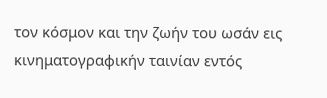τον κόσμον και την ζωήν του ωσάν εις κινηματογραφικήν ταινίαν εντός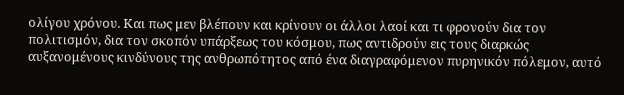ολίγου χρόνου. Και πως μεν βλέπουν και κρίνουν οι άλλοι λαοί και τι φρονούν δια τον πολιτισμόν, δια τον σκοπόν υπάρξεως του κόσμου, πως αντιδρούν εις τους διαρκώς αυξανομένους κινδύνους της ανθρωπότητος από ένα διαγραφόμενον πυρηνικόν πόλεμον, αυτό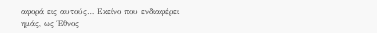αφορά εις αυτούς… Εκείνο που ενδιαφέρει ημάς, ως Έθνος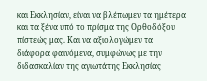και Εκκλησίαν, είναι να βλέπωμεν τα ημέτερα και τα ξένα υπό το πρίσμα της Ορθοδόξου πίστεώς μας. Και να αξιολογώμεν τα διάφορα φαινόμενα, συμφώνως με την διδασκαλίαν της αγιωτάτης Εκκλησίας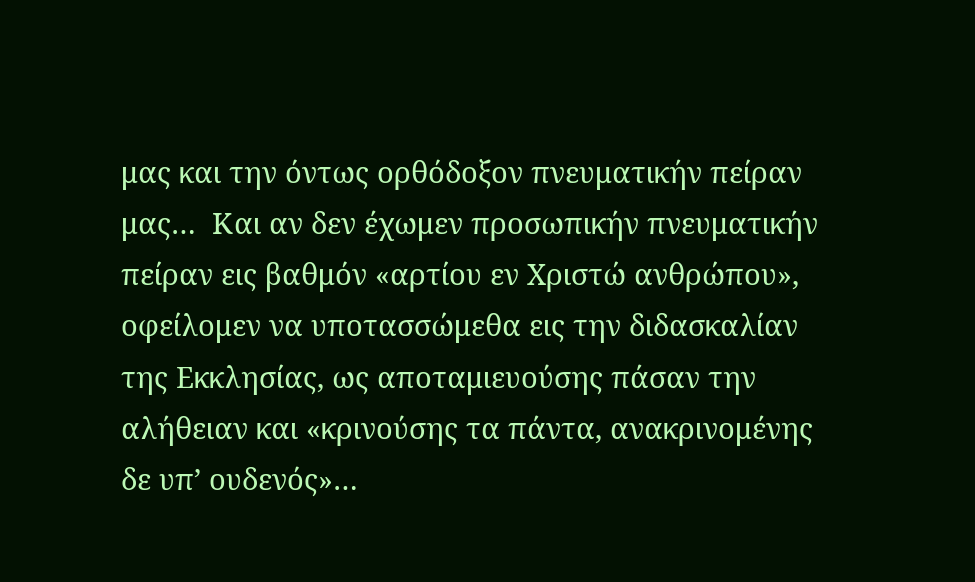μας και την όντως ορθόδοξον πνευματικήν πείραν μας…  Και αν δεν έχωμεν προσωπικήν πνευματικήν πείραν εις βαθμόν «αρτίου εν Χριστώ ανθρώπου», οφείλομεν να υποτασσώμεθα εις την διδασκαλίαν της Εκκλησίας, ως αποταμιευούσης πάσαν την αλήθειαν και «κρινούσης τα πάντα, ανακρινομένης δε υπ’ ουδενός»…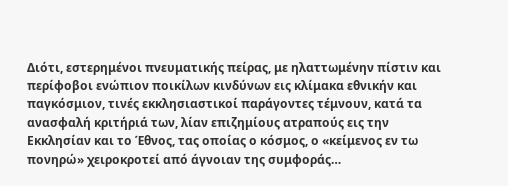Διότι, εστερημένοι πνευματικής πείρας, με ηλαττωμένην πίστιν και περίφοβοι ενώπιον ποικίλων κινδύνων εις κλίμακα εθνικήν και παγκόσμιον, τινές εκκλησιαστικοί παράγοντες τέμνουν, κατά τα ανασφαλή κριτήριά των, λίαν επιζημίους ατραπούς εις την Εκκλησίαν και το Έθνος, τας οποίας ο κόσμος, ο «κείμενος εν τω πονηρώ» χειροκροτεί από άγνοιαν της συμφοράς…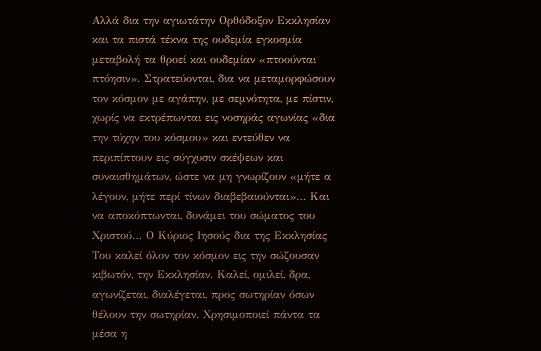Αλλά δια την αγιωτάτην Ορθόδοξον Εκκλησίαν και τα πιστά τέκνα της ουδεμία εγκοσμία μεταβολή τα θροεί και ουδεμίαν «πτοούνται πτόησιν». Στρατεύονται, δια να μεταμορφώσουν τον κόσμον με αγάπην, με σεμνότητα, με πίστιν, χωρίς να εκτρέπωνται εις νοσηράς αγωνίας «δια την τύχην του κόσμου» και εντεύθεν να περιπίπτουν εις σύγχυσιν σκέψεων και συναισθημάτων, ώστε να μη γνωρίζουν «μήτε α λέγουν, μήτε περί τίνων διαβεβαιούνται»… Και να αποκόπτωνται, δυνάμει του σώματος του Χριστού… Ο Κύριος Ιησούς δια της Εκκλησίας Του καλεί όλον τον κόσμον εις την σώζουσαν κιβωτόν, την Εκκλησίαν. Καλεί, ομιλεί, δρα, αγωνίζεται, διαλέγεται, προς σωτηρίαν όσων θέλουν την σωτηρίαν. Χρησιμοποιεί πάντα τα μέσα η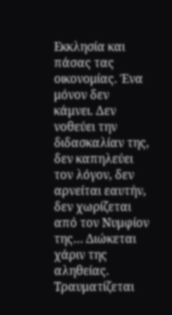Εκκλησία και πάσας τας οικονομίας. Ένα μόνον δεν κάμνει. Δεν νοθεύει την διδασκαλίαν της, δεν καπηλεύει τον λόγον, δεν αρνείται εαυτήν, δεν χωρίζεται από τον Νυμφίον της… Διώκεται χάριν της αληθείας. Τραυματίζεται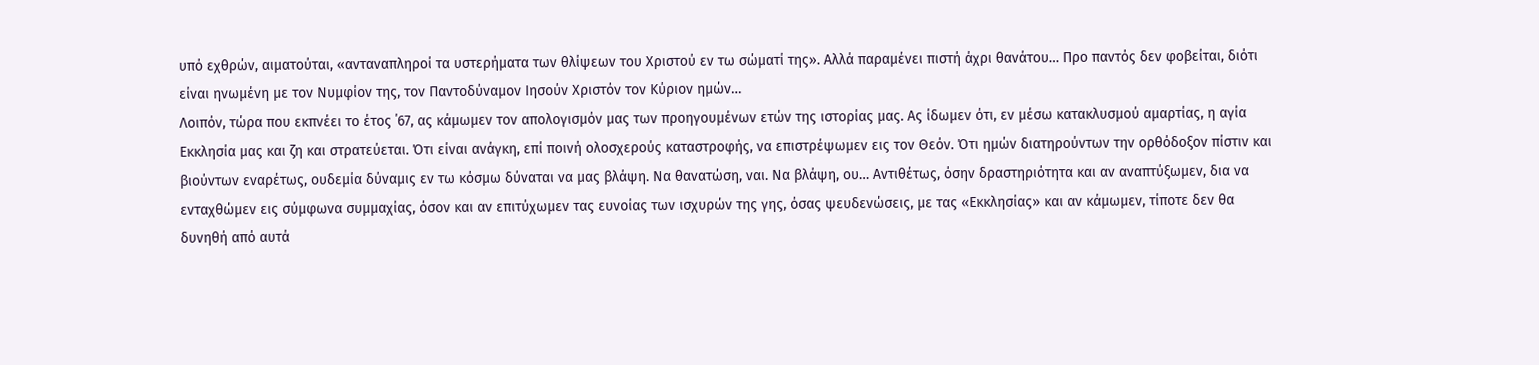υπό εχθρών, αιματούται, «ανταναπληροί τα υστερήματα των θλίψεων του Χριστού εν τω σώματί της». Αλλά παραμένει πιστή άχρι θανάτου… Προ παντός δεν φοβείται, διότι είναι ηνωμένη με τον Νυμφίον της, τον Παντοδύναμον Ιησούν Χριστόν τον Κύριον ημών…
Λοιπόν, τώρα που εκπνέει το έτος ΄67, ας κάμωμεν τον απολογισμόν μας των προηγουμένων ετών της ιστορίας μας. Ας ίδωμεν ότι, εν μέσω κατακλυσμού αμαρτίας, η αγία Εκκλησία μας και ζη και στρατεύεται. Ότι είναι ανάγκη, επί ποινή ολοσχερούς καταστροφής, να επιστρέψωμεν εις τον Θεόν. Ότι ημών διατηρούντων την ορθόδοξον πίστιν και βιούντων εναρέτως, ουδεμία δύναμις εν τω κόσμω δύναται να μας βλάψη. Να θανατώση, ναι. Να βλάψη, ου… Αντιθέτως, όσην δραστηριότητα και αν αναπτύξωμεν, δια να ενταχθώμεν εις σύμφωνα συμμαχίας, όσον και αν επιτύχωμεν τας ευνοίας των ισχυρών της γης, όσας ψευδενώσεις, με τας «Εκκλησίας» και αν κάμωμεν, τίποτε δεν θα δυνηθή από αυτά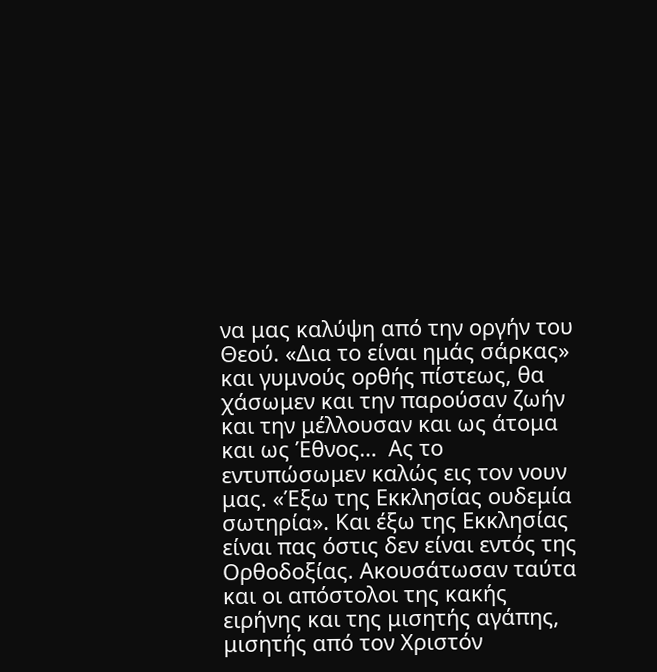να μας καλύψη από την οργήν του Θεού. «Δια το είναι ημάς σάρκας» και γυμνούς ορθής πίστεως, θα χάσωμεν και την παρούσαν ζωήν και την μέλλουσαν και ως άτομα και ως Έθνος…  Ας το εντυπώσωμεν καλώς εις τον νουν μας. «Έξω της Εκκλησίας ουδεμία σωτηρία». Και έξω της Εκκλησίας είναι πας όστις δεν είναι εντός της Ορθοδοξίας. Ακουσάτωσαν ταύτα και οι απόστολοι της κακής ειρήνης και της μισητής αγάπης, μισητής από τον Χριστόν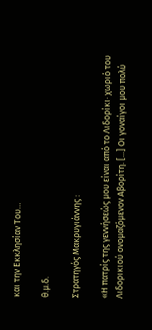και την Εκκλησίαν Του…

θ.μ.δ.

Στρατηγός Μακρυγιάννης :

«Η πατρίς της γεννήσεώς μου είναι από το Λιδορίκι· χωριό του Λιδορικιού ονομαζόμενον Αβορίτη. [...] Οι γοναίγοι μου πολύ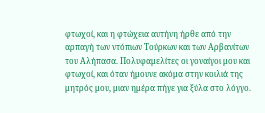φτωχοί, και η φτώχεια αυτήνη ήρθε από την αρπαγή των ντόπιων Τούρκων και των Αρβανίτων του Αλήπασα. Πολυφαμελίτες οι γοναίγοι μου και φτωχοί, και όταν ήμουνε ακόμα στην κοιλιά της μητρός μου, μιαν ημέρα πήγε για ξύλα στο λόγγο.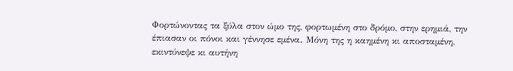Φορτώνοντας τα ξύλα στον ώμο της, φορτωμένη στο δρόμο, στην ερημιά, την έπιασαν οι πόνοι και γέννησε εμένα. Μόνη της η καημένη κι αποσταμένη, εκιντύνεψε κι αυτήνη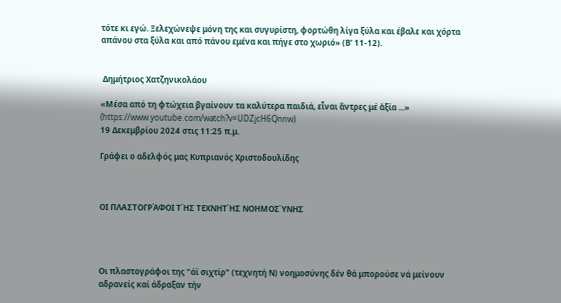τότε κι εγώ. Ξελεχώνεψε μόνη της και συγυρίστη, φορτώθη λίγα ξύλα και έβαλε και χόρτα απάνου στα ξύλα και από πάνου εμένα και πήγε στο χωριό» (Β' 11-12).


 Δημήτριος Χατζηνικολάου

«Μέσα από τη φτώχεια βγαίνουν τα καλύτερα παιδιά, εἶναι ἄντρες μέ ἀξία ...» (https://www.youtube.com/watch?v=UDZjcH6Qnnw)
19 Δεκεμβρίου 2024 στις 11:25 π.μ.

Γράφει ο αδελφός μας Κυπριανός Χριστοδουλίδης



ΟΙ ΠΛΑΣΤΟΓΡΆΦΟΙ ΤΉΣ ΤΕΧΝΗΤΉΣ ΝΟΗΜΟΣΎΝΗΣ




Οι πλαστογράφοι της "άϊ σιχτίρ" (τεχνητή Ν) νοημοσύνης δέν θά μπορούσε νά μείνουν αδρανείς καί άδραξαν τήν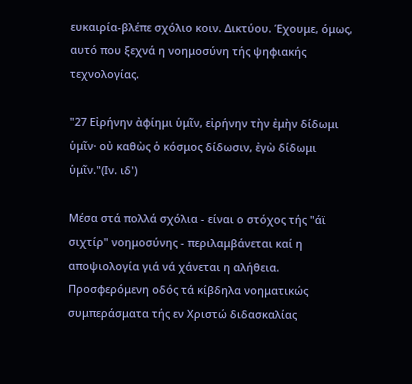ευκαιρία-βλέπε σχόλιο κοιν. Δικτύου. Έχουμε, όμως, αυτό που ξεχνά η νοημοσύνη τής ψηφιακής τεχνολογίας.

"27 Εἰρήνην ἀφίημι ὑμῖν, εἰρήνην τὴν ἐμὴν δίδωμι ὑμῖν· οὐ καθὼς ὁ κόσμος δίδωσιν, ἐγὼ δίδωμι ὑμῖν."(Ιν. ιδ')

Μέσα στά πολλά σχόλια - είναι ο στόχος τής "άϊ σιχτίρ" νοημοσύνης - περιλαμβάνεται καί η αποψιολογία γιά νά χάνεται η αλήθεια. Προσφερόμενη οδός τά κίβδηλα νοηματικώς συμπεράσματα τής εν Χριστώ διδασκαλίας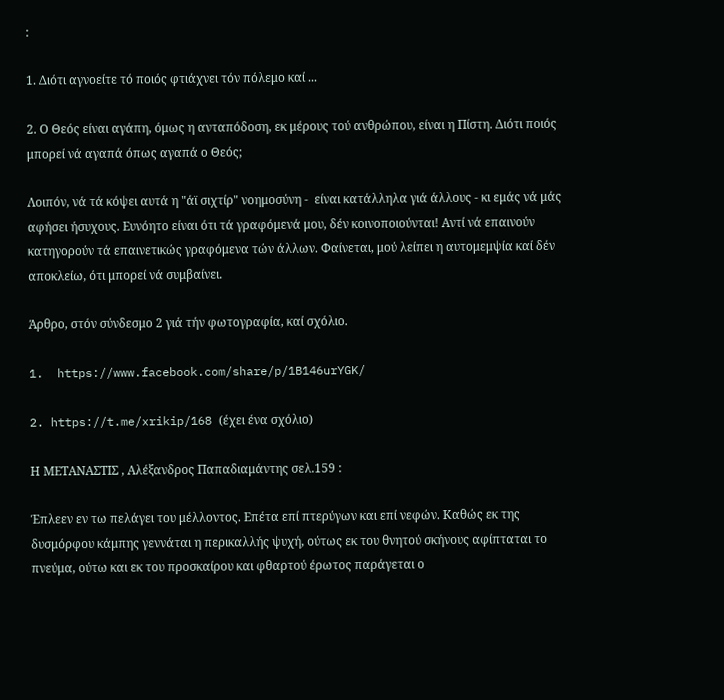:

1. Διότι αγνοείτε τό ποιός φτιάχνει τόν πόλεμο καί ...

2. Ο Θεός είναι αγάπη, όμως η ανταπόδοση, εκ μέρους τού ανθρώπου, είναι η Πίστη. Διότι ποιός μπορεί νά αγαπά όπως αγαπά ο Θεός;

Λοιπόν, νά τά κόψει αυτά η "άϊ σιχτίρ" νοημοσύνη -  είναι κατάλληλα γιά άλλους - κι εμάς νά μάς αφήσει ήσυχους. Ευνόητο είναι ότι τά γραφόμενά μου, δέν κοινοποιούνται! Αντί νά επαινούν κατηγορούν τά επαινετικώς γραφόμενα τών άλλων. Φαίνεται, μού λείπει η αυτομεμψία καί δέν αποκλείω, ότι μπορεί νά συμβαίνει.

Άρθρο, στόν σύνδεσμο 2 γιά τήν φωτογραφία, καί σχόλιο.

1.  https://www.facebook.com/share/p/1B146urYGK/

2. https://t.me/xrikip/168 (έχει ένα σχόλιο)

Η ΜΕΤΑΝΑΣΤΙΣ , Αλέξανδρος Παπαδιαμάντης σελ.159 :

Έπλεεν εν τω πελάγει του μέλλοντος. Επέτα επί πτερύγων και επί νεφών. Καθώς εκ της δυσμόρφου κάμπης γεννάται η περικαλλής ψυχή, ούτως εκ του θνητού σκήνους αφίπταται το πνεύμα, ούτω και εκ του προσκαίρου και φθαρτού έρωτος παράγεται ο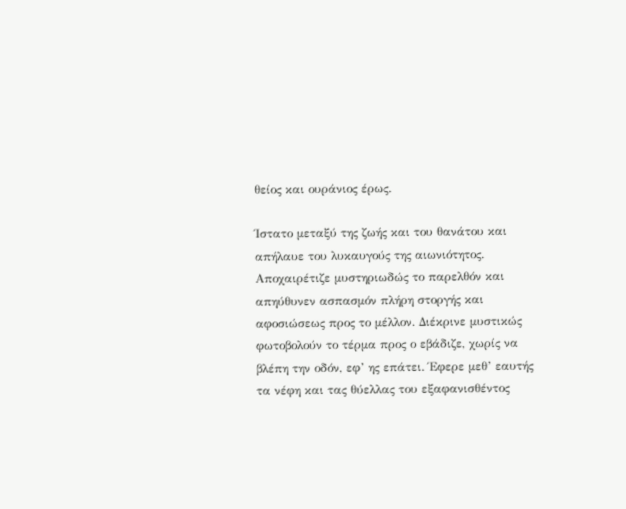θείος και ουράνιος έρως.

Ίστατο μεταξύ της ζωής και του θανάτου και απήλαυε του λυκαυγούς της αιωνιότητος. Αποχαιρέτιζε μυστηριωδώς το παρελθόν και απηύθυνεν ασπασμόν πλήρη στοργής και αφοσιώσεως προς το μέλλον. Διέκρινε μυστικώς φωτοβολούν το τέρμα προς ο εβάδιζε, χωρίς να βλέπη την οδόν, εφ’ ης επάτει. Έφερε μεθ’ εαυτής τα νέφη και τας θύελλας του εξαφανισθέντος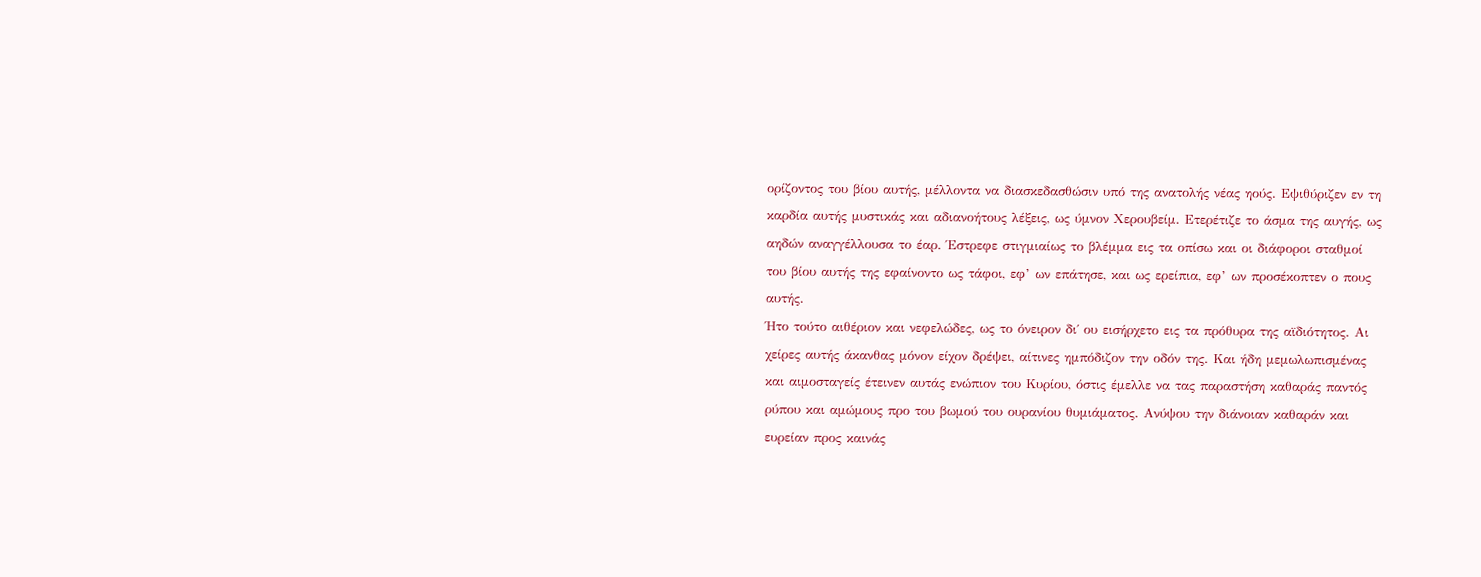ορίζοντος του βίου αυτής, μέλλοντα να διασκεδασθώσιν υπό της ανατολής νέας ηούς. Εψιθύριζεν εν τη καρδία αυτής μυστικάς και αδιανοήτους λέξεις, ως ύμνον Χερουβείμ. Ετερέτιζε το άσμα της αυγής, ως αηδών αναγγέλλουσα το έαρ. Έστρεφε στιγμιαίως το βλέμμα εις τα οπίσω και οι διάφοροι σταθμοί του βίου αυτής της εφαίνοντο ως τάφοι, εφ’ ων επάτησε, και ως ερείπια, εφ’ ων προσέκοπτεν ο πους αυτής.
Ήτο τούτο αιθέριον και νεφελώδες, ως το όνειρον δι΄ ου εισήρχετο εις τα πρόθυρα της αϊδιότητος. Αι χείρες αυτής άκανθας μόνον είχον δρέψει, αίτινες ημπόδιζον την οδόν της. Και ήδη μεμωλωπισμένας και αιμοσταγείς έτεινεν αυτάς ενώπιον του Κυρίου, όστις έμελλε να τας παραστήση καθαράς παντός ρύπου και αμώμους προ του βωμού του ουρανίου θυμιάματος. Ανύψου την διάνοιαν καθαράν και ευρείαν προς καινάς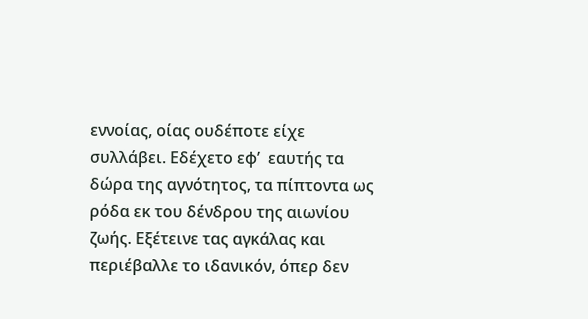εννοίας, οίας ουδέποτε είχε συλλάβει. Εδέχετο εφ’  εαυτής τα δώρα της αγνότητος, τα πίπτοντα ως ρόδα εκ του δένδρου της αιωνίου ζωής. Εξέτεινε τας αγκάλας και περιέβαλλε το ιδανικόν, όπερ δεν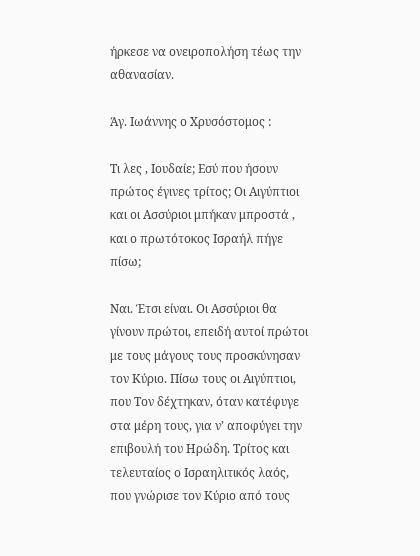ήρκεσε να ονειροπολήση τέως την αθανασίαν.

Άγ. Ιωάννης ο Χρυσόστομος :

Τι λες , Ιουδαίε; Εσύ που ήσουν πρώτος έγινες τρίτος; Οι Αιγύπτιοι και οι Ασσύριοι μπήκαν μπροστά , και ο πρωτότοκος Ισραήλ πήγε πίσω;

Ναι. Έτσι είναι. Οι Ασσύριοι θα γίνουν πρώτοι, επειδή αυτοί πρώτοι με τους μάγους τους προσκύνησαν τον Κύριο. Πίσω τους οι Αιγύπτιοι, που Τον δέχτηκαν, όταν κατέφυγε στα μέρη τους, για ν’ αποφύγει την επιβουλή του Ηρώδη. Τρίτος και τελευταίος ο Ισραηλιτικός λαός, που γνώρισε τον Κύριο από τους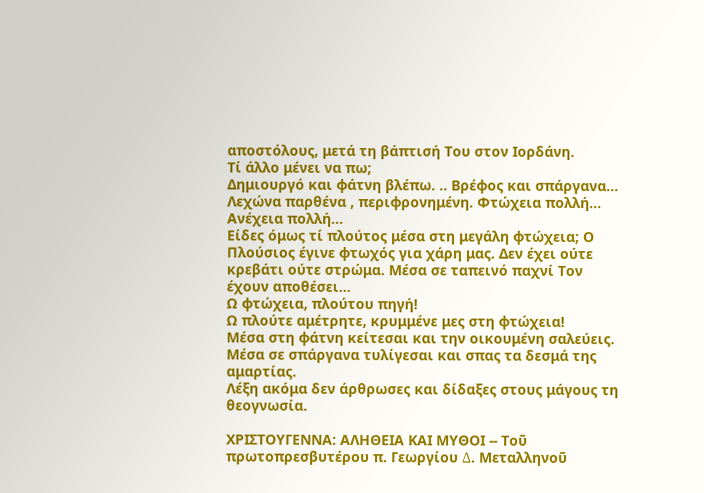αποστόλους, μετά τη βάπτισή Του στον Ιορδάνη.
Τί άλλο μένει να πω;
Δημιουργό και φάτνη βλέπω. .. Βρέφος και σπάργανα… Λεχώνα παρθένα , περιφρονημένη. Φτώχεια πολλή… Ανέχεια πολλή…
Είδες όμως τί πλούτος μέσα στη μεγάλη φτώχεια; Ο Πλούσιος έγινε φτωχός για χάρη μας. Δεν έχει ούτε κρεβάτι ούτε στρώμα. Μέσα σε ταπεινό παχνί Τον έχουν αποθέσει…
Ω φτώχεια, πλούτου πηγή!
Ω πλούτε αμέτρητε, κρυμμένε μες στη φτώχεια!
Μέσα στη φάτνη κείτεσαι και την οικουμένη σαλεύεις.
Μέσα σε σπάργανα τυλίγεσαι και σπας τα δεσμά της αμαρτίας.
Λέξη ακόμα δεν άρθρωσες και δίδαξες στους μάγους τη θεογνωσία.

ΧΡΙΣΤΟΥΓΕΝΝΑ: ΑΛΗΘΕΙΑ ΚΑΙ ΜΥΘΟΙ -- Τοῦ πρωτοπρεσβυτέρου π. Γεωργίου ∆. Μεταλληνοῦ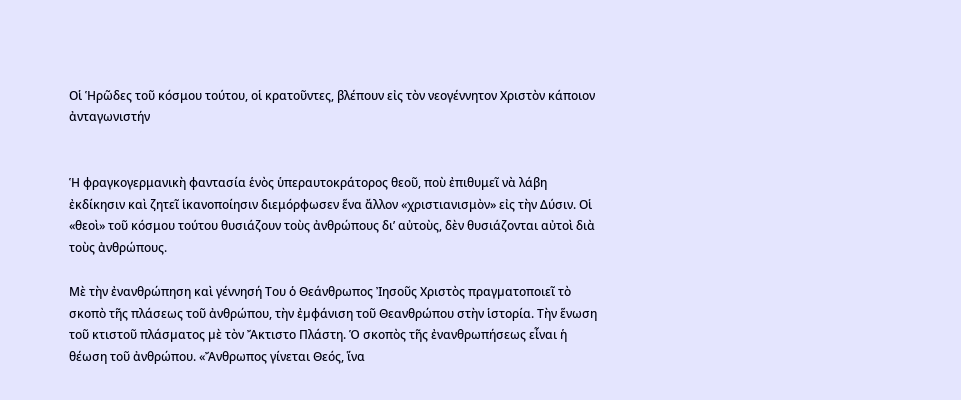Οἱ Ἡρῶδες τοῦ κόσμου τούτου, οἱ κρατοῦντες, βλέπουν εἰς τὸν νεογέννητον Χριστὸν κάποιον ἀνταγωνιστήν


Ἡ φραγκογερμανικὴ φαντασία ἑνὸς ὑπεραυτοκράτορος θεοῦ, ποὺ ἐπιθυμεῖ νὰ λάβη ἐκδίκησιν καὶ ζητεῖ ἱκανοποίησιν διεμόρφωσεν ἕνα ἄλλον «χριστιανισμὸν» εἰς τὴν Δύσιν. Οἱ «θεοὶ» τοῦ κόσμου τούτου θυσιάζουν τοὺς ἀνθρώπους δι’ αὐτοὺς, δὲν θυσιάζονται αὐτοὶ διὰ τοὺς ἀνθρώπους.

Μὲ τὴν ἐνανθρώπηση καὶ γέννησή Του ὁ Θεάνθρωπος Ἰησοῦς Χριστὸς πραγµατοποιεῖ τὸ σκοπὸ τῆς πλάσεως τοῦ ἀνθρώπου, τὴν ἐµφάνιση τοῦ Θεανθρώπου στὴν ἱστορία. Τὴν ἕνωση τοῦ κτιστοῦ πλάσµατος µὲ τὸν Ἄκτιστο Πλάστη. Ὁ σκοπὸς τῆς ἐνανθρωπήσεως εἶναι ἡ θέωση τοῦ ἀνθρώπου. «Ἄνθρωπος γίνεται Θεός, ἵνα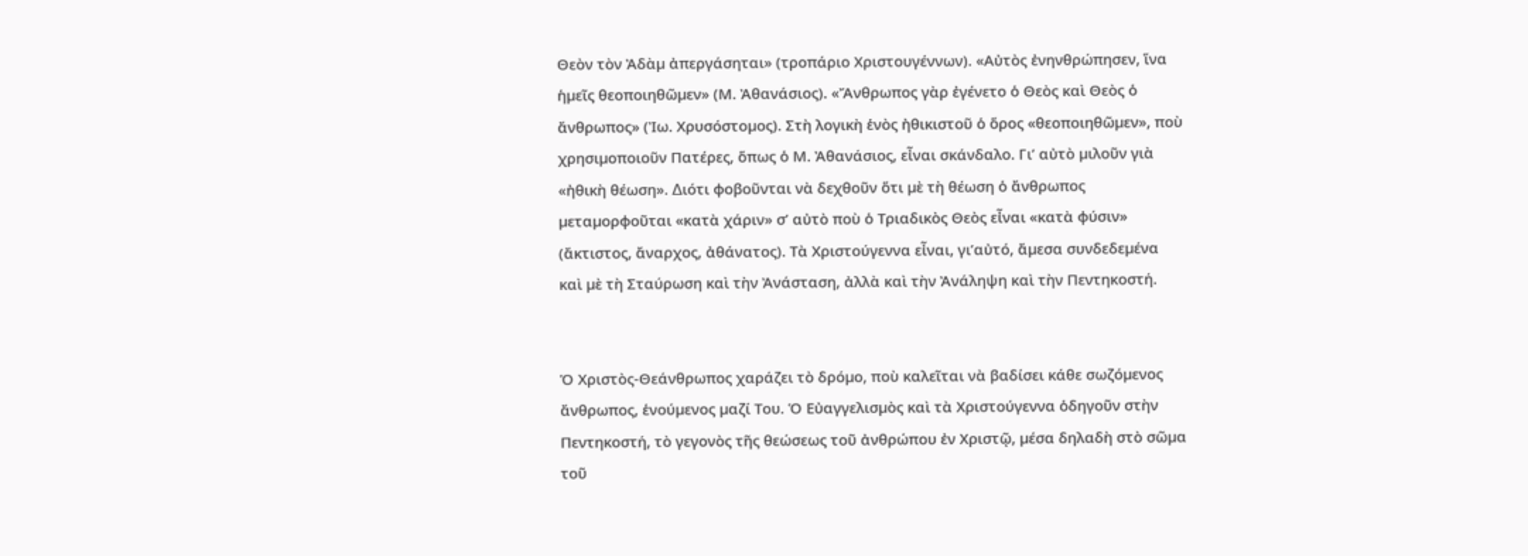Θεὸν τὸν Ἀδὰµ ἀπεργάσηται» (τροπάριο Χριστουγέννων). «Αὐτὸς ἐνηνθρώπησεν, ἵνα ἡµεῖς θεοποιηθῶµεν» (Μ. Ἀθανάσιος). «Ἄνθρωπος γὰρ ἐγένετο ὁ Θεὸς καὶ Θεὸς ὁ ἄνθρωπος» (Ἰω. Χρυσόστοµος). Στὴ λογικὴ ἑνὸς ἠθικιστοῦ ὁ ὅρος «θεοποιηθῶµεν», ποὺ χρησιµοποιοῦν Πατέρες, ὅπως ὁ Μ. Ἀθανάσιος, εἶναι σκάνδαλο. Γι’ αὐτὸ µιλοῦν γιὰ «ἠθικὴ θέωση». ∆ιότι φοβοῦνται νὰ δεχθοῦν ὅτι µὲ τὴ θέωση ὁ ἄνθρωπος µεταµορφοῦται «κατὰ χάριν» σ’ αὐτὸ ποὺ ὁ Τριαδικὸς Θεὸς εἶναι «κατὰ φύσιν» (ἄκτιστος, ἄναρχος, ἀθάνατος). Τὰ Χριστούγεννα εἶναι, γι’αὐτό, ἄµεσα συνδεδεµένα καὶ µὲ τὴ Σταύρωση καὶ τὴν Ἀνάσταση, ἀλλὰ καὶ τὴν Ἀνάληψη καὶ τὴν Πεντηκοστή.


Ὁ Χριστὸς-Θεάνθρωπος χαράζει τὸ δρόµο, ποὺ καλεῖται νὰ βαδίσει κάθε σωζόµενος ἄνθρωπος, ἑνούµενος µαζί Του. Ὁ Εὐαγγελισµὸς καὶ τὰ Χριστούγεννα ὁδηγοῦν στὴν Πεντηκοστή, τὸ γεγονὸς τῆς θεώσεως τοῦ ἀνθρώπου ἐν Χριστῷ, µέσα δηλαδὴ στὸ σῶµα τοῦ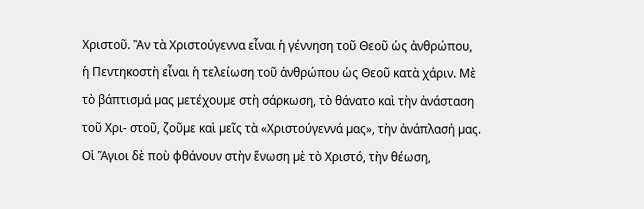Χριστοῦ. Ἂν τὰ Χριστούγεννα εἶναι ἡ γέννηση τοῦ Θεοῦ ὡς ἀνθρώπου, ἡ Πεντηκοστὴ εἶναι ἡ τελείωση τοῦ ἀνθρώπου ὡς Θεοῦ κατὰ χάριν. Μὲ τὸ βάπτισµά µας µετέχουµε στὴ σάρκωση, τὸ θάνατο καὶ τὴν ἀνάσταση τοῦ Χρι- στοῦ, ζοῦµε καὶ µεῖς τὰ «Χριστούγεννά µας», τὴν ἀνάπλασή µας. Οἱ Ἅγιοι δὲ ποὺ φθάνουν στὴν ἕνωση µὲ τὸ Χριστό, τὴν θέωση,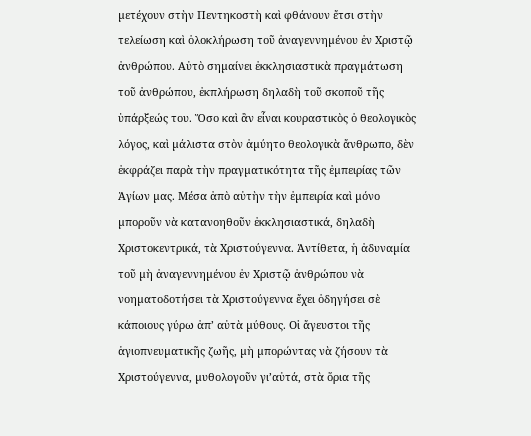µετέχουν στὴν Πεντηκοστὴ καὶ φθάνουν ἔτσι στὴν τελείωση καὶ ὁλοκλήρωση τοῦ ἀναγεννηµένου ἐν Χριστῷ ἀνθρώπου. Αὐτὸ σηµαίνει ἐκκλησιαστικὰ πραγµάτωση τοῦ ἀνθρώπου, ἐκπλήρωση δηλαδὴ τοῦ σκοποῦ τῆς ὑπάρξεώς του. Ὅσο καὶ ἂν εἶναι κουραστικὸς ὁ θεολογικὸς λόγος, καὶ µάλιστα στὸν ἀµύητο θεολογικὰ ἄνθρωπο, δὲν ἐκφράζει παρὰ τὴν πραγµατικότητα τῆς ἐµπειρίας τῶν Ἁγίων µας. Μέσα ἀπὸ αὐτὴν τὴν ἐµπειρία καὶ µόνο µποροῦν νὰ κατανοηθοῦν ἐκκλησιαστικά, δηλαδὴ Χριστοκεντρικά, τὰ Χριστούγεννα. Ἀντίθετα, ἡ ἀδυναµία τοῦ µὴ ἀναγεννηµένου ἐν Χριστῷ ἀνθρώπου νὰ νοηµατοδοτήσει τὰ Χριστούγεννα ἔχει ὁδηγήσει σὲ κάποιους γύρω ἀπ’ αὐτὰ µύθους. Οἱ ἄγευστοι τῆς ἁγιοπνευµατικῆς ζωῆς, µὴ µπορώντας νὰ ζήσουν τὰ Χριστούγεννα, µυθολογοῦν γι’αὐτά, στὰ ὅρια τῆς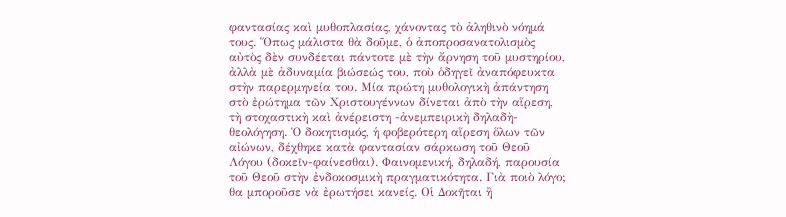φαντασίας καὶ µυθοπλασίας, χάνοντας τὸ ἀληθινὸ νόηµά τους. Ὅπως µάλιστα θὰ δοῦµε, ὁ ἀποπροσανατολισµὸς αὐτὸς δὲν συνδέεται πάντοτε µὲ τὴν ἄρνηση τοῦ µυστηρίου, ἀλλὰ µὲ ἀδυναµία βιώσεώς του, ποὺ ὁδηγεῖ ἀναπόφευκτα στὴν παρερµηνεία του. Μία πρώτη µυθολογικὴ ἀπάντηση στὸ ἐρώτηµα τῶν Χριστουγέννων δίνεται ἀπὸ τὴν αἵρεση, τὴ στοχαστικὴ καὶ ἀνέρειστη -ἀνεµπειρικὴ δηλαδὴ- θεολόγηση. Ὁ δοκητισµός, ἡ φοβερότερη αἵρεση ὅλων τῶν αἰώνων, δέχθηκε κατὰ φαντασίαν σάρκωση τοῦ Θεοῦ Λόγου (δοκεῖν-φαίνεσθαι). Φαινοµενική, δηλαδή, παρουσία τοῦ Θεοῦ στὴν ἐνδοκοσµικὴ πραγµατικότητα. Γιὰ ποιὸ λόγο; θα µποροῦσε νὰ ἐρωτήσει κανείς. Οἱ ∆οκῆται ἢ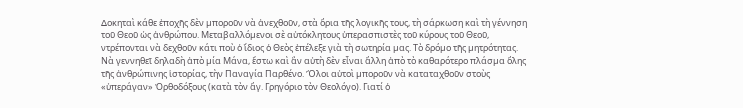∆οκηταὶ κάθε ἐποχῆς δὲν µποροῦν νὰ ἀνεχθοῦν, στὰ ὅρια τῆς λογικῆς τους, τὴ σάρκωση καὶ τὴ γέννηση τοῦ Θεοῦ ὡς ἀνθρώπου. Μεταβαλλόµενοι σὲ αὐτόκλητους ὑπερασπιστὲς τοῦ κύρους τοῦ Θεοῦ, ντρέπονται νὰ δεχθοῦν κάτι ποὺ ὁ ἴδιος ὁ Θεὸς ἐπέλεξε γιὰ τὴ σωτηρία µας. Τὸ δρόµο τῆς µητρότητας. Νὰ γεννηθεῖ δηλαδὴ ἀπὸ µία Μάνα, ἔστω καὶ ἂν αὐτὴ δὲν εἶναι ἄλλη ἀπὸ τὸ καθαρότερο πλάσµα ὅλης τῆς ἀνθρώπινης ἱστορίας, τὴν Παναγία Παρθένο. Ὅλοι αὐτοὶ µποροῦν νὰ καταταχθοῦν στοὺς «ὑπεράγαν» Ὀρθοδόξους (κατὰ τὸν ἅγ. Γρηγόριο τὸν Θεολόγο). Γιατί ὁ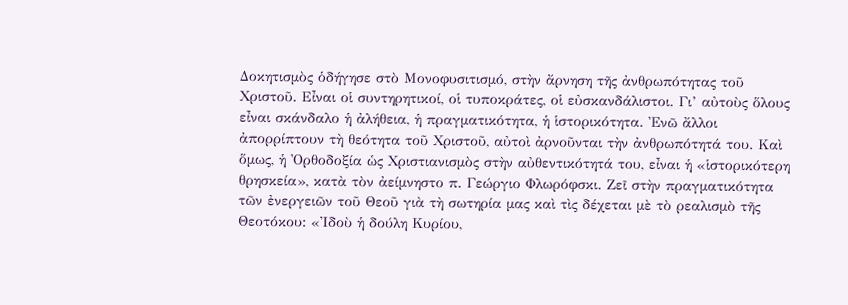∆οκητισµὸς ὁδήγησε στὸ Μονοφυσιτισµό, στὴν ἄρνηση τῆς ἀνθρωπότητας τοῦ Χριστοῦ. Εἶναι οἱ συντηρητικοί, οἱ τυποκράτες, οἱ εὐσκανδάλιστοι. Γι’ αὐτοὺς ὅλους εἶναι σκάνδαλο ἡ ἀλήθεια, ἡ πραγµατικότητα, ἡ ἱστορικότητα. Ἐνῶ ἄλλοι ἀπορρίπτουν τὴ θεότητα τοῦ Χριστοῦ, αὐτοὶ ἀρνοῦνται τὴν ἀνθρωπότητά του. Καὶ ὅµως, ἡ Ὀρθοδοξία ὡς Χριστιανισµὸς στὴν αὐθεντικότητά του, εἶναι ἡ «ἱστορικότερη θρησκεία», κατὰ τὸν ἀείµνηστο π. Γεώργιο Φλωρόφσκι. Ζεῖ στὴν πραγµατικότητα τῶν ἐνεργειῶν τοῦ Θεοῦ γιὰ τὴ σωτηρία µας καὶ τὶς δέχεται µὲ τὸ ρεαλισµὸ τῆς Θεοτόκου: «Ἰδοὺ ἡ δούλη Κυρίου,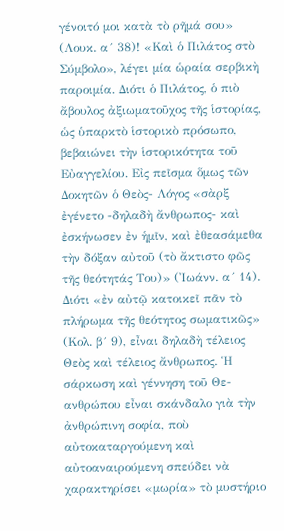γένοιτό µοι κατὰ τὸ ρῆµά σου» (Λουκ. α´ 38)! «Καὶ ὁ Πιλάτος στὸ Σύµβολο», λέγει µία ὡραία σερβικὴ παροιµία. ∆ιότι ὁ Πιλάτος, ὁ πιὸ ἄβουλος ἀξιωµατοῦχος τῆς ἱστορίας, ὡς ὑπαρκτὸ ἱστορικὸ πρόσωπο, βεβαιώνει τὴν ἱστορικότητα τοῦ Εὐαγγελίου. Εἰς πεῖσµα ὅµως τῶν ∆οκητῶν ὁ Θεὸς- Λόγος «σὰρξ ἐγένετο -δηλαδὴ ἄνθρωπος- καὶ ἐσκήνωσεν ἐν ἡµῖν, καὶ ἐθεασάµεθα τὴν δόξαν αὐτοῦ (τὸ ἄκτιστο φῶς τῆς θεότητάς Του)» (Ἰωάνν. α´ 14). ∆ιότι «ἐν αὐτῷ κατοικεῖ πᾶν τὸ πλήρωµα τῆς θεότητος σωµατικῶς» (Κολ. β´ 9), εἶναι δηλαδὴ τέλειος Θεὸς καὶ τέλειος ἄνθρωπος. Ἡ σάρκωση καὶ γέννηση τοῦ Θε- ανθρώπου εἶναι σκάνδαλο γιὰ τὴν ἀνθρώπινη σοφία, ποὺ αὐτοκαταργούµενη καὶ αὐτοαναιρούµενη σπεύδει νὰ χαρακτηρίσει «µωρία» τὸ µυστήριο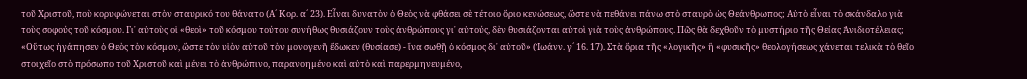τοῦ Χριστοῦ, ποὺ κορυφώνεται στὸν σταυρικό του θάνατο (Α´ Κορ. α´ 23). Εἶναι δυνατὸν ὁ Θεὸς νὰ φθάσει σὲ τέτοιο ὅριο κενώσεως, ὥστε νὰ πεθάνει πάνω στὸ σταυρὸ ὡς Θεάνθρωπος; Αὐτὸ εἶναι τὸ σκάνδαλο γιὰ τοὺς σοφούς τοῦ κόσµου. Γι᾽ αὐτοὺς οἱ «θεοὶ» τοῦ κόσµου τούτου συνήθως θυσιάζουν τοὺς ἀνθρώπους γι᾽ αὐτούς, δὲν θυσιάζονται αὐτοὶ γιὰ τοὺς ἀνθρώπους. Πῶς θὰ δεχθοῦν τὸ µυστήριο τῆς Θείας Ἀνιδιοτέλειας; «Οὕτως ἠγάπησεν ὁ Θεὸς τὸν κόσµον, ὥστε τὸν υἱὸν αὐτοῦ τὸν µονογενῆ ἔδωκεν (θυσίασε) ‑ ἵνα σωθῇ ὁ κόσµος δι᾽ αὐτοῦ» (Ἰωάνν. γ´ 16. 17). Στὰ ὅρια τῆς «λογικῆς» ἢ «φυσικῆς» θεολογήσεως χάνεται τελικὰ τὸ θεῖο στοιχεῖο στὸ πρόσωπο τοῦ Χριστοῦ καὶ µένει τὸ ἀνθρώπινο, παρανοηµένο καὶ αὐτὸ καὶ παρερµηνευµένο,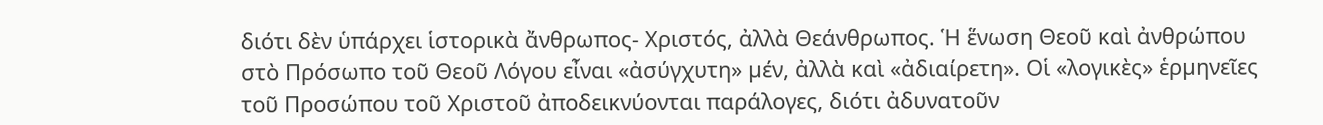διότι δὲν ὑπάρχει ἱστορικὰ ἄνθρωπος- Χριστός, ἀλλὰ Θεάνθρωπος. Ἡ ἕνωση Θεοῦ καὶ ἀνθρώπου στὸ Πρόσωπο τοῦ Θεοῦ Λόγου εἶναι «ἀσύγχυτη» µέν, ἀλλὰ καὶ «ἀδιαίρετη». Οἱ «λογικὲς» ἑρµηνεῖες τοῦ Προσώπου τοῦ Χριστοῦ ἀποδεικνύονται παράλογες, διότι ἀδυνατοῦν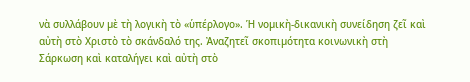νὰ συλλάβουν µὲ τὴ λογικὴ τὸ «ὑπέρλογο». Ἡ νοµικὴ-δικανικὴ συνείδηση ζεῖ καὶ αὐτὴ στὸ Χριστὸ τὸ σκάνδαλό της. Ἀναζητεῖ σκοπιµότητα κοινωνικὴ στὴ Σάρκωση καὶ καταλήγει καὶ αὐτὴ στὸ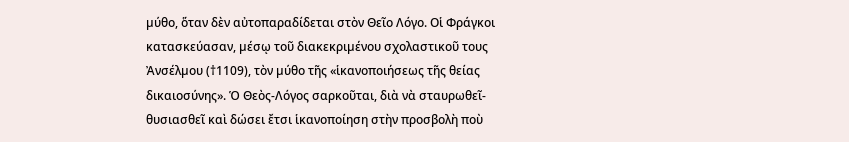µύθο, ὅταν δὲν αὐτοπαραδίδεται στὸν Θεῖο Λόγο. Οἱ Φράγκοι κατασκεύασαν, µέσῳ τοῦ διακεκριµένου σχολαστικοῦ τους Ἀνσέλµου (†1109), τὸν µύθο τῆς «ἱκανοποιήσεως τῆς θείας δικαιοσύνης». Ὁ Θεὸς-Λόγος σαρκοῦται, διὰ νὰ σταυρωθεῖ-θυσιασθεῖ καὶ δώσει ἔτσι ἱκανοποίηση στὴν προσβολὴ ποὺ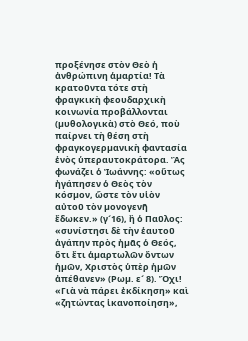προξένησε στὸν Θεὸ ἡ ἀνθρώπινη ἁµαρτία! Τὰ κρατοῦντα τότε στὴ φραγκικὴ φεουδαρχικὴ κοινωνία προβάλλονται (µυθολογικὰ) στὸ Θεό, ποὺ παίρνει τὴ θέση στὴ φραγκογερµανικὴ φαντασία ἑνὸς ὑπεραυτοκράτορα. Ἂς φωνάζει ὁ Ἰωάννης: «οὕτως ἠγάπησεν ὁ Θεὸς τὸν κόσµον, ὥστε τὸν υἱὸν αὐτοῦ τὸν µονογενῆ ἔδωκεν.» (γ´16), ἢ ὁ Παῦλος: «συνίστησι δὲ τὴν ἑαυτοῦ ἀγάπην πρὸς ἠµᾶς ὁ Θεός, ὅτι ἔτι ἁµαρτωλῶν ὄντων ἡµῶν, Χριστὸς ὑπὲρ ἡµῶν ἀπέθανεν» (Ρωµ. ε´ 8). Ὄχι! «Γιὰ νὰ πάρει ἐκδίκηση» καὶ «ζητώντας ἱκανοποίηση»,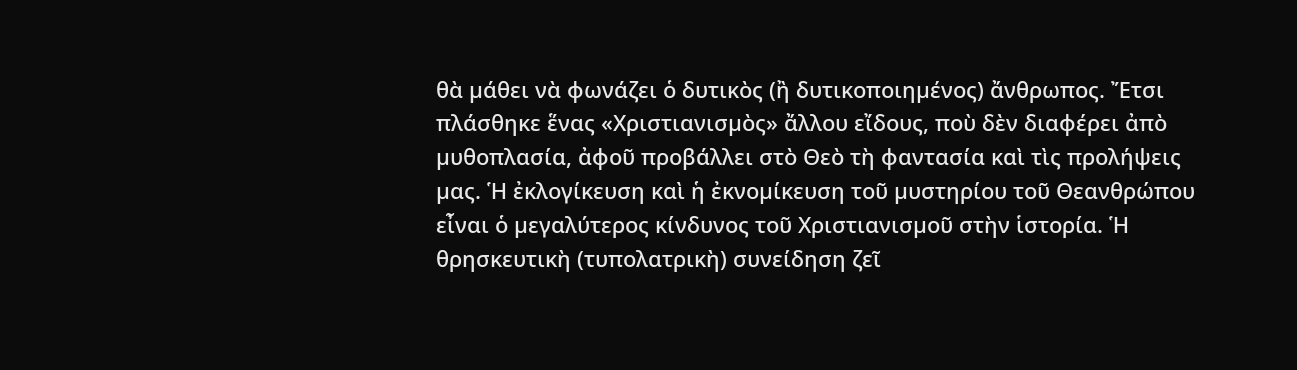θὰ µάθει νὰ φωνάζει ὁ δυτικὸς (ἢ δυτικοποιηµένος) ἄνθρωπος. Ἔτσι πλάσθηκε ἕνας «Χριστιανισµὸς» ἄλλου εἴδους, ποὺ δὲν διαφέρει ἀπὸ µυθοπλασία, ἀφοῦ προβάλλει στὸ Θεὸ τὴ φαντασία καὶ τὶς προλήψεις µας. Ἡ ἐκλογίκευση καὶ ἡ ἐκνοµίκευση τοῦ µυστηρίου τοῦ Θεανθρώπου εἶναι ὁ µεγαλύτερος κίνδυνος τοῦ Χριστιανισµοῦ στὴν ἱστορία. Ἡ θρησκευτικὴ (τυπολατρικὴ) συνείδηση ζεῖ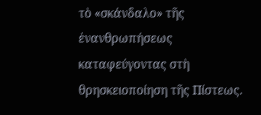τὸ «σκάνδαλο» τῆς ἐνανθρωπήσεως καταφεύγοντας στὴ θρησκειοποίηση τῆς Πίστεως.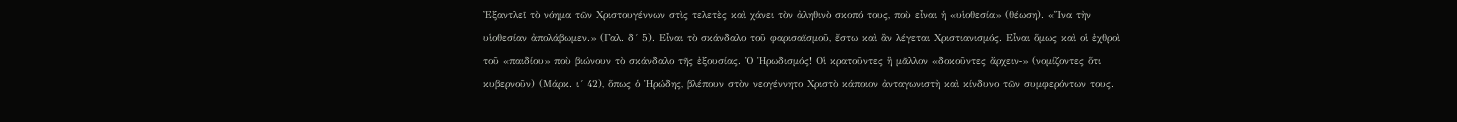Ἐξαντλεῖ τὸ νόηµα τῶν Χριστουγέννων στὶς τελετὲς καὶ χάνει τὸν ἀληθινὸ σκοπό τους, ποὺ εἶναι ἡ «υἱοθεσία» (θέωση). «Ἵνα τὴν υἱοθεσίαν ἀπολάβωµεν.» (Γαλ. δ´ 5). Εἶναι τὸ σκάνδαλο τοῦ φαρισαϊσµοῦ, ἔστω καὶ ἂν λέγεται Χριστιανισµός. Εἶναι ὅµως καὶ οἱ ἐχθροὶ τοῦ «παιδίου» ποὺ βιώνουν τὸ σκάνδαλο τῆς ἐξουσίας. Ὁ Ἡρωδισµός! Οἱ κρατοῦντες ἢ µᾶλλον «δοκοῦντες ἄρχειν‑» (νοµίζοντες ὅτι κυβερνοῦν) (Μάρκ. ι´ 42), ὅπως ὁ Ἡρώδης, βλέπουν στὸν νεογέννητο Χριστὸ κάποιον ἀνταγωνιστὴ καὶ κίνδυνο τῶν συµφερόντων τους.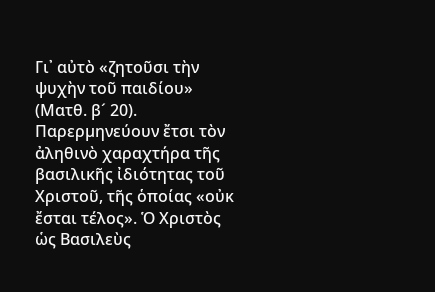Γι᾽ αὐτὸ «ζητοῦσι τὴν ψυχὴν τοῦ παιδίου» (Ματθ. β´ 20). Παρερµηνεύουν ἔτσι τὸν ἀληθινὸ χαραχτήρα τῆς βασιλικῆς ἰδιότητας τοῦ Χριστοῦ, τῆς ὁποίας «οὐκ ἔσται τέλος». Ὁ Χριστὸς ὡς Βασιλεὺς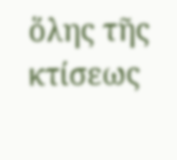ὅλης τῆς κτίσεως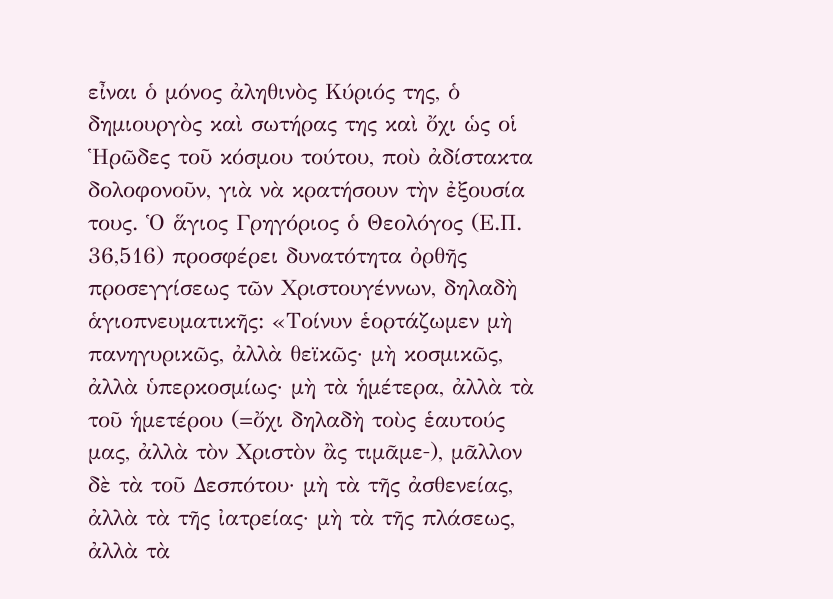εἶναι ὁ µόνος ἀληθινὸς Κύριός της, ὁ δηµιουργὸς καὶ σωτήρας της καὶ ὄχι ὡς οἱ Ἡρῶδες τοῦ κόσµου τούτου, ποὺ ἀδίστακτα δολοφονοῦν, γιὰ νὰ κρατήσουν τὴν ἐξουσία τους. Ὁ ἅγιος Γρηγόριος ὁ Θεολόγος (Ε.Π. 36,516) προσφέρει δυνατότητα ὀρθῆς προσεγγίσεως τῶν Χριστουγέννων, δηλαδὴ ἁγιοπνευµατικῆς: «Τοίνυν ἑορτάζωµεν µὴ πανηγυρικῶς, ἀλλὰ θεϊκῶς· µὴ κοσµικῶς, ἀλλὰ ὑπερκοσµίως· µὴ τὰ ἡµέτερα, ἀλλὰ τὰ τοῦ ἡµετέρου (=ὄχι δηλαδὴ τοὺς ἑαυτούς µας, ἀλλὰ τὸν Χριστὸν ἂς τιµᾶµε‑), µᾶλλον δὲ τὰ τοῦ ∆εσπότου· µὴ τὰ τῆς ἀσθενείας, ἀλλὰ τὰ τῆς ἰατρείας· µὴ τὰ τῆς πλάσεως, ἀλλὰ τὰ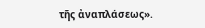τῆς ἀναπλάσεως».